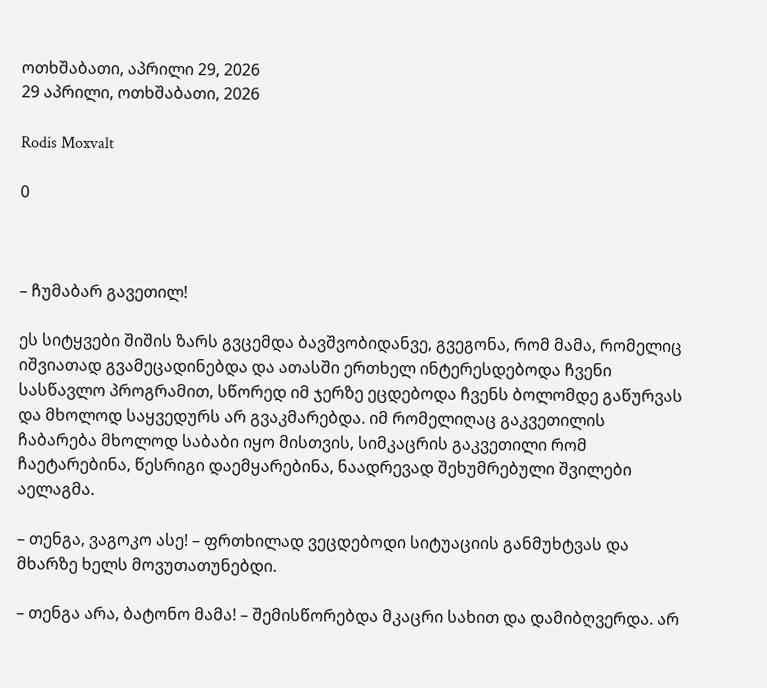ოთხშაბათი, აპრილი 29, 2026
29 აპრილი, ოთხშაბათი, 2026

Rodis Moxvalt

0



– ჩუმაბარ გავეთილ!

ეს სიტყვები შიშის ზარს გვცემდა ბავშვობიდანვე, გვეგონა, რომ მამა, რომელიც იშვიათად გვამეცადინებდა და ათასში ერთხელ ინტერესდებოდა ჩვენი სასწავლო პროგრამით, სწორედ იმ ჯერზე ეცდებოდა ჩვენს ბოლომდე გაწურვას და მხოლოდ საყვედურს არ გვაკმარებდა. იმ რომელიღაც გაკვეთილის ჩაბარება მხოლოდ საბაბი იყო მისთვის, სიმკაცრის გაკვეთილი რომ ჩაეტარებინა, წესრიგი დაემყარებინა, ნაადრევად შეხუმრებული შვილები აელაგმა.

– თენგა, ვაგოკო ასე! – ფრთხილად ვეცდებოდი სიტუაციის განმუხტვას და მხარზე ხელს მოვუთათუნებდი.

– თენგა არა, ბატონო მამა! – შემისწორებდა მკაცრი სახით და დამიბღვერდა. არ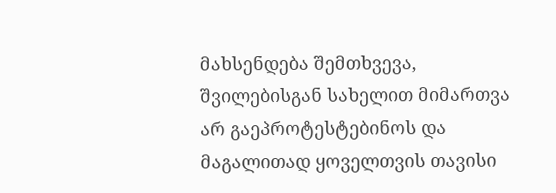მახსენდება შემთხვევა, შვილებისგან სახელით მიმართვა არ გაეპროტესტებინოს და მაგალითად ყოველთვის თავისი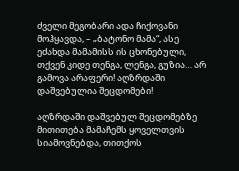ძველი მეგობარი ადა ჩიქოვანი მოჰყავდა, – „ბატონო მამა“, ასე ეძახდა მამამისს ის ცხონებული, თქვენ კიდე თენგა, ლენგა, გუზია… არ გამოვა არაფერი! აღზრდაში დაშვებულია შეცდომები!

აღზრდაში დაშვებულ შეცდომებზე მითითება მამაჩემს ყოველთვის სიამოვნებდა, თითქოს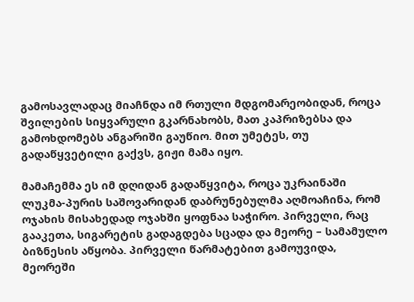გამოსავლადაც მიაჩნდა იმ რთული მდგომარეობიდან, როცა შვილების სიყვარული გკარნახობს, მათ კაპრიზებსა და გამოხდომებს ანგარიში გაუწიო. მით უმეტეს, თუ გადაწყვეტილი გაქვს, გიჟი მამა იყო.

მამაჩემმა ეს იმ დღიდან გადაწყვიტა, როცა უკრაინაში ლუკმა-პურის საშოვარიდან დაბრუნებულმა აღმოაჩინა, რომ ოჯახის მისახედად ოჯახში ყოფნაა საჭირო. პირველი, რაც გააკეთა, სიგარეტის გადაგდება სცადა და მეორე – სამამულო ბიზნესის აწყობა. პირველი წარმატებით გამოუვიდა, მეორეში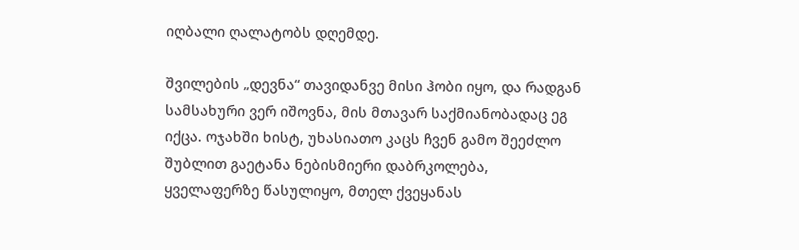იღბალი ღალატობს დღემდე.

შვილების „დევნა“ თავიდანვე მისი ჰობი იყო, და რადგან სამსახური ვერ იშოვნა, მის მთავარ საქმიანობადაც ეგ იქცა. ოჯახში ხისტ, უხასიათო კაცს ჩვენ გამო შეეძლო შუბლით გაეტანა ნებისმიერი დაბრკოლება, ყველაფერზე წასულიყო, მთელ ქვეყანას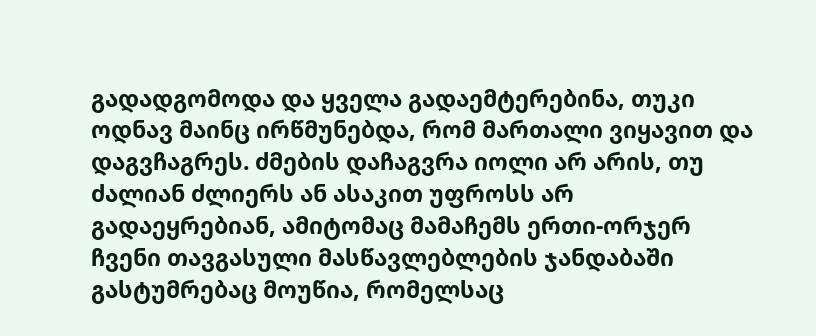გადადგომოდა და ყველა გადაემტერებინა, თუკი ოდნავ მაინც ირწმუნებდა, რომ მართალი ვიყავით და დაგვჩაგრეს. ძმების დაჩაგვრა იოლი არ არის, თუ ძალიან ძლიერს ან ასაკით უფროსს არ გადაეყრებიან, ამიტომაც მამაჩემს ერთი-ორჯერ ჩვენი თავგასული მასწავლებლების ჯანდაბაში გასტუმრებაც მოუწია, რომელსაც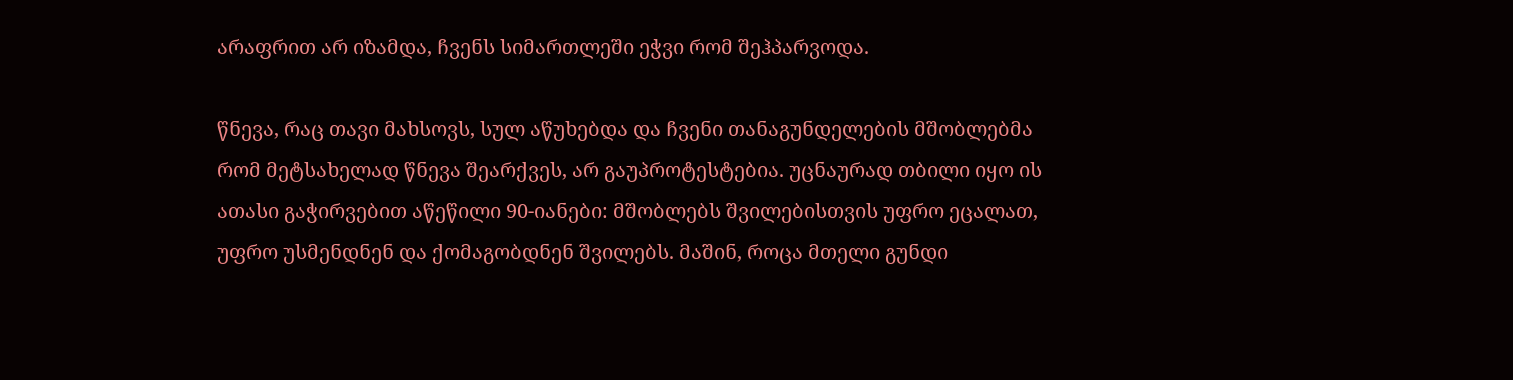არაფრით არ იზამდა, ჩვენს სიმართლეში ეჭვი რომ შეჰპარვოდა.

წნევა, რაც თავი მახსოვს, სულ აწუხებდა და ჩვენი თანაგუნდელების მშობლებმა რომ მეტსახელად წნევა შეარქვეს, არ გაუპროტესტებია. უცნაურად თბილი იყო ის ათასი გაჭირვებით აწეწილი 90-იანები: მშობლებს შვილებისთვის უფრო ეცალათ, უფრო უსმენდნენ და ქომაგობდნენ შვილებს. მაშინ, როცა მთელი გუნდი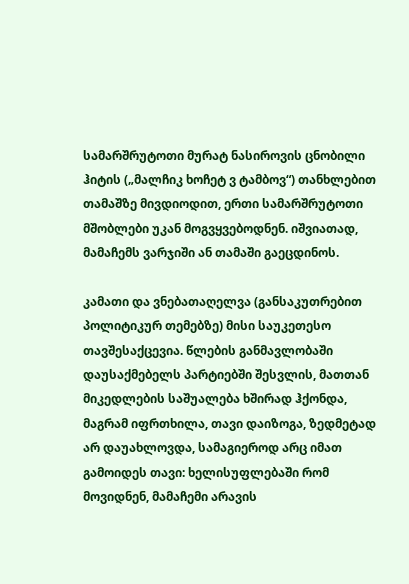სამარშრუტოთი მურატ ნასიროვის ცნობილი ჰიტის („მალჩიკ ხოჩეტ ვ ტამბოვ“) თანხლებით თამაშზე მივდიოდით, ერთი სამარშრუტოთი მშობლები უკან მოგვყვებოდნენ. იშვიათად, მამაჩემს ვარჯიში ან თამაში გაეცდინოს.

კამათი და ვნებათაღელვა (განსაკუთრებით პოლიტიკურ თემებზე) მისი საუკეთესო თავშესაქცევია. წლების განმავლობაში დაუსაქმებელს პარტიებში შესვლის, მათთან მიკედლების საშუალება ხშირად ჰქონდა, მაგრამ იფრთხილა, თავი დაიზოგა, ზედმეტად არ დაუახლოვდა, სამაგიეროდ არც იმათ გამოიდეს თავი: ხელისუფლებაში რომ მოვიდნენ, მამაჩემი არავის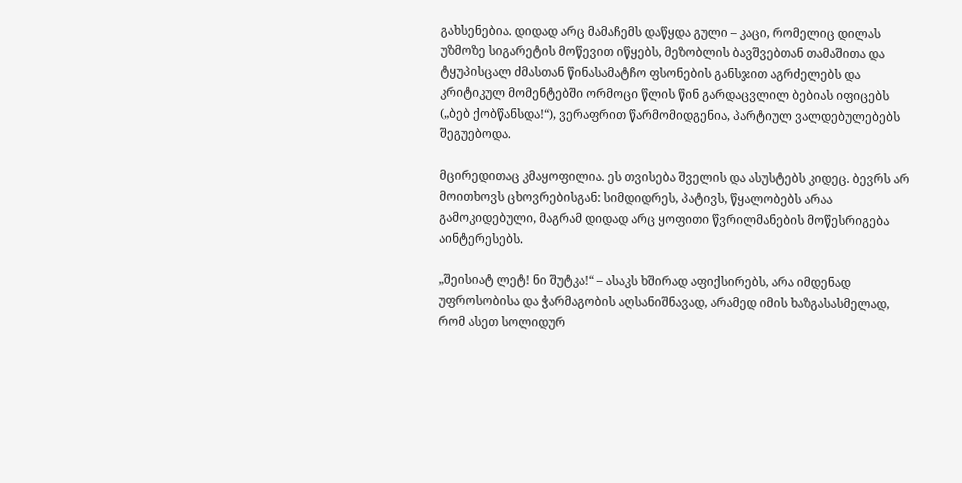გახსენებია. დიდად არც მამაჩემს დაწყდა გული – კაცი, რომელიც დილას უზმოზე სიგარეტის მოწევით იწყებს, მეზობლის ბავშვებთან თამაშითა და ტყუპისცალ ძმასთან წინასამატჩო ფსონების განსჯით აგრძელებს და კრიტიკულ მომენტებში ორმოცი წლის წინ გარდაცვლილ ბებიას იფიცებს („ბებ ქობწანსდა!“), ვერაფრით წარმომიდგენია, პარტიულ ვალდებულებებს შეგუებოდა.

მცირედითაც კმაყოფილია. ეს თვისება შველის და ასუსტებს კიდეც. ბევრს არ მოითხოვს ცხოვრებისგან: სიმდიდრეს, პატივს, წყალობებს არაა გამოკიდებული, მაგრამ დიდად არც ყოფითი წვრილმანების მოწესრიგება აინტერესებს.

„შეისიატ ლეტ! ნი შუტკა!“ – ასაკს ხშირად აფიქსირებს, არა იმდენად უფროსობისა და ჭარმაგობის აღსანიშნავად, არამედ იმის ხაზგასასმელად, რომ ასეთ სოლიდურ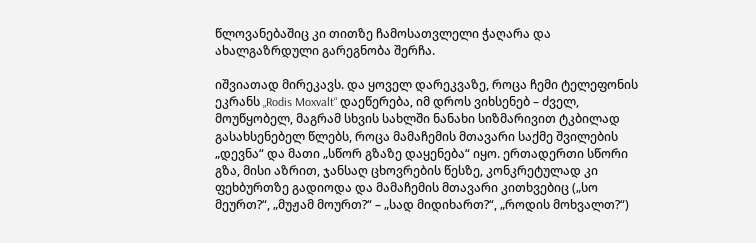წლოვანებაშიც კი თითზე ჩამოსათვლელი ჭაღარა და ახალგაზრდული გარეგნობა შერჩა.

იშვიათად მირეკავს. და ყოველ დარეკვაზე, როცა ჩემი ტელეფონის ეკრანს „Rodis Moxvalt“ დაეწერება, იმ დროს ვიხსენებ – ძველ, მოუწყობელ, მაგრამ სხვის სახლში ნანახი სიზმარივით ტკბილად გასახსენებელ წლებს, როცა მამაჩემის მთავარი საქმე შვილების „დევნა“ და მათი „სწორ გზაზე დაყენება“ იყო. ერთადერთი სწორი გზა, მისი აზრით, ჯანსაღ ცხოვრების წესზე, კონკრეტულად კი ფეხბურთზე გადიოდა და მამაჩემის მთავარი კითხვებიც („სო მეურთ?“, „მუჟამ მოურთ?“ – „სად მიდიხართ?“, „როდის მოხვალთ?“)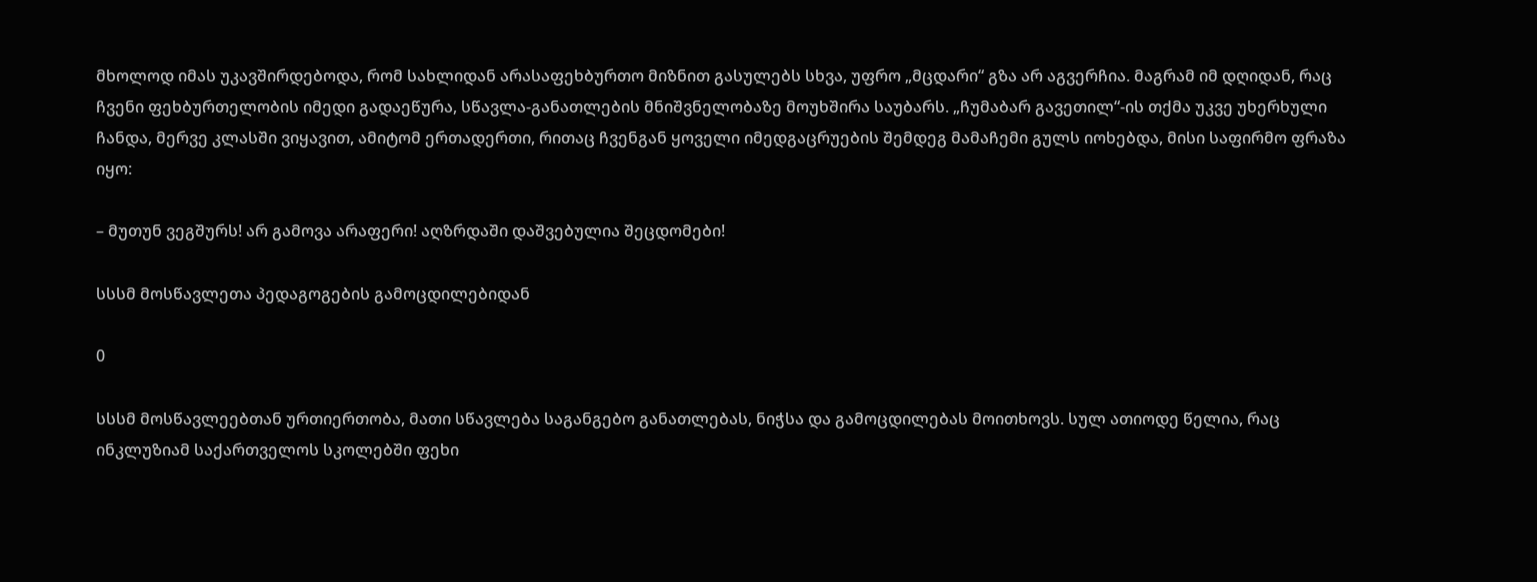მხოლოდ იმას უკავშირდებოდა, რომ სახლიდან არასაფეხბურთო მიზნით გასულებს სხვა, უფრო „მცდარი“ გზა არ აგვერჩია. მაგრამ იმ დღიდან, რაც ჩვენი ფეხბურთელობის იმედი გადაეწურა, სწავლა-განათლების მნიშვნელობაზე მოუხშირა საუბარს. „ჩუმაბარ გავეთილ“-ის თქმა უკვე უხერხული ჩანდა, მერვე კლასში ვიყავით, ამიტომ ერთადერთი, რითაც ჩვენგან ყოველი იმედგაცრუების შემდეგ მამაჩემი გულს იოხებდა, მისი საფირმო ფრაზა იყო:

– მუთუნ ვეგშურს! არ გამოვა არაფერი! აღზრდაში დაშვებულია შეცდომები!

სსსმ მოსწავლეთა პედაგოგების გამოცდილებიდან

0

სსსმ მოსწავლეებთან ურთიერთობა, მათი სწავლება საგანგებო განათლებას, ნიჭსა და გამოცდილებას მოითხოვს. სულ ათიოდე წელია, რაც ინკლუზიამ საქართველოს სკოლებში ფეხი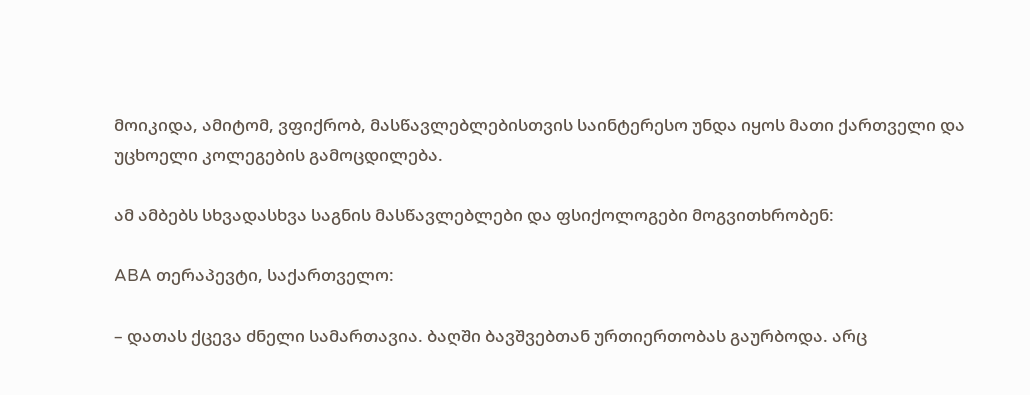მოიკიდა, ამიტომ, ვფიქრობ, მასწავლებლებისთვის საინტერესო უნდა იყოს მათი ქართველი და უცხოელი კოლეგების გამოცდილება.

ამ ამბებს სხვადასხვა საგნის მასწავლებლები და ფსიქოლოგები მოგვითხრობენ:

ABA თერაპევტი, საქართველო:

– დათას ქცევა ძნელი სამართავია. ბაღში ბავშვებთან ურთიერთობას გაურბოდა. არც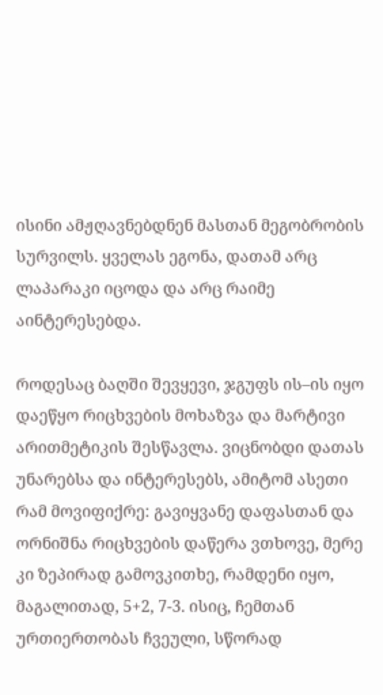ისინი ამჟღავნებდნენ მასთან მეგობრობის სურვილს. ყველას ეგონა, დათამ არც ლაპარაკი იცოდა და არც რაიმე აინტერესებდა.

როდესაც ბაღში შევყევი, ჯგუფს ის–ის იყო დაეწყო რიცხვების მოხაზვა და მარტივი არითმეტიკის შესწავლა. ვიცნობდი დათას უნარებსა და ინტერესებს, ამიტომ ასეთი რამ მოვიფიქრე: გავიყვანე დაფასთან და ორნიშნა რიცხვების დაწერა ვთხოვე, მერე კი ზეპირად გამოვკითხე, რამდენი იყო, მაგალითად, 5+2, 7-3. ისიც, ჩემთან ურთიერთობას ჩვეული, სწორად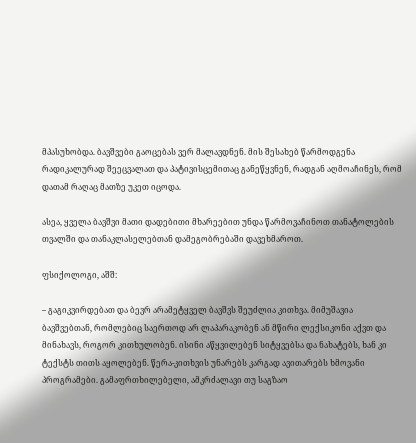მპასუხობდა. ბავშვები გაოცებას ვერ მალავდნენ. მის შესახებ წარმოდგენა რადიკალურად შეეცვალათ და პატივისცემითაც განეწყვნენ, რადგან აღმოაჩინეს, რომ დათამ რაღაც მათზე უკეთ იცოდა.

ასეა, ყველა ბავშვი მათი დადებითი მხარეებით უნდა წარმოვაჩინოთ თანატოლების თვალში და თანაკლასელებთან დამეგობრებაში დავეხმაროთ.

ფსიქოლოგი, აშშ:

– გაგიკვირდებათ და ბევრ არამეტყველ ბავშვს შეუძლია კითხვა. მიმუშავია ბავშვებთან, რომლებიც საერთოდ არ ლაპარაკობენ ან მწირი ლექსიკონი აქვთ და მინახავს, როგორ კითხულობენ. ისინი აწყვილებენ სიტყვებსა და ნახატებს, ხან კი ტექსტს თითს აყოლებენ. წერა-კითხვის უნარებს კარგად ავითარებს ხმოვანი პროგრამები. გამაფრთხილებელი, ამკრძალავი თუ საგზაო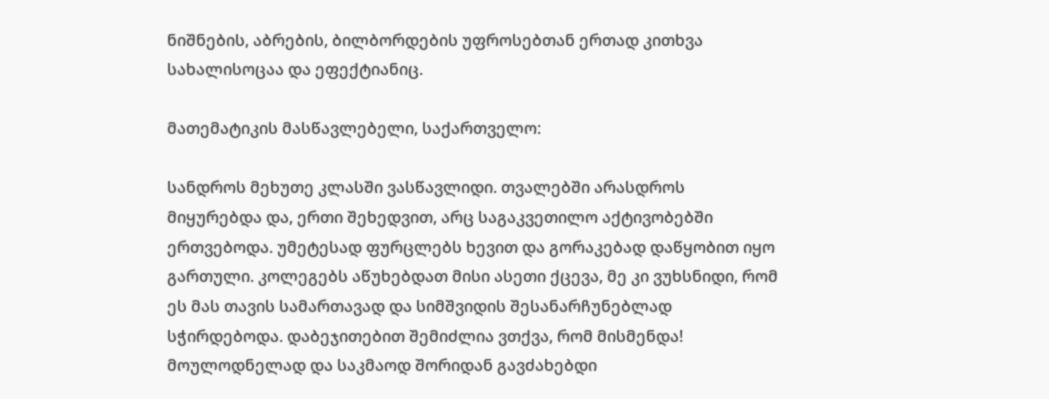ნიშნების, აბრების, ბილბორდების უფროსებთან ერთად კითხვა სახალისოცაა და ეფექტიანიც.

მათემატიკის მასწავლებელი, საქართველო:

სანდროს მეხუთე კლასში ვასწავლიდი. თვალებში არასდროს მიყურებდა და, ერთი შეხედვით, არც საგაკვეთილო აქტივობებში ერთვებოდა. უმეტესად ფურცლებს ხევით და გორაკებად დაწყობით იყო გართული. კოლეგებს აწუხებდათ მისი ასეთი ქცევა, მე კი ვუხსნიდი, რომ ეს მას თავის სამართავად და სიმშვიდის შესანარჩუნებლად სჭირდებოდა. დაბეჯითებით შემიძლია ვთქვა, რომ მისმენდა! მოულოდნელად და საკმაოდ შორიდან გავძახებდი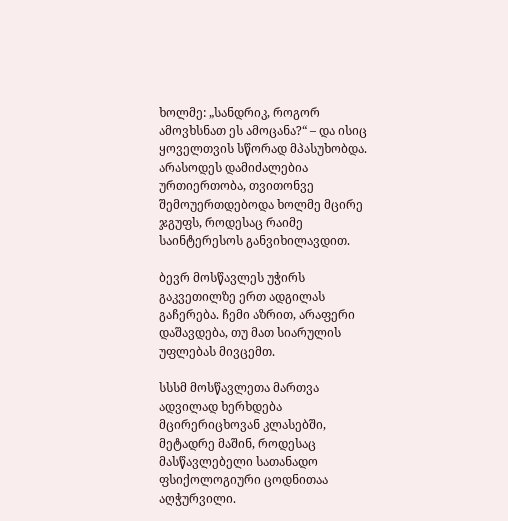ხოლმე: „სანდრიკ, როგორ ამოვხსნათ ეს ამოცანა?“ – და ისიც ყოველთვის სწორად მპასუხობდა. არასოდეს დამიძალებია ურთიერთობა, თვითონვე შემოუერთდებოდა ხოლმე მცირე ჯგუფს, როდესაც რაიმე საინტერესოს განვიხილავდით.

ბევრ მოსწავლეს უჭირს გაკვეთილზე ერთ ადგილას გაჩერება. ჩემი აზრით, არაფერი დაშავდება, თუ მათ სიარულის უფლებას მივცემთ.

სსსმ მოსწავლეთა მართვა ადვილად ხერხდება მცირერიცხოვან კლასებში, მეტადრე მაშინ, როდესაც მასწავლებელი სათანადო ფსიქოლოგიური ცოდნითაა აღჭურვილი.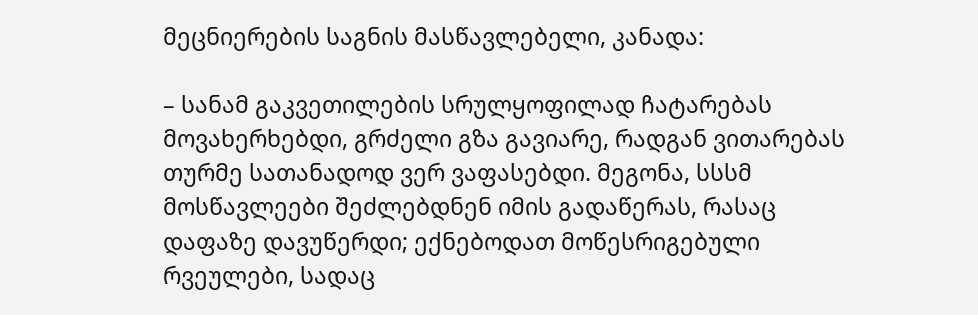მეცნიერების საგნის მასწავლებელი, კანადა:

– სანამ გაკვეთილების სრულყოფილად ჩატარებას მოვახერხებდი, გრძელი გზა გავიარე, რადგან ვითარებას თურმე სათანადოდ ვერ ვაფასებდი. მეგონა, სსსმ მოსწავლეები შეძლებდნენ იმის გადაწერას, რასაც დაფაზე დავუწერდი; ექნებოდათ მოწესრიგებული რვეულები, სადაც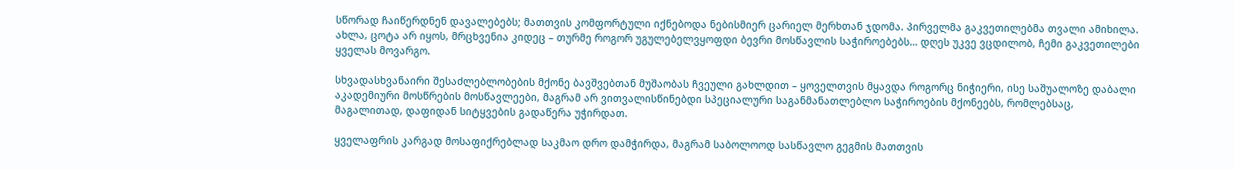სწორად ჩაიწერდნენ დავალებებს; მათთვის კომფორტული იქნებოდა ნებისმიერ ცარიელ მერხთან ჯდომა. პირველმა გაკვეთილებმა თვალი ამიხილა. ახლა, ცოტა არ იყოს, მრცხვენია კიდეც – თურმე როგორ უგულებელვყოფდი ბევრი მოსწავლის საჭიროებებს… დღეს უკვე ვცდილობ, ჩემი გაკვეთილები ყველას მოვარგო.

სხვადასხვანაირი შესაძლებლობების მქონე ბავშვებთან მუშაობას ჩვეული გახლდით – ყოველთვის მყავდა როგორც ნიჭიერი, ისე საშუალოზე დაბალი აკადემიური მოსწრების მოსწავლეები, მაგრამ არ ვითვალისწინებდი სპეციალური საგანმანათლებლო საჭიროების მქონეებს, რომლებსაც, მაგალითად, დაფიდან სიტყვების გადაწერა უჭირდათ.

ყველაფრის კარგად მოსაფიქრებლად საკმაო დრო დამჭირდა, მაგრამ საბოლოოდ სასწავლო გეგმის მათთვის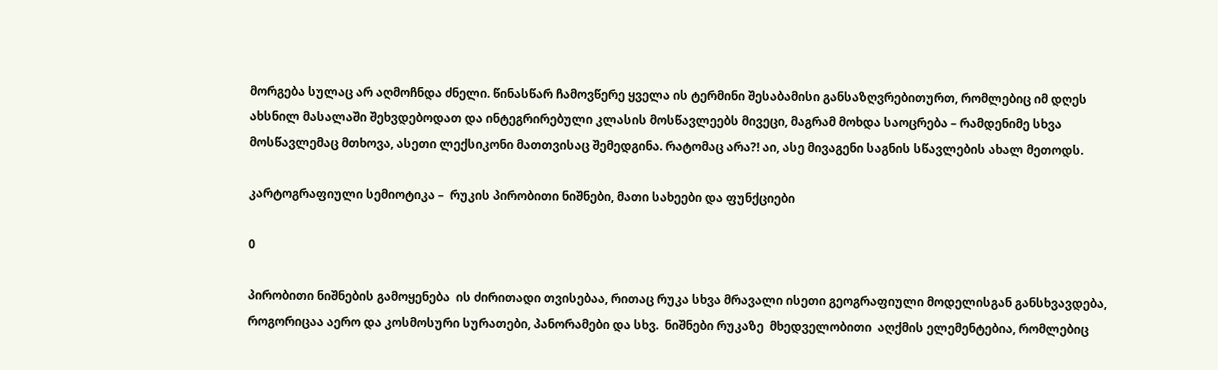მორგება სულაც არ აღმოჩნდა ძნელი. წინასწარ ჩამოვწერე ყველა ის ტერმინი შესაბამისი განსაზღვრებითურთ, რომლებიც იმ დღეს ახსნილ მასალაში შეხვდებოდათ და ინტეგრირებული კლასის მოსწავლეებს მივეცი, მაგრამ მოხდა საოცრება – რამდენიმე სხვა მოსწავლემაც მთხოვა, ასეთი ლექსიკონი მათთვისაც შემედგინა. რატომაც არა?! აი, ასე მივაგენი საგნის სწავლების ახალ მეთოდს.

კარტოგრაფიული სემიოტიკა –  რუკის პირობითი ნიშნები, მათი სახეები და ფუნქციები

0

პირობითი ნიშნების გამოყენება  ის ძირითადი თვისებაა, რითაც რუკა სხვა მრავალი ისეთი გეოგრაფიული მოდელისგან განსხვავდება, როგორიცაა აერო და კოსმოსური სურათები, პანორამები და სხვ.  ნიშნები რუკაზე  მხედველობითი  აღქმის ელემენტებია, რომლებიც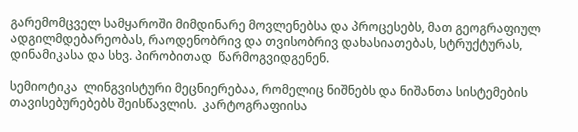გარემომცველ სამყაროში მიმდინარე მოვლენებსა და პროცესებს, მათ გეოგრაფიულ ადგილმდებარეობას, რაოდენობრივ და თვისობრივ დახასიათებას, სტრუქტურას, დინამიკასა და სხვ. პირობითად  წარმოგვიდგენენ.

სემიოტიკა  ლინგვისტური მეცნიერებაა, რომელიც ნიშნებს და ნიშანთა სისტემების  თავისებურებებს შეისწავლის.  კარტოგრაფიისა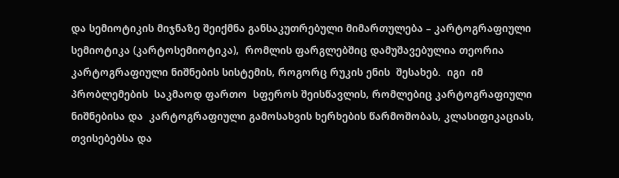და სემიოტიკის მიჯნაზე შეიქმნა განსაკუთრებული მიმართულება – კარტოგრაფიული სემიოტიკა (კარტოსემიოტიკა),  რომლის ფარგლებშიც დამუშავებულია თეორია კარტოგრაფიული ნიშნების სისტემის, როგორც რუკის ენის  შესახებ.  იგი  იმ პრობლემების  საკმაოდ ფართო  სფეროს შეისწავლის, რომლებიც კარტოგრაფიული ნიშნებისა და  კარტოგრაფიული გამოსახვის ხერხების წარმოშობას, კლასიფიკაციას, თვისებებსა და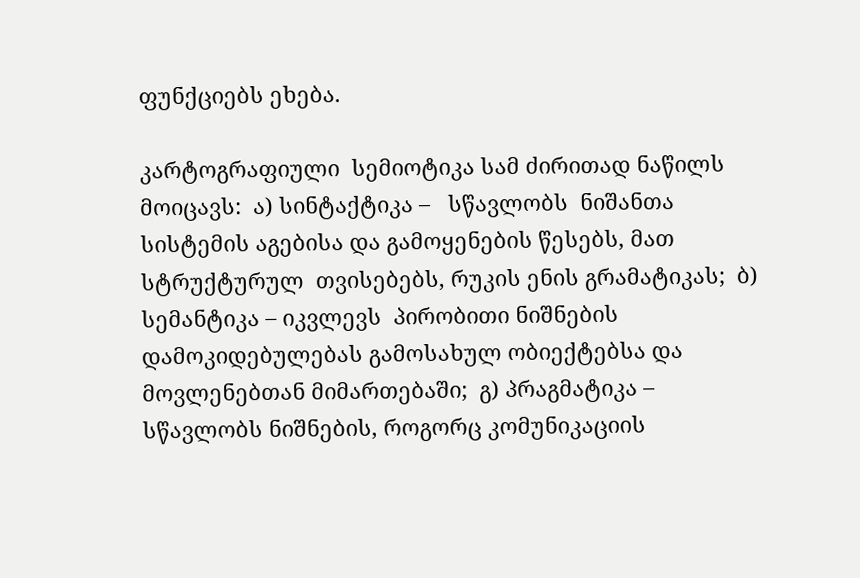ფუნქციებს ეხება.

კარტოგრაფიული  სემიოტიკა სამ ძირითად ნაწილს მოიცავს:  ა) სინტაქტიკა –   სწავლობს  ნიშანთა სისტემის აგებისა და გამოყენების წესებს, მათ სტრუქტურულ  თვისებებს, რუკის ენის გრამატიკას;  ბ) სემანტიკა – იკვლევს  პირობითი ნიშნების  დამოკიდებულებას გამოსახულ ობიექტებსა და მოვლენებთან მიმართებაში;  გ) პრაგმატიკა –  სწავლობს ნიშნების, როგორც კომუნიკაციის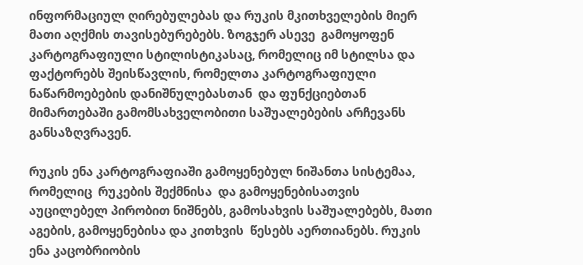ინფორმაციულ ღირებულებას და რუკის მკითხველების მიერ მათი აღქმის თავისებურებებს. ზოგჯერ ასევე  გამოყოფენ კარტოგრაფიული სტილისტიკასაც, რომელიც იმ სტილსა და ფაქტორებს შეისწავლის, რომელთა კარტოგრაფიული ნაწარმოებების დანიშნულებასთან  და ფუნქციებთან მიმართებაში გამომსახველობითი საშუალებების არჩევანს  განსაზღვრავენ.

რუკის ენა კარტოგრაფიაში გამოყენებულ ნიშანთა სისტემაა, რომელიც  რუკების შექმნისა  და გამოყენებისათვის  აუცილებელ პირობით ნიშნებს, გამოსახვის საშუალებებს, მათი აგების, გამოყენებისა და კითხვის  წესებს აერთიანებს. რუკის ენა კაცობრიობის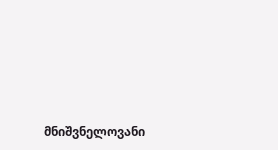მნიშვნელოვანი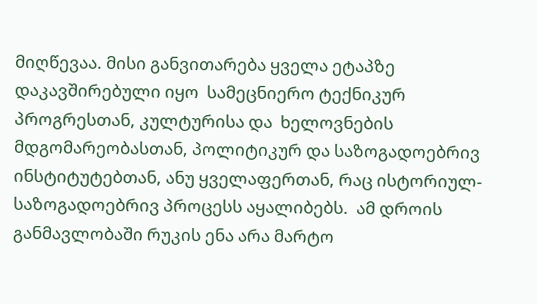მიღწევაა. მისი განვითარება ყველა ეტაპზე დაკავშირებული იყო  სამეცნიერო ტექნიკურ პროგრესთან, კულტურისა და  ხელოვნების მდგომარეობასთან, პოლიტიკურ და საზოგადოებრივ ინსტიტუტებთან, ანუ ყველაფერთან, რაც ისტორიულ-საზოგადოებრივ პროცესს აყალიბებს.  ამ დროის განმავლობაში რუკის ენა არა მარტო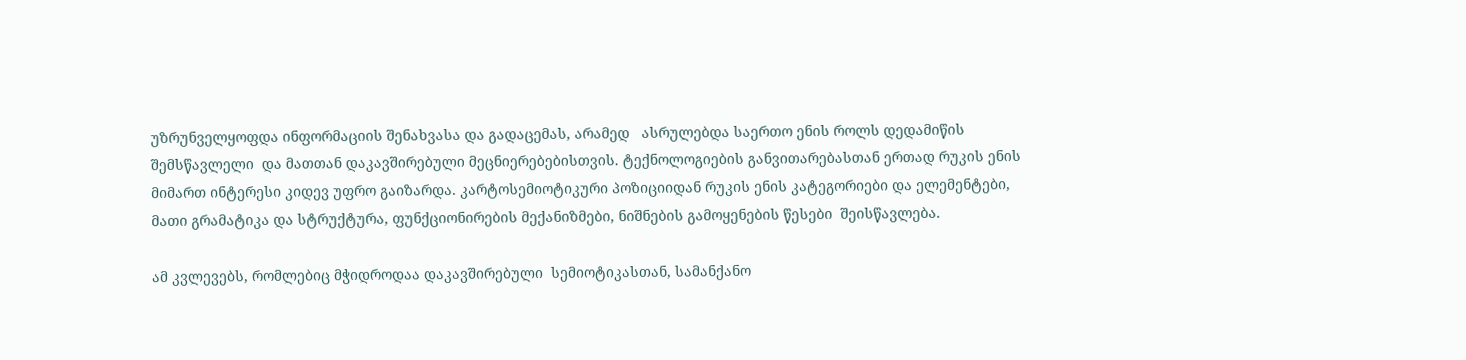უზრუნველყოფდა ინფორმაციის შენახვასა და გადაცემას, არამედ   ასრულებდა საერთო ენის როლს დედამიწის  შემსწავლელი  და მათთან დაკავშირებული მეცნიერებებისთვის. ტექნოლოგიების განვითარებასთან ერთად რუკის ენის მიმართ ინტერესი კიდევ უფრო გაიზარდა. კარტოსემიოტიკური პოზიციიდან რუკის ენის კატეგორიები და ელემენტები, მათი გრამატიკა და სტრუქტურა, ფუნქციონირების მექანიზმები, ნიშნების გამოყენების წესები  შეისწავლება.

ამ კვლევებს, რომლებიც მჭიდროდაა დაკავშირებული  სემიოტიკასთან, სამანქანო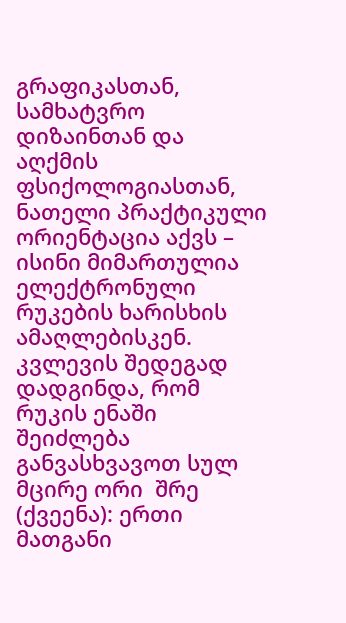გრაფიკასთან, სამხატვრო დიზაინთან და აღქმის ფსიქოლოგიასთან, ნათელი პრაქტიკული ორიენტაცია აქვს – ისინი მიმართულია ელექტრონული რუკების ხარისხის ამაღლებისკენ. კვლევის შედეგად დადგინდა, რომ  რუკის ენაში  შეიძლება განვასხვავოთ სულ მცირე ორი  შრე (ქვეენა): ერთი მათგანი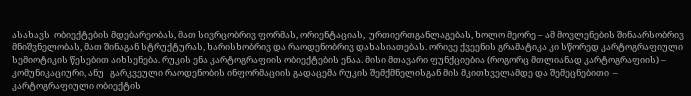ასახავს  ობიექტების მდებარეობას, მათ სივრცობრივ ფორმას, ორიენტაციას,  ურთიერთგანლაგებას, ხოლო მეორე – ამ მოვლენების შინაარსობრივ მნიშვნელობას, მათ შინაგან სტრუქტურას, ხარისხობრივ და რაოდენობრივ დახასიათებას. ორივე ქვეენის გრამატიკა კი სწორედ კარტოგრაფიული სემიოტიკის წესებით აიხსენება. რუკის ენა კარტოგრაფიის ობიექტების ენაა. მისი მთავარი ფუნქციებია (როგორც მთლიანად კარტოგრაფიის) – კომუნიკაციური, ანუ   გარკვეული რაოდენობის ინფორმაციის გადაცემა რუკის შემქმნელისგან მის მკითხველამდე და შემეცნებითი  –  კარტოგრაფიული ობიექტის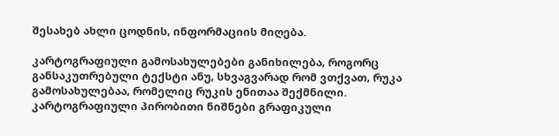შესახებ ახლი ცოდნის, ინფორმაციის მიღება.

კარტოგრაფიული გამოსახულებები განიხილება, როგორც განსაკუთრებული ტექსტი ანუ, სხვაგვარად რომ ვთქვათ, რუკა გამოსახულებაა, რომელიც რუკის ენითაა შექმნილი. კარტოგრაფიული პირობითი ნიშნები გრაფიკული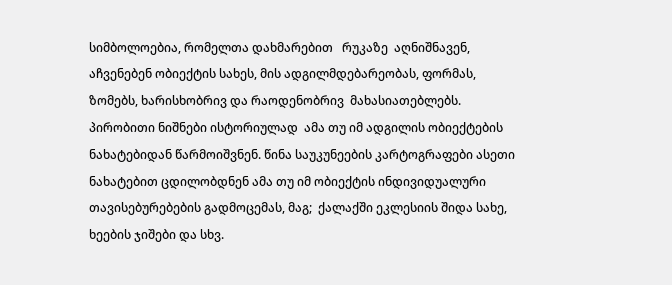სიმბოლოებია, რომელთა დახმარებით   რუკაზე  აღნიშნავენ, აჩვენებენ ობიექტის სახეს, მის ადგილმდებარეობას, ფორმას, ზომებს, ხარისხობრივ და რაოდენობრივ  მახასიათებლებს.  პირობითი ნიშნები ისტორიულად  ამა თუ იმ ადგილის ობიექტების ნახატებიდან წარმოიშვნენ. წინა საუკუნეების კარტოგრაფები ასეთი ნახატებით ცდილობდნენ ამა თუ იმ ობიექტის ინდივიდუალური თავისებურებების გადმოცემას, მაგ;  ქალაქში ეკლესიის შიდა სახე, ხეების ჯიშები და სხვ.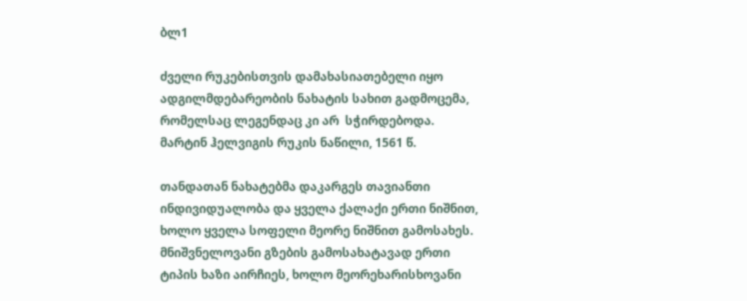ბლ1

ძველი რუკებისთვის დამახასიათებელი იყო ადგილმდებარეობის ნახატის სახით გადმოცემა, რომელსაც ლეგენდაც კი არ  სჭირდებოდა. მარტინ ჰელვიგის რუკის ნაწილი, 1561 წ.

თანდათან ნახატებმა დაკარგეს თავიანთი ინდივიდუალობა და ყველა ქალაქი ერთი ნიშნით, ხოლო ყველა სოფელი მეორე ნიშნით გამოსახეს. მნიშვნელოვანი გზების გამოსახატავად ერთი ტიპის ხაზი აირჩიეს, ხოლო მეორეხარისხოვანი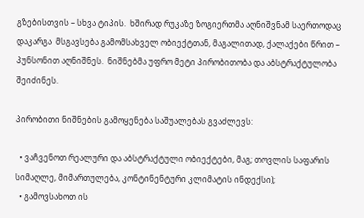გზებისთვის – სხვა ტიპის.  ხშირად რუკაზე ზოგიერთმა აღნიშვნამ საერთოდაც დაკარგა  მსგავსება გამომსახველ ობიექტთან, მაგალითად, ქალაქები წრით – პუნსონით აღნიშნეს.  ნიშნებმა უფრო მეტი პირობითობა და აბსტრაქტულობა შეიძინეს.

პირობითი ნიშნების გამოყენება საშუალებას გვაძლევს:

  • ვაჩვენოთ რეალური და აბსტრაქტული ობიექტები, მაგ; თოვლის საფარის სიმაღლე, მიმართულება, კონტინენტური კლიმატის ინდექსი);
  • გამოვსახოთ ის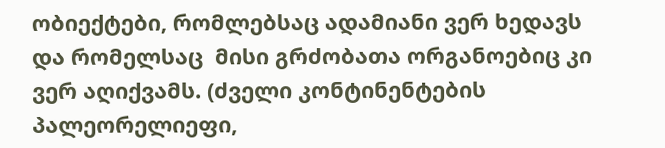ობიექტები, რომლებსაც ადამიანი ვერ ხედავს და რომელსაც  მისი გრძობათა ორგანოებიც კი ვერ აღიქვამს. (ძველი კონტინენტების პალეორელიეფი,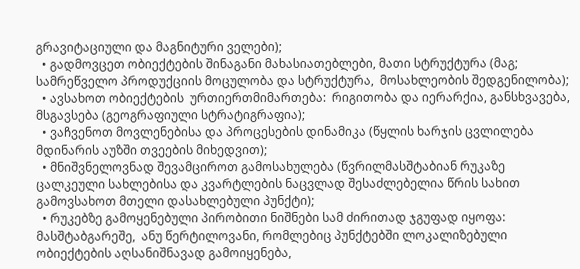გრავიტაციული და მაგნიტური ველები);
  • გადმოვცეთ ობიექტების შინაგანი მახასიათებლები, მათი სტრუქტურა (მაგ; სამრეწველო პროდუქციის მოცულობა და სტრუქტურა,  მოსახლეობის შედგენილობა);
  • ავსახოთ ობიექტების  ურთიერთმიმართება:  რიგითობა და იერარქია, განსხვავება,  მსგავსება (გეოგრაფიული სტრატიგრაფია);
  • ვაჩვენოთ მოვლენებისა და პროცესების დინამიკა (წყლის ხარჯის ცვლილება მდინარის აუზში თვეების მიხედვით);
  • მნიშვნელოვნად შევამციროთ გამოსახულება (წვრილმასშტაბიან რუკაზე ცალკეული სახლებისა და კვარტლების ნაცვლად შესაძლებელია წრის სახით გამოვსახოთ მთელი დასახლებული პუნქტი);
  • რუკებზე გამოყენებული პირობითი ნიშნები სამ ძირითად ჯგუფად იყოფა:  მასშტაბგარეშე,  ანუ წერტილოვანი, რომლებიც პუნქტებში ლოკალიზებული ობიექტების აღსანიშნავად გამოიყენება,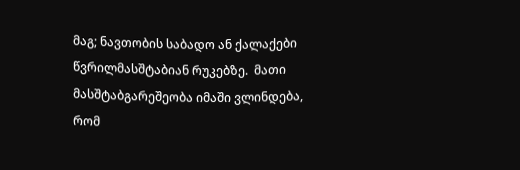მაგ; ნავთობის საბადო ან ქალაქები წვრილმასშტაბიან რუკებზე.  მათი მასშტაბგარეშეობა იმაში ვლინდება, რომ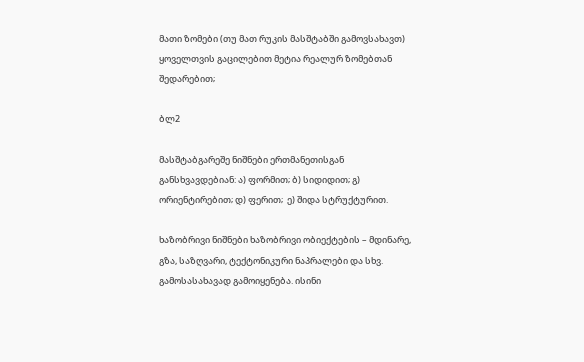მათი ზომები (თუ მათ რუკის მასშტაბში გამოვსახავთ) ყოველთვის გაცილებით მეტია რეალურ ზომებთან შედარებით;

ბლ2

მასშტაბგარეშე ნიშნები ერთმანეთისგან განსხვავდებიან: ა) ფორმით; ბ) სიდიდით; გ) ორიენტირებით; დ) ფერით;  ე) შიდა სტრუქტურით.

ხაზობრივი ნიშნები ხაზობრივი ობიექტების – მდინარე, გზა, საზღვარი, ტექტონიკური ნაპრალები და სხვ.  გამოსასახავად გამოიყენება. ისინი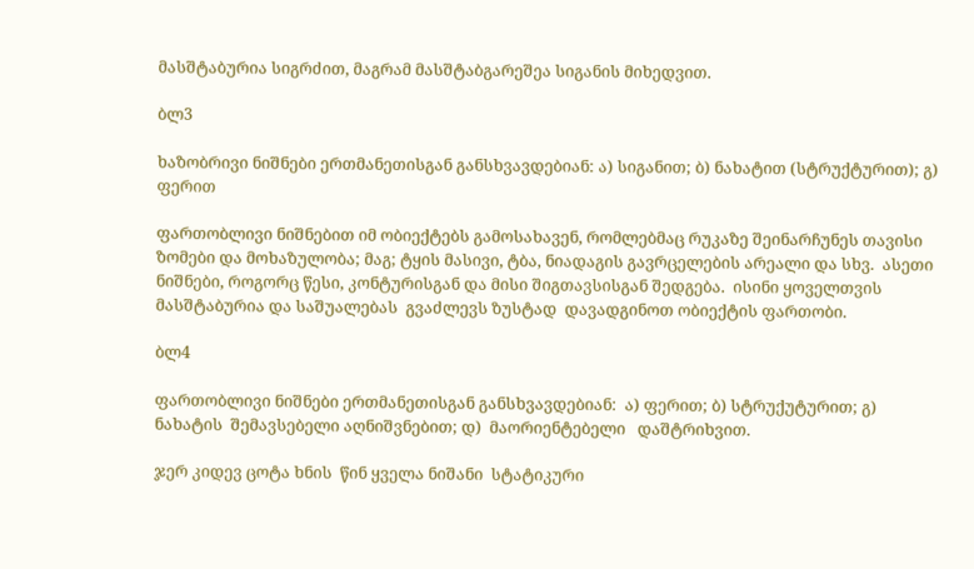მასშტაბურია სიგრძით, მაგრამ მასშტაბგარეშეა სიგანის მიხედვით.

ბლ3

ხაზობრივი ნიშნები ერთმანეთისგან განსხვავდებიან: ა) სიგანით; ბ) ნახატით (სტრუქტურით); გ) ფერით

ფართობლივი ნიშნებით იმ ობიექტებს გამოსახავენ, რომლებმაც რუკაზე შეინარჩუნეს თავისი ზომები და მოხაზულობა; მაგ; ტყის მასივი, ტბა, ნიადაგის გავრცელების არეალი და სხვ.  ასეთი ნიშნები, როგორც წესი, კონტურისგან და მისი შიგთავსისგან შედგება.  ისინი ყოველთვის მასშტაბურია და საშუალებას  გვაძლევს ზუსტად  დავადგინოთ ობიექტის ფართობი.

ბლ4

ფართობლივი ნიშნები ერთმანეთისგან განსხვავდებიან:  ა) ფერით; ბ) სტრუქუტურით; გ) ნახატის  შემავსებელი აღნიშვნებით; დ)  მაორიენტებელი   დაშტრიხვით.

ჯერ კიდევ ცოტა ხნის  წინ ყველა ნიშანი  სტატიკური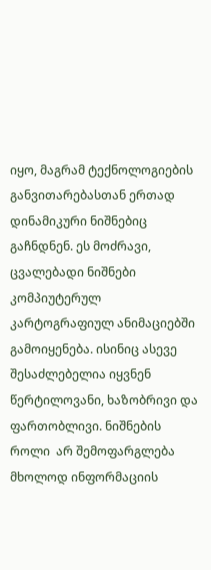იყო, მაგრამ ტექნოლოგიების განვითარებასთან ერთად  დინამიკური ნიშნებიც  გაჩნდნენ. ეს მოძრავი, ცვალებადი ნიშნები  კომპიუტერულ კარტოგრაფიულ ანიმაციებში გამოიყენება. ისინიც ასევე შესაძლებელია იყვნენ წერტილოვანი, ხაზობრივი და ფართობლივი. ნიშნების როლი  არ შემოფარგლება მხოლოდ ინფორმაციის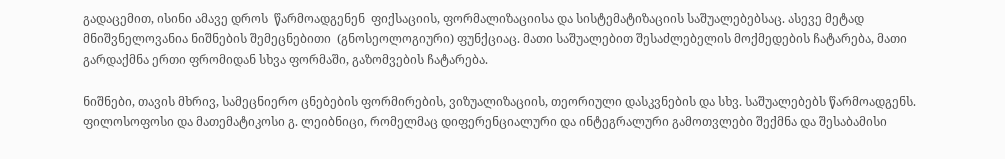გადაცემით, ისინი ამავე დროს  წარმოადგენენ  ფიქსაციის, ფორმალიზაციისა და სისტემატიზაციის საშუალებებსაც. ასევე მეტად მნიშვნელოვანია ნიშნების შემეცნებითი  (გნოსეოლოგიური) ფუნქციაც. მათი საშუალებით შესაძლებელის მოქმედების ჩატარება, მათი გარდაქმნა ერთი ფრომიდან სხვა ფორმაში, გაზომვების ჩატარება.

ნიშნები, თავის მხრივ, სამეცნიერო ცნებების ფორმირების, ვიზუალიზაციის, თეორიული დასკვნების და სხვ. საშუალებებს წარმოადგენს. ფილოსოფოსი და მათემატიკოსი გ. ლეიბნიცი, რომელმაც დიფერენციალური და ინტეგრალური გამოთვლები შექმნა და შესაბამისი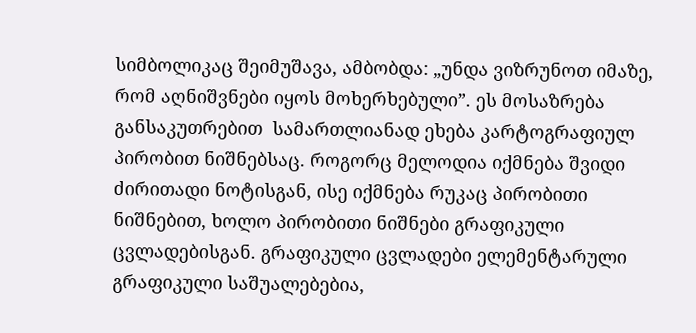სიმბოლიკაც შეიმუშავა, ამბობდა: „უნდა ვიზრუნოთ იმაზე, რომ აღნიშვნები იყოს მოხერხებული”. ეს მოსაზრება განსაკუთრებით  სამართლიანად ეხება კარტოგრაფიულ პირობით ნიშნებსაც. როგორც მელოდია იქმნება შვიდი ძირითადი ნოტისგან, ისე იქმნება რუკაც პირობითი ნიშნებით, ხოლო პირობითი ნიშნები გრაფიკული ცვლადებისგან. გრაფიკული ცვლადები ელემენტარული გრაფიკული საშუალებებია,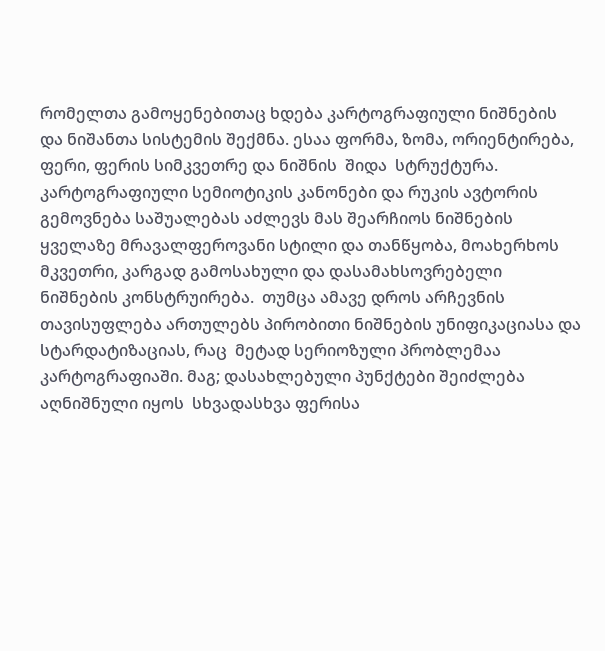რომელთა გამოყენებითაც ხდება კარტოგრაფიული ნიშნების და ნიშანთა სისტემის შექმნა. ესაა ფორმა, ზომა, ორიენტირება, ფერი, ფერის სიმკვეთრე და ნიშნის  შიდა  სტრუქტურა. კარტოგრაფიული სემიოტიკის კანონები და რუკის ავტორის  გემოვნება საშუალებას აძლევს მას შეარჩიოს ნიშნების ყველაზე მრავალფეროვანი სტილი და თანწყობა, მოახერხოს მკვეთრი, კარგად გამოსახული და დასამახსოვრებელი ნიშნების კონსტრუირება.  თუმცა ამავე დროს არჩევნის თავისუფლება ართულებს პირობითი ნიშნების უნიფიკაციასა და სტარდატიზაციას, რაც  მეტად სერიოზული პრობლემაა კარტოგრაფიაში. მაგ; დასახლებული პუნქტები შეიძლება აღნიშნული იყოს  სხვადასხვა ფერისა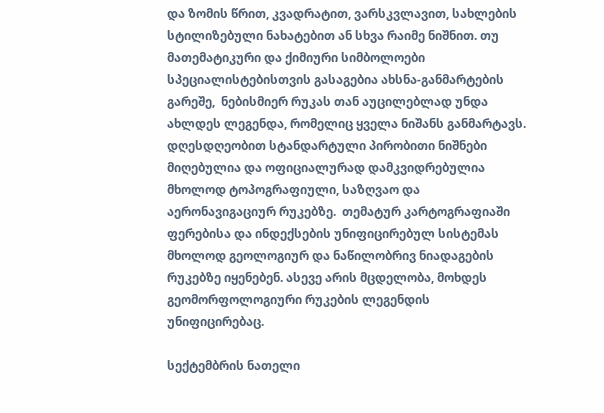და ზომის წრით, კვადრატით, ვარსკვლავით, სახლების სტილიზებული ნახატებით ან სხვა რაიმე ნიშნით. თუ მათემატიკური და ქიმიური სიმბოლოები სპეციალისტებისთვის გასაგებია ახსნა-განმარტების გარეშე,  ნებისმიერ რუკას თან აუცილებლად უნდა ახლდეს ლეგენდა, რომელიც ყველა ნიშანს განმარტავს.  დღესდღეობით სტანდარტული პირობითი ნიშნები მიღებულია და ოფიციალურად დამკვიდრებულია მხოლოდ ტოპოგრაფიული, საზღვაო და აერონავიგაციურ რუკებზე.  თემატურ კარტოგრაფიაში  ფერებისა და ინდექსების უნიფიცირებულ სისტემას მხოლოდ გეოლოგიურ და ნაწილობრივ ნიადაგების რუკებზე იყენებენ. ასევე არის მცდელობა, მოხდეს  გეომორფოლოგიური რუკების ლეგენდის უნიფიცირებაც.

სექტემბრის ნათელი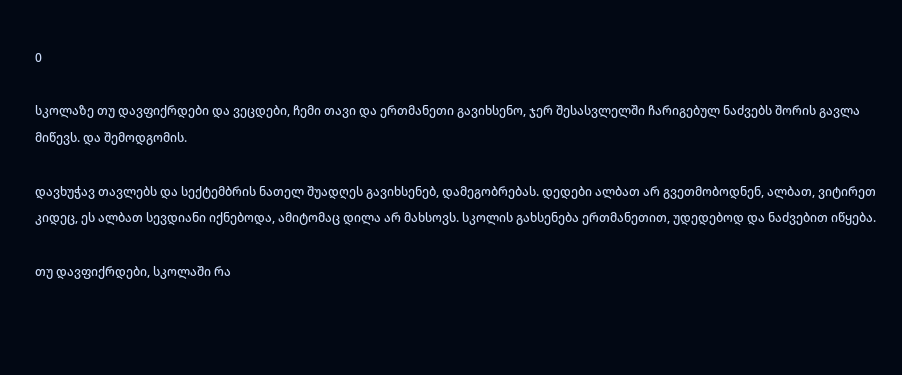0

სკოლაზე თუ დავფიქრდები და ვეცდები, ჩემი თავი და ერთმანეთი გავიხსენო, ჯერ შესასვლელში ჩარიგებულ ნაძვებს შორის გავლა მიწევს. და შემოდგომის.

დავხუჭავ თავლებს და სექტემბრის ნათელ შუადღეს გავიხსენებ, დამეგობრებას. დედები ალბათ არ გვეთმობოდნენ, ალბათ, ვიტირეთ კიდეც, ეს ალბათ სევდიანი იქნებოდა, ამიტომაც დილა არ მახსოვს. სკოლის გახსენება ერთმანეთით, უდედებოდ და ნაძვებით იწყება.

თუ დავფიქრდები, სკოლაში რა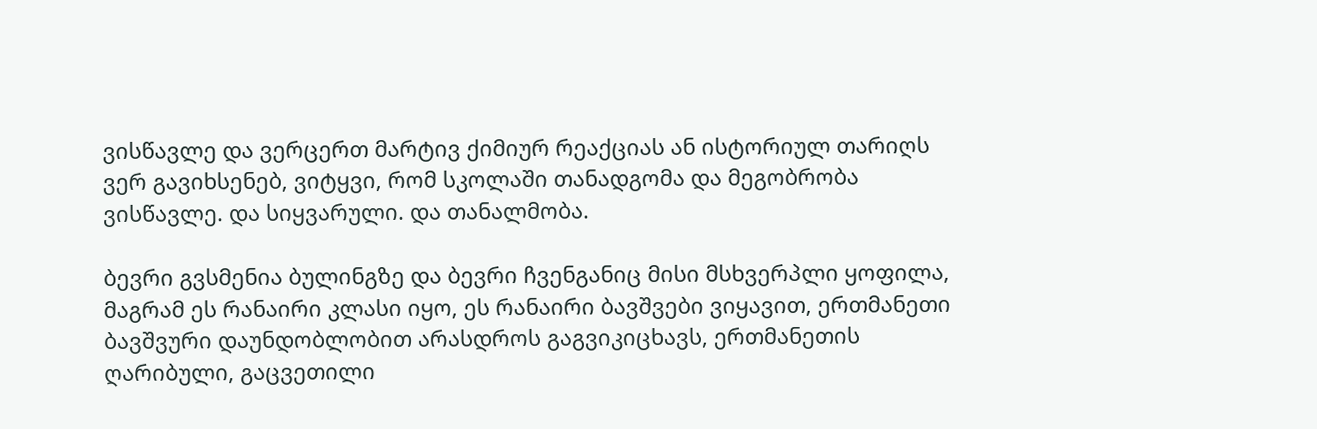ვისწავლე და ვერცერთ მარტივ ქიმიურ რეაქციას ან ისტორიულ თარიღს ვერ გავიხსენებ, ვიტყვი, რომ სკოლაში თანადგომა და მეგობრობა ვისწავლე. და სიყვარული. და თანალმობა.

ბევრი გვსმენია ბულინგზე და ბევრი ჩვენგანიც მისი მსხვერპლი ყოფილა, მაგრამ ეს რანაირი კლასი იყო, ეს რანაირი ბავშვები ვიყავით, ერთმანეთი ბავშვური დაუნდობლობით არასდროს გაგვიკიცხავს, ერთმანეთის ღარიბული, გაცვეთილი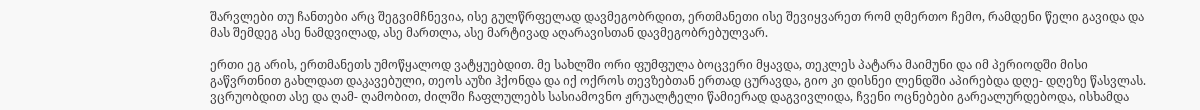შარვლები თუ ჩანთები არც შეგვიმჩნევია, ისე გულწრფელად დავმეგობრდით, ერთმანეთი ისე შევიყვარეთ რომ ღმერთო ჩემო, რამდენი წელი გავიდა და მას შემდეგ ასე ნამდვილად, ასე მართლა, ასე მარტივად აღარავისთან დავმეგობრებულვარ.

ერთი ეგ არის, ერთმანეთს უმოწყალოდ ვატყუებდით. მე სახლში ორი ფუმფულა ბოცვერი მყავდა, თეკლეს პატარა მაიმუნი და იმ პერიოდში მისი გაწვრთნით გახლდათ დაკავებული, თეოს აუზი ჰქონდა და იქ ოქროს თევზებთან ერთად ცურავდა, გიო კი დისნეი ლენდში აპირებდა დღე- დღეზე წასვლას. ვცრუობდით ასე და ღამ- ღამობით, ძილში ჩაფლულებს სასიამოვნო ჟრუალტელი წამიერად დაგვივლიდა, ჩვენი ოცნებები გარეალურდებოდა, ისხამდა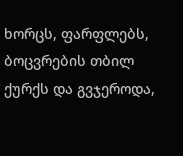ხორცს, ფარფლებს, ბოცვრების თბილ ქურქს და გვჯეროდა,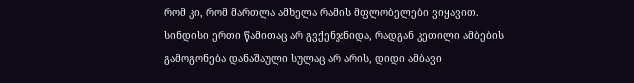რომ კი, რომ მართლა ამხელა რამის მფლობელები ვიყავით. სინდისი ერთი წამითაც არ გვქენჯნიდა, რადგან კეთილი ამბების გამოგონება დანაშაული სულაც არ არის, დიდი ამბავი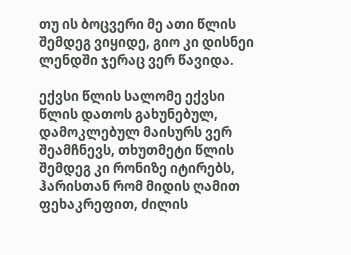თუ ის ბოცვერი მე ათი წლის შემდეგ ვიყიდე, გიო კი დისნეი ლენდში ჯერაც ვერ წავიდა.

ექვსი წლის სალომე ექვსი წლის დათოს გახუნებულ, დამოკლებულ მაისურს ვერ შეამჩნევს, თხუთმეტი წლის შემდეგ კი რონიზე იტირებს, ჰარისთან რომ მიდის ღამით ფეხაკრეფით, ძილის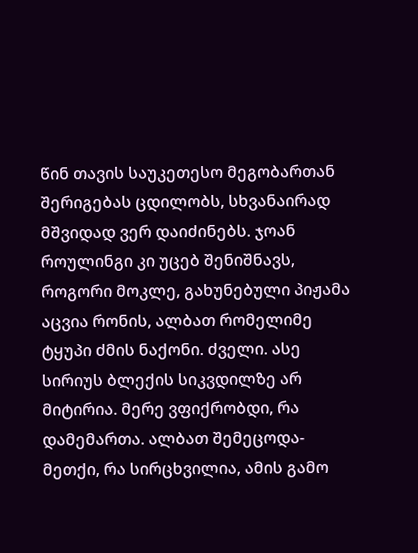წინ თავის საუკეთესო მეგობართან შერიგებას ცდილობს, სხვანაირად მშვიდად ვერ დაიძინებს. ჯოან როულინგი კი უცებ შენიშნავს, როგორი მოკლე, გახუნებული პიჟამა აცვია რონის, ალბათ რომელიმე ტყუპი ძმის ნაქონი. ძველი. ასე სირიუს ბლექის სიკვდილზე არ მიტირია. მერე ვფიქრობდი, რა დამემართა. ალბათ შემეცოდა- მეთქი, რა სირცხვილია, ამის გამო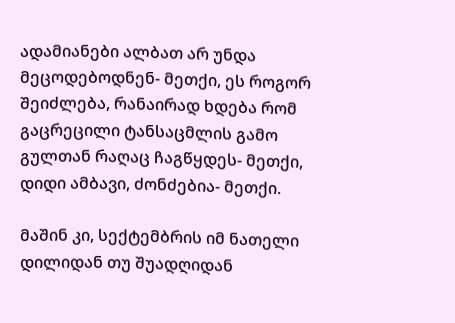ადამიანები ალბათ არ უნდა მეცოდებოდნენ- მეთქი, ეს როგორ შეიძლება, რანაირად ხდება რომ გაცრეცილი ტანსაცმლის გამო გულთან რაღაც ჩაგწყდეს- მეთქი, დიდი ამბავი, ძონძებია- მეთქი.

მაშინ კი, სექტემბრის იმ ნათელი დილიდან თუ შუადღიდან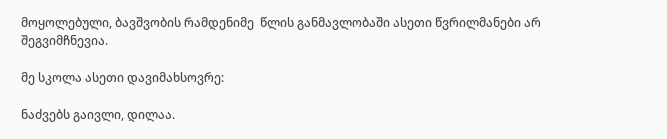მოყოლებული, ბავშვობის რამდენიმე  წლის განმავლობაში ასეთი წვრილმანები არ შეგვიმჩნევია.

მე სკოლა ასეთი დავიმახსოვრე:

ნაძვებს გაივლი, დილაა.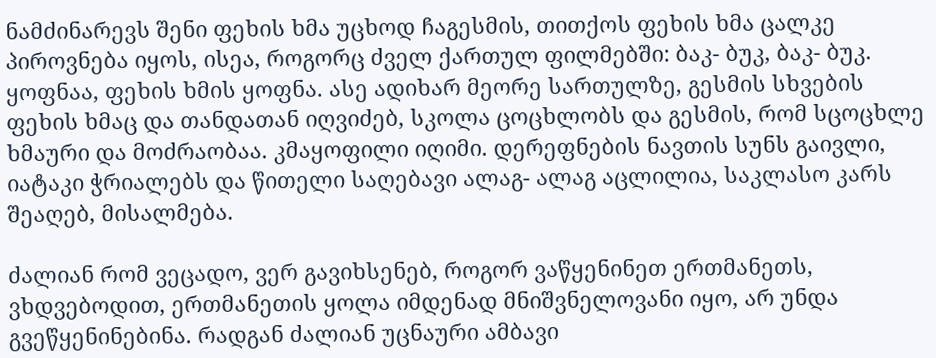ნამძინარევს შენი ფეხის ხმა უცხოდ ჩაგესმის, თითქოს ფეხის ხმა ცალკე პიროვნება იყოს, ისეა, როგორც ძველ ქართულ ფილმებში: ბაკ- ბუკ, ბაკ- ბუკ. ყოფნაა, ფეხის ხმის ყოფნა. ასე ადიხარ მეორე სართულზე, გესმის სხვების ფეხის ხმაც და თანდათან იღვიძებ, სკოლა ცოცხლობს და გესმის, რომ სცოცხლე ხმაური და მოძრაობაა. კმაყოფილი იღიმი. დერეფნების ნავთის სუნს გაივლი, იატაკი ჭრიალებს და წითელი საღებავი ალაგ- ალაგ აცლილია, საკლასო კარს შეაღებ, მისალმება.

ძალიან რომ ვეცადო, ვერ გავიხსენებ, როგორ ვაწყენინეთ ერთმანეთს, ვხდვებოდით, ერთმანეთის ყოლა იმდენად მნიშვნელოვანი იყო, არ უნდა გვეწყენინებინა. რადგან ძალიან უცნაური ამბავი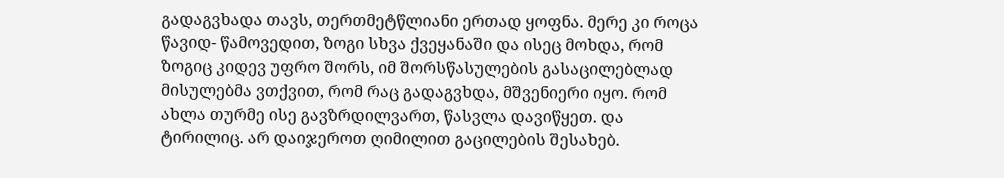გადაგვხადა თავს, თერთმეტწლიანი ერთად ყოფნა. მერე კი როცა წავიდ- წამოვედით, ზოგი სხვა ქვეყანაში და ისეც მოხდა, რომ ზოგიც კიდევ უფრო შორს, იმ შორსწასულების გასაცილებლად მისულებმა ვთქვით, რომ რაც გადაგვხდა, მშვენიერი იყო. რომ ახლა თურმე ისე გავზრდილვართ, წასვლა დავიწყეთ. და ტირილიც. არ დაიჯეროთ ღიმილით გაცილების შესახებ.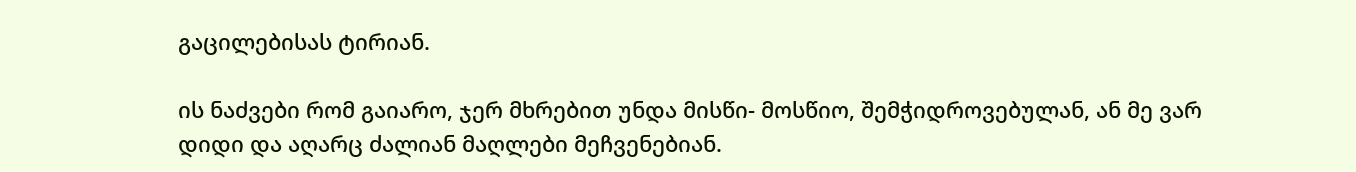გაცილებისას ტირიან.

ის ნაძვები რომ გაიარო, ჯერ მხრებით უნდა მისწი- მოსწიო, შემჭიდროვებულან, ან მე ვარ დიდი და აღარც ძალიან მაღლები მეჩვენებიან.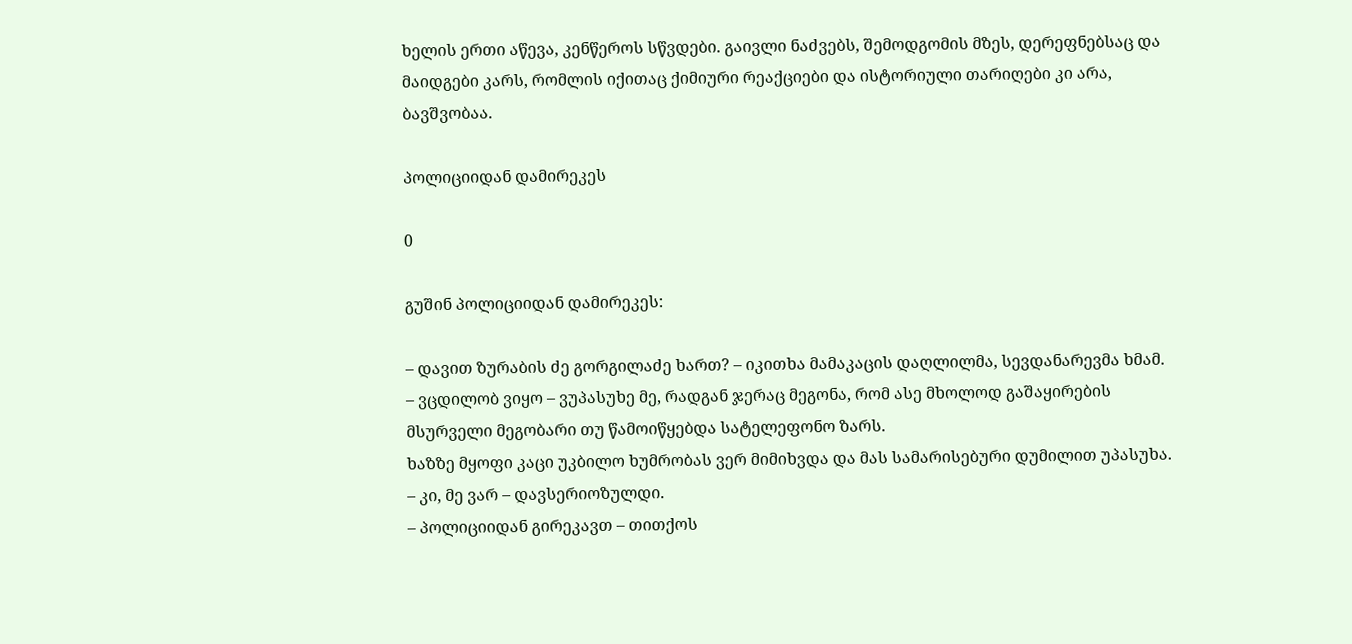ხელის ერთი აწევა, კენწეროს სწვდები. გაივლი ნაძვებს, შემოდგომის მზეს, დერეფნებსაც და მაიდგები კარს, რომლის იქითაც ქიმიური რეაქციები და ისტორიული თარიღები კი არა, ბავშვობაა.

პოლიციიდან დამირეკეს

0

გუშინ პოლიციიდან დამირეკეს:

– დავით ზურაბის ძე გორგილაძე ხართ? – იკითხა მამაკაცის დაღლილმა, სევდანარევმა ხმამ.
– ვცდილობ ვიყო – ვუპასუხე მე, რადგან ჯერაც მეგონა, რომ ასე მხოლოდ გაშაყირების მსურველი მეგობარი თუ წამოიწყებდა სატელეფონო ზარს.
ხაზზე მყოფი კაცი უკბილო ხუმრობას ვერ მიმიხვდა და მას სამარისებური დუმილით უპასუხა.
– კი, მე ვარ – დავსერიოზულდი.
– პოლიციიდან გირეკავთ – თითქოს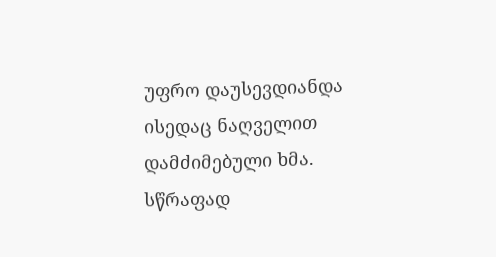უფრო დაუსევდიანდა ისედაც ნაღველით დამძიმებული ხმა.
სწრაფად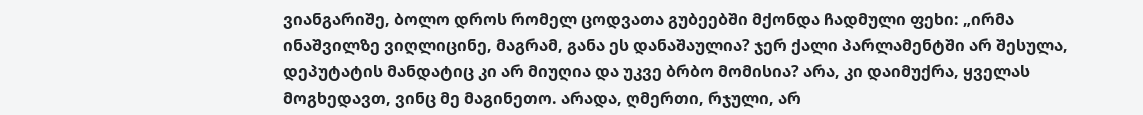ვიანგარიშე, ბოლო დროს რომელ ცოდვათა გუბეებში მქონდა ჩადმული ფეხი: „ირმა ინაშვილზე ვიღლიცინე, მაგრამ, განა ეს დანაშაულია? ჯერ ქალი პარლამენტში არ შესულა, დეპუტატის მანდატიც კი არ მიუღია და უკვე ბრბო მომისია? არა, კი დაიმუქრა, ყველას მოგხედავთ, ვინც მე მაგინეთო. არადა, ღმერთი, რჯული, არ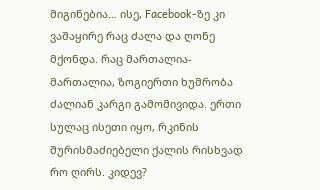მიგინებია… ისე, Facebook-ზე კი ვაშაყირე რაც ძალა და ღონე მქონდა. რაც მართალია- მართალია, ზოგიერთი ხუმრობა ძალიან კარგი გამომივიდა. ერთი სულაც ისეთი იყო, რკინის შურისმაძიებელი ქალის რისხვად რო ღირს. კიდევ?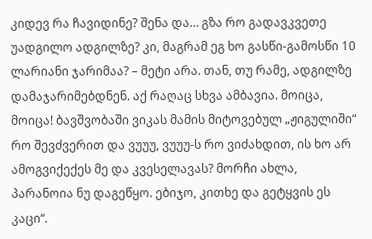კიდევ რა ჩავიდინე? შენა და… გზა რო გადავკვეთე უადგილო ადგილზე? კი, მაგრამ ეგ ხო გასწი-გამოსწი 10 ლარიანი ჯარიმაა? – მეტი არა. თან, თუ რამე, ადგილზე დამაჯარიმებდნენ. აქ რაღაც სხვა ამბავია. მოიცა, მოიცა! ბავშვობაში ვიკას მამის მიტოვებულ „ჟიგულიში“ რო შევძვერით და ვუუუ, ვუუუ-ს რო ვიძახდით, ის ხო არ ამოგვიქექეს მე და კვესელავას? მორჩი ახლა, პარანოია ნუ დაგეწყო. ებიჯო, კითხე და გეტყვის ეს კაცი“.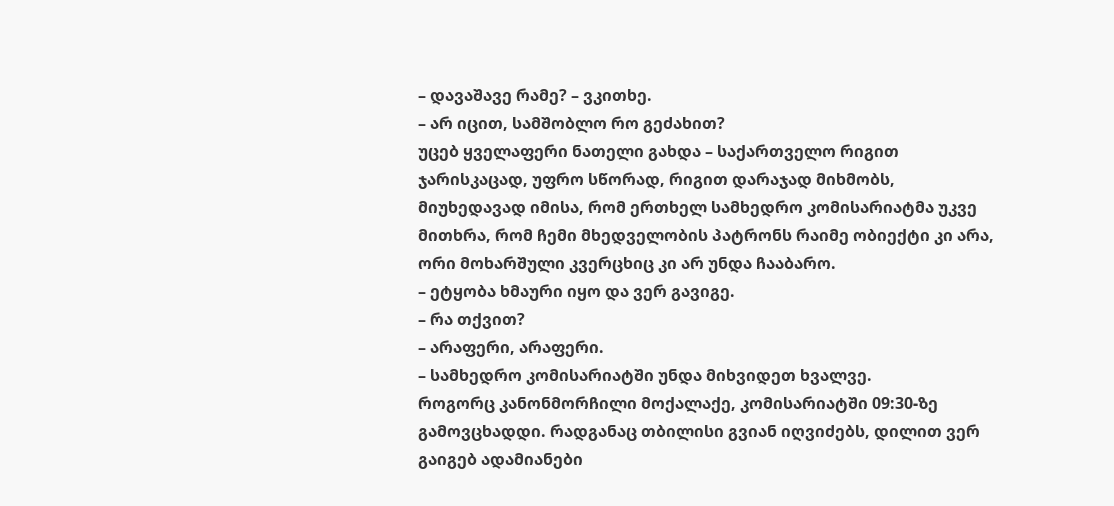– დავაშავე რამე? – ვკითხე.
– არ იცით, სამშობლო რო გეძახით?
უცებ ყველაფერი ნათელი გახდა – საქართველო რიგით ჯარისკაცად, უფრო სწორად, რიგით დარაჯად მიხმობს, მიუხედავად იმისა, რომ ერთხელ სამხედრო კომისარიატმა უკვე მითხრა, რომ ჩემი მხედველობის პატრონს რაიმე ობიექტი კი არა, ორი მოხარშული კვერცხიც კი არ უნდა ჩააბარო.
– ეტყობა ხმაური იყო და ვერ გავიგე.
– რა თქვით?
– არაფერი, არაფერი.
– სამხედრო კომისარიატში უნდა მიხვიდეთ ხვალვე.
როგორც კანონმორჩილი მოქალაქე, კომისარიატში 09:30-ზე გამოვცხადდი. რადგანაც თბილისი გვიან იღვიძებს, დილით ვერ გაიგებ ადამიანები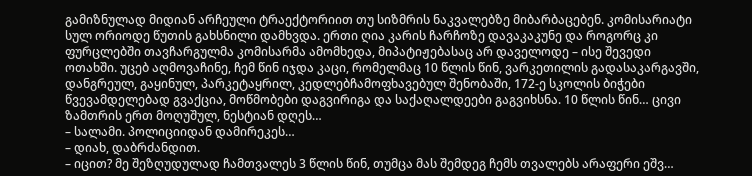გამიზნულად მიდიან არჩეული ტრაექტორიით თუ სიზმრის ნაკვალებზე მიბარბაცებენ. კომისარიატი სულ ორიოდე წუთის გახსნილი დამხვდა. ერთი ღია კარის ჩარჩოზე დავაკაკუნე და როგორც კი ფურცლებში თავჩარგულმა კომისარმა ამომხედა, მიპატიჟებასაც არ დაველოდე – ისე შევედი ოთახში. უცებ აღმოვაჩინე, ჩემ წინ იჯდა კაცი, რომელმაც 10 წლის წინ, ვარკეთილის გადასაკარგავში, დანგრეულ, გაყინულ, პარკეტაყრილ, კედლებჩამოფხავებულ შენობაში, 172-ე სკოლის ბიჭები წვევამდელებად გვაქცია, მოწმობები დაგვირიგა და საქაღალდეები გაგვიხსნა. 10 წლის წინ… ცივი ზამთრის ერთ მოღუშულ, ნესტიან დღეს…
– სალამი. პოლიციიდან დამირეკეს…
– დიახ, დაბრძანდით.
– იცით? მე შეზღუდულად ჩამთვალეს 3 წლის წინ, თუმცა მას შემდეგ ჩემს თვალებს არაფერი ეშვ…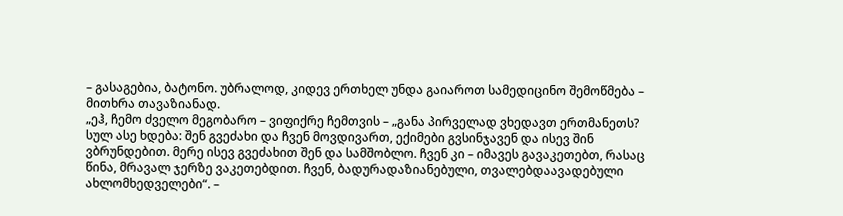– გასაგებია, ბატონო. უბრალოდ, კიდევ ერთხელ უნდა გაიაროთ სამედიცინო შემოწმება – მითხრა თავაზიანად.
„ეჰ, ჩემო ძველო მეგობარო – ვიფიქრე ჩემთვის – „განა პირველად ვხედავთ ერთმანეთს? სულ ასე ხდება: შენ გვეძახი და ჩვენ მოვდივართ, ექიმები გვსინჯავენ და ისევ შინ ვბრუნდებით. მერე ისევ გვეძახით შენ და სამშობლო. ჩვენ კი – იმავეს გავაკეთებთ, რასაც წინა, მრავალ ჯერზე ვაკეთებდით. ჩვენ, ბადურადაზიანებული, თვალებდაავადებული ახლომხედველები“. –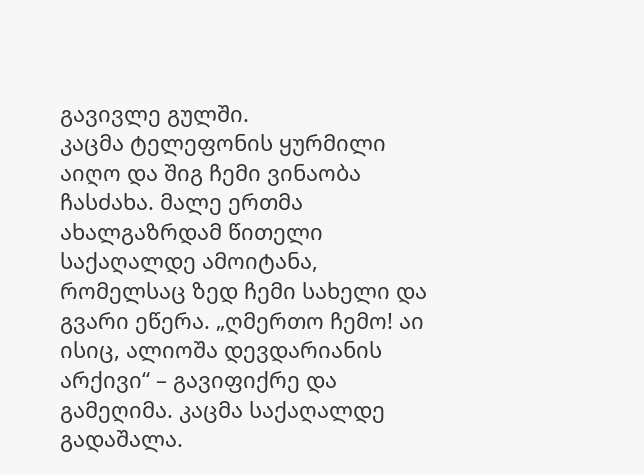გავივლე გულში.
კაცმა ტელეფონის ყურმილი აიღო და შიგ ჩემი ვინაობა ჩასძახა. მალე ერთმა ახალგაზრდამ წითელი საქაღალდე ამოიტანა, რომელსაც ზედ ჩემი სახელი და გვარი ეწერა. „ღმერთო ჩემო! აი ისიც, ალიოშა დევდარიანის არქივი“ – გავიფიქრე და გამეღიმა. კაცმა საქაღალდე გადაშალა.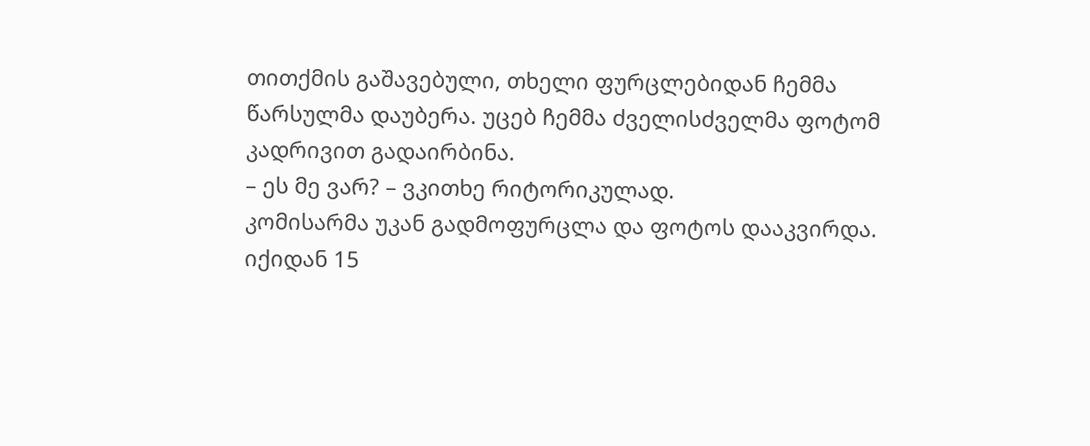თითქმის გაშავებული, თხელი ფურცლებიდან ჩემმა წარსულმა დაუბერა. უცებ ჩემმა ძველისძველმა ფოტომ კადრივით გადაირბინა.
– ეს მე ვარ? – ვკითხე რიტორიკულად.
კომისარმა უკან გადმოფურცლა და ფოტოს დააკვირდა. იქიდან 15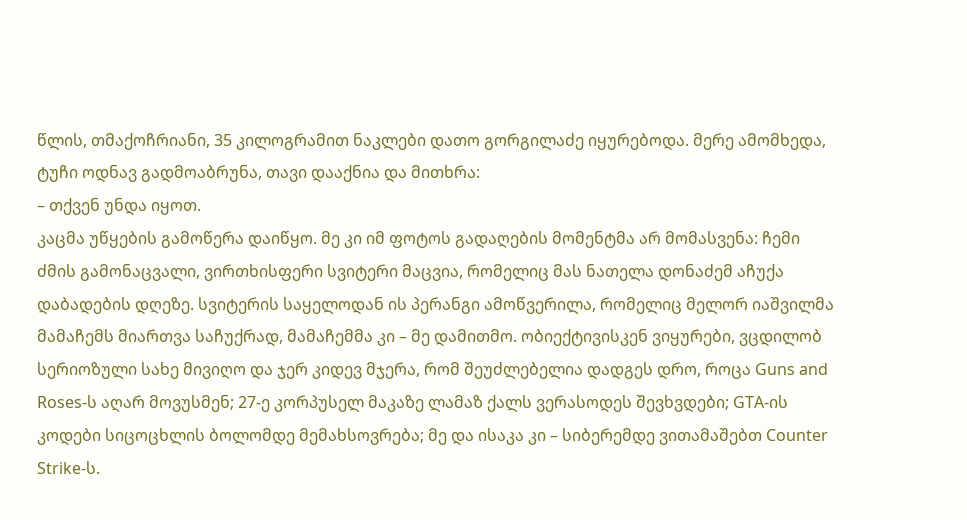წლის, თმაქოჩრიანი, 35 კილოგრამით ნაკლები დათო გორგილაძე იყურებოდა. მერე ამომხედა, ტუჩი ოდნავ გადმოაბრუნა, თავი დააქნია და მითხრა:
– თქვენ უნდა იყოთ.
კაცმა უწყების გამოწერა დაიწყო. მე კი იმ ფოტოს გადაღების მომენტმა არ მომასვენა: ჩემი ძმის გამონაცვალი, ვირთხისფერი სვიტერი მაცვია, რომელიც მას ნათელა დონაძემ აჩუქა დაბადების დღეზე. სვიტერის საყელოდან ის პერანგი ამოწვერილა, რომელიც მელორ იაშვილმა მამაჩემს მიართვა საჩუქრად, მამაჩემმა კი – მე დამითმო. ობიექტივისკენ ვიყურები, ვცდილობ სერიოზული სახე მივიღო და ჯერ კიდევ მჯერა, რომ შეუძლებელია დადგეს დრო, როცა Guns and Roses-ს აღარ მოვუსმენ; 27-ე კორპუსელ მაკაზე ლამაზ ქალს ვერასოდეს შევხვდები; GTA-ის კოდები სიცოცხლის ბოლომდე მემახსოვრება; მე და ისაკა კი – სიბერემდე ვითამაშებთ Counter Strike-ს.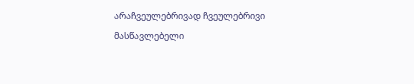არაჩვეულებრივად ჩვეულებრივი მასწავლებელი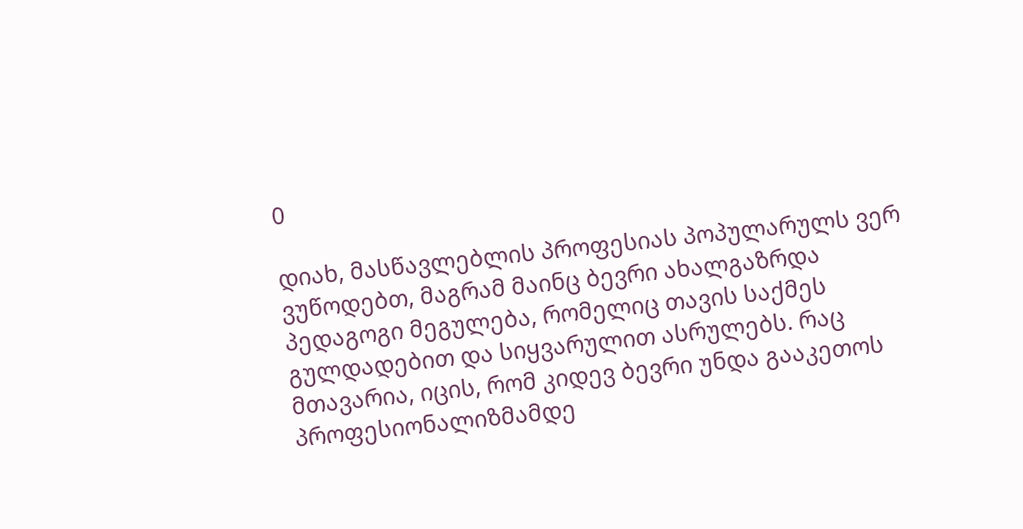0

დიახ, მასწავლებლის პროფესიას პოპულარულს ვერ ვუწოდებთ, მაგრამ მაინც ბევრი ახალგაზრდა პედაგოგი მეგულება, რომელიც თავის საქმეს გულდადებით და სიყვარულით ასრულებს. რაც მთავარია, იცის, რომ კიდევ ბევრი უნდა გააკეთოს პროფესიონალიზმამდე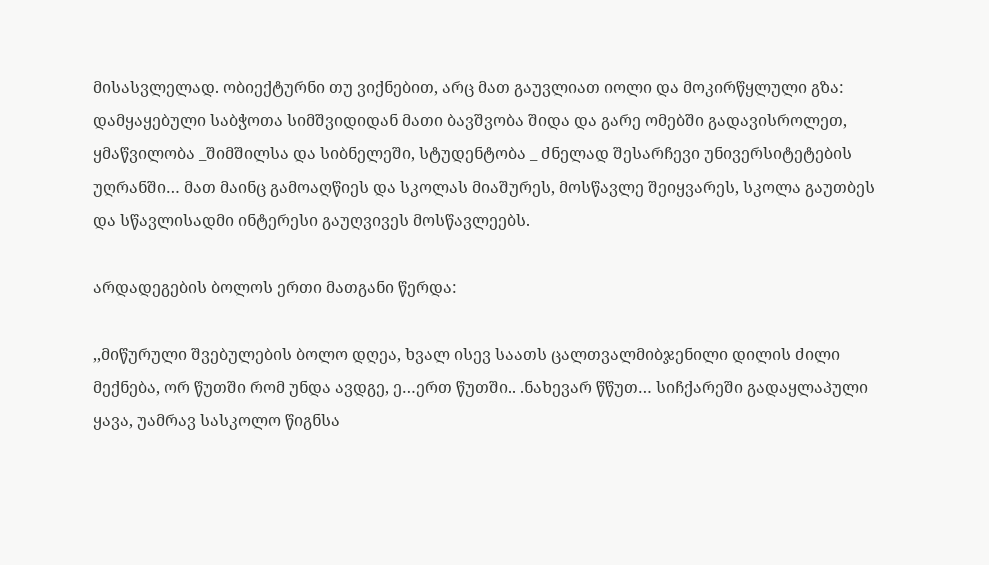მისასვლელად. ობიექტურნი თუ ვიქნებით, არც მათ გაუვლიათ იოლი და მოკირწყლული გზა: დამყაყებული საბჭოთა სიმშვიდიდან მათი ბავშვობა შიდა და გარე ომებში გადავისროლეთ,  ყმაწვილობა _შიმშილსა და სიბნელეში, სტუდენტობა _ ძნელად შესარჩევი უნივერსიტეტების უღრანში… მათ მაინც გამოაღწიეს და სკოლას მიაშურეს, მოსწავლე შეიყვარეს, სკოლა გაუთბეს და სწავლისადმი ინტერესი გაუღვივეს მოსწავლეებს.

არდადეგების ბოლოს ერთი მათგანი წერდა:

,,მიწურული შვებულების ბოლო დღეა, ხვალ ისევ საათს ცალთვალმიბჯენილი დილის ძილი მექნება, ორ წუთში რომ უნდა ავდგე, ე…ერთ წუთში.. .ნახევარ წწუთ… სიჩქარეში გადაყლაპული ყავა, უამრავ სასკოლო წიგნსა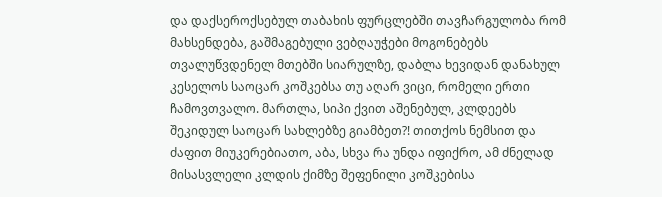და დაქსეროქსებულ თაბახის ფურცლებში თავჩარგულობა რომ მახსენდება, გაშმაგებული ვებღაუჭები მოგონებებს თვალუწვდენელ მთებში სიარულზე, დაბლა ხევიდან დანახულ კესელოს საოცარ კოშკებსა თუ აღარ ვიცი, რომელი ერთი ჩამოვთვალო. მართლა, სიპი ქვით აშენებულ, კლდეებს შეკიდულ საოცარ სახლებზე გიამბეთ?! თითქოს ნემსით და ძაფით მიუკერებიათო, აბა, სხვა რა უნდა იფიქრო, ამ ძნელად მისასვლელი კლდის ქიმზე შეფენილი კოშკებისა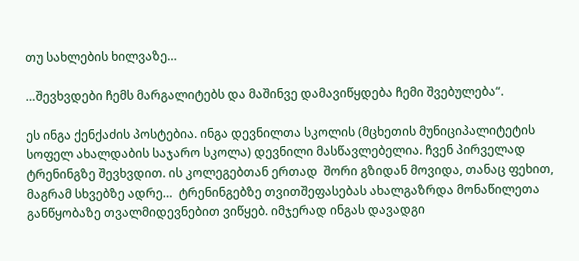თუ სახლების ხილვაზე…

…შევხვდები ჩემს მარგალიტებს და მაშინვე დამავიწყდება ჩემი შვებულება“.

ეს ინგა ქენქაძის პოსტებია. ინგა დევნილთა სკოლის (მცხეთის მუნიციპალიტეტის სოფელ ახალდაბის საჯარო სკოლა) დევნილი მასწავლებელია. ჩვენ პირველად ტრენინგზე შევხვდით. ის კოლეგებთან ერთად  შორი გზიდან მოვიდა, თანაც ფეხით, მაგრამ სხვებზე ადრე…  ტრენინგებზე თვითშეფასებას ახალგაზრდა მონაწილეთა განწყობაზე თვალმიდევნებით ვიწყებ. იმჯერად ინგას დავადგი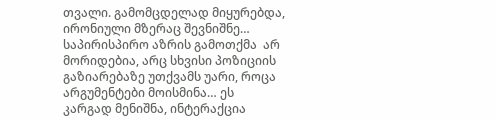თვალი. გამომცდელად მიყურებდა, ირონიული მზერაც შევნიშნე…  საპირისპირო აზრის გამოთქმა  არ მორიდებია, არც სხვისი პოზიციის გაზიარებაზე უთქვამს უარი, როცა არგუმენტები მოისმინა… ეს კარგად მენიშნა, ინტერაქცია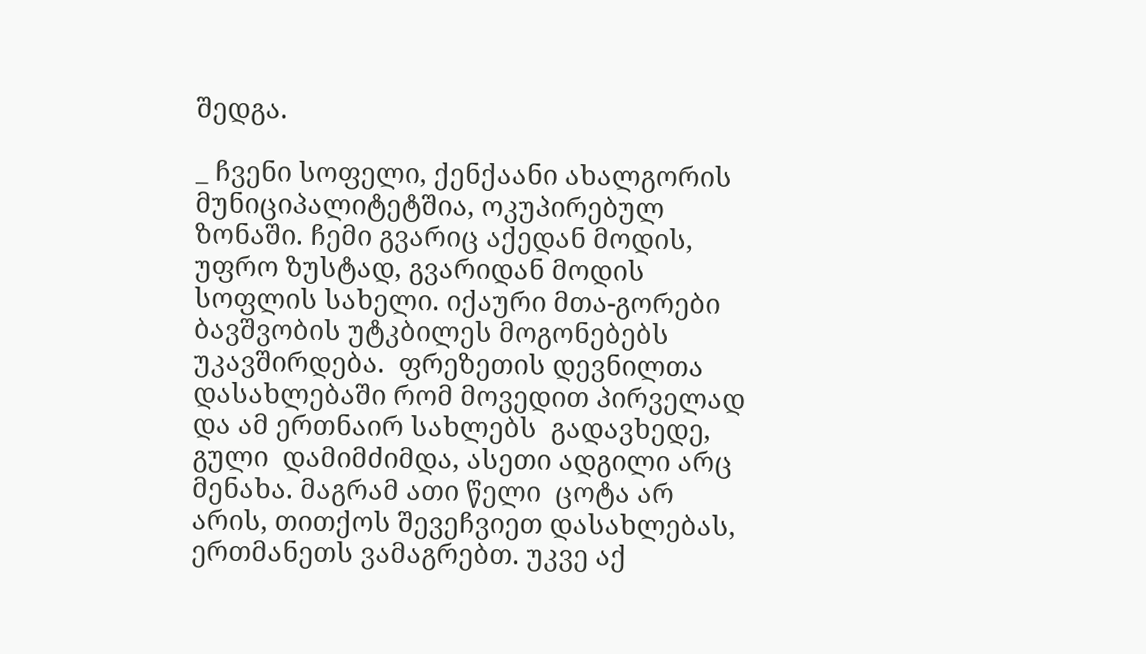შედგა.

_ ჩვენი სოფელი, ქენქაანი ახალგორის მუნიციპალიტეტშია, ოკუპირებულ ზონაში. ჩემი გვარიც აქედან მოდის, უფრო ზუსტად, გვარიდან მოდის სოფლის სახელი. იქაური მთა-გორები ბავშვობის უტკბილეს მოგონებებს უკავშირდება.  ფრეზეთის დევნილთა დასახლებაში რომ მოვედით პირველად და ამ ერთნაირ სახლებს  გადავხედე, გული  დამიმძიმდა, ასეთი ადგილი არც მენახა. მაგრამ ათი წელი  ცოტა არ არის, თითქოს შევეჩვიეთ დასახლებას, ერთმანეთს ვამაგრებთ. უკვე აქ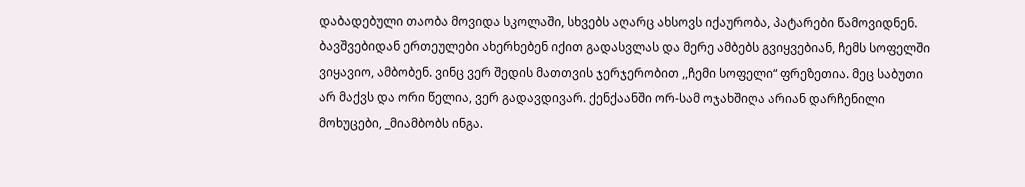დაბადებული თაობა მოვიდა სკოლაში, სხვებს აღარც ახსოვს იქაურობა, პატარები წამოვიდნენ. ბავშვებიდან ერთეულები ახერხებენ იქით გადასვლას და მერე ამბებს გვიყვებიან, ჩემს სოფელში ვიყავიო, ამბობენ. ვინც ვერ შედის მათთვის ჯერჯერობით ,,ჩემი სოფელი“ ფრეზეთია. მეც საბუთი არ მაქვს და ორი წელია, ვერ გადავდივარ. ქენქაანში ორ-სამ ოჯახშიღა არიან დარჩენილი მოხუცები, _მიამბობს ინგა.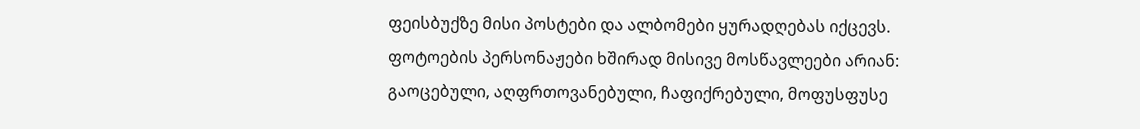ფეისბუქზე მისი პოსტები და ალბომები ყურადღებას იქცევს.  ფოტოების პერსონაჟები ხშირად მისივე მოსწავლეები არიან: გაოცებული, აღფრთოვანებული, ჩაფიქრებული, მოფუსფუსე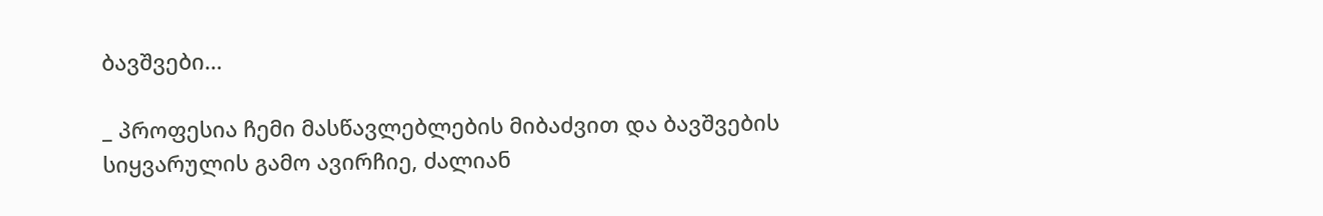ბავშვები…

_ პროფესია ჩემი მასწავლებლების მიბაძვით და ბავშვების სიყვარულის გამო ავირჩიე, ძალიან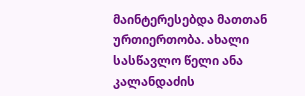მაინტერესებდა მათთან ურთიერთობა. ახალი სასწავლო წელი ანა კალანდაძის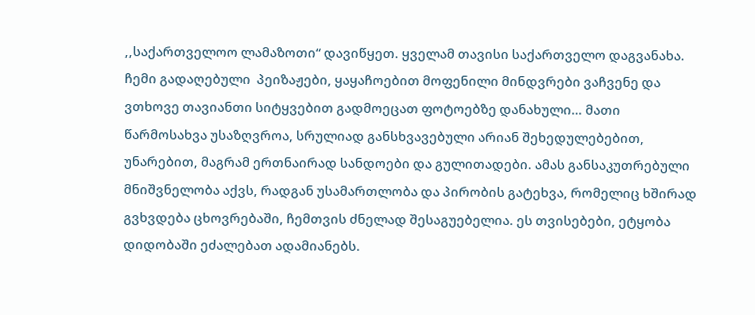,,საქართველოო ლამაზოთი“ დავიწყეთ. ყველამ თავისი საქართველო დაგვანახა. ჩემი გადაღებული  პეიზაჟები, ყაყაჩოებით მოფენილი მინდვრები ვაჩვენე და ვთხოვე თავიანთი სიტყვებით გადმოეცათ ფოტოებზე დანახული… მათი წარმოსახვა უსაზღვროა, სრულიად განსხვავებული არიან შეხედულებებით, უნარებით, მაგრამ ერთნაირად სანდოები და გულითადები. ამას განსაკუთრებული მნიშვნელობა აქვს, რადგან უსამართლობა და პირობის გატეხვა, რომელიც ხშირად გვხვდება ცხოვრებაში, ჩემთვის ძნელად შესაგუებელია. ეს თვისებები, ეტყობა დიდობაში ეძალებათ ადამიანებს.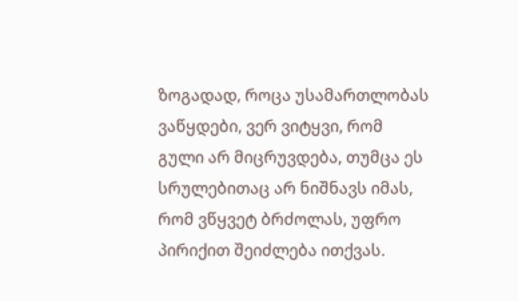ზოგადად, როცა უსამართლობას ვაწყდები, ვერ ვიტყვი, რომ გული არ მიცრუვდება, თუმცა ეს სრულებითაც არ ნიშნავს იმას, რომ ვწყვეტ ბრძოლას, უფრო პირიქით შეიძლება ითქვას.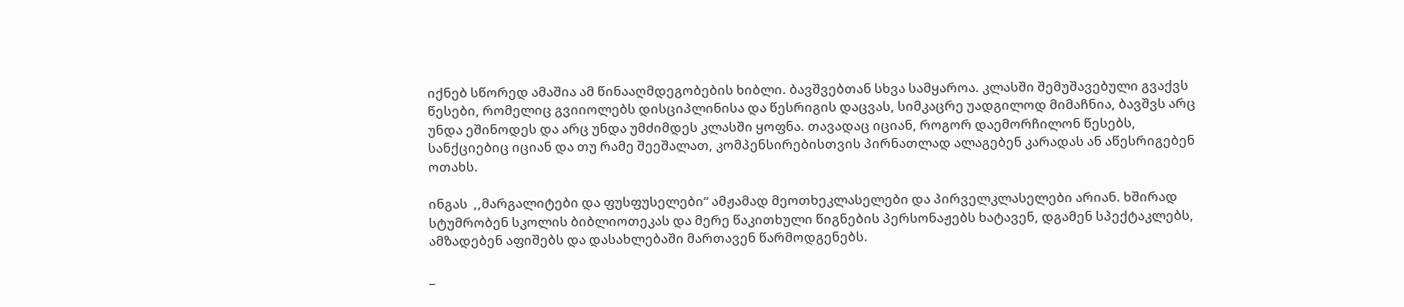იქნებ სწორედ ამაშია ამ წინააღმდეგობების ხიბლი. ბავშვებთან სხვა სამყაროა. კლასში შემუშავებული გვაქვს წესები, რომელიც გვიიოლებს დისციპლინისა და წესრიგის დაცვას, სიმკაცრე უადგილოდ მიმაჩნია, ბავშვს არც უნდა ეშინოდეს და არც უნდა უმძიმდეს კლასში ყოფნა. თავადაც იციან, როგორ დაემორჩილონ წესებს, სანქციებიც იციან და თუ რამე შეეშალათ, კომპენსირებისთვის პირნათლად ალაგებენ კარადას ან აწესრიგებენ ოთახს.

ინგას  ,,მარგალიტები და ფუსფუსელები“ ამჟამად მეოთხეკლასელები და პირველკლასელები არიან. ხშირად სტუმრობენ სკოლის ბიბლიოთეკას და მერე წაკითხული წიგნების პერსონაჟებს ხატავენ, დგამენ სპექტაკლებს, ამზადებენ აფიშებს და დასახლებაში მართავენ წარმოდგენებს.

_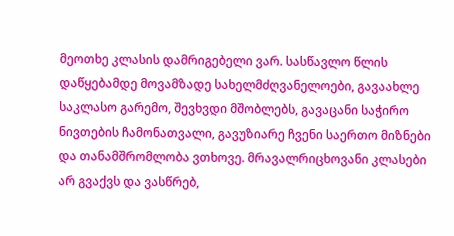მეოთხე კლასის დამრიგებელი ვარ. სასწავლო წლის დაწყებამდე მოვამზადე სახელმძღვანელოები, გავაახლე საკლასო გარემო, შევხვდი მშობლებს, გავაცანი საჭირო ნივთების ჩამონათვალი, გავუზიარე ჩვენი საერთო მიზნები და თანამშრომლობა ვთხოვე. მრავალრიცხოვანი კლასები არ გვაქვს და ვასწრებ,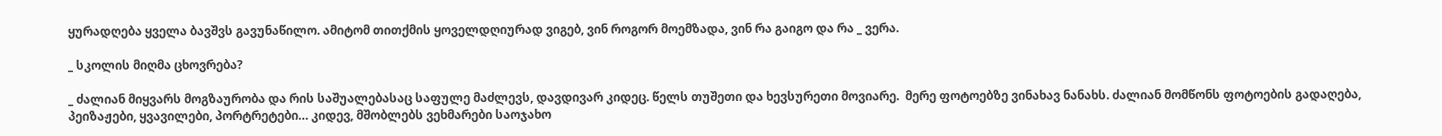ყურადღება ყველა ბავშვს გავუნაწილო. ამიტომ თითქმის ყოველდღიურად ვიგებ, ვინ როგორ მოემზადა, ვინ რა გაიგო და რა _ ვერა.

_ სკოლის მიღმა ცხოვრება?

_ ძალიან მიყვარს მოგზაურობა და რის საშუალებასაც საფულე მაძლევს, დავდივარ კიდეც. წელს თუშეთი და ხევსურეთი მოვიარე.  მერე ფოტოებზე ვინახავ ნანახს. ძალიან მომწონს ფოტოების გადაღება,  პეიზაჟები, ყვავილები, პორტრეტები… კიდევ, მშობლებს ვეხმარები საოჯახო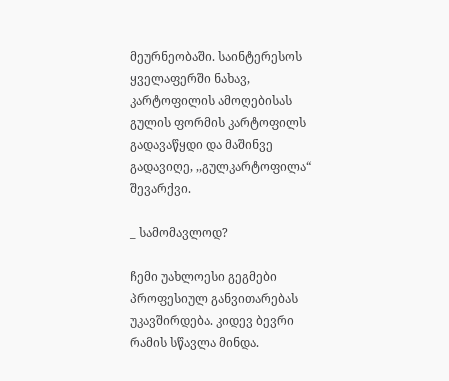მეურნეობაში. საინტერესოს ყველაფერში ნახავ, კარტოფილის ამოღებისას  გულის ფორმის კარტოფილს გადავაწყდი და მაშინვე გადავიღე, ,,გულკარტოფილა“ შევარქვი.

_ სამომავლოდ?

ჩემი უახლოესი გეგმები პროფესიულ განვითარებას უკავშირდება. კიდევ ბევრი რამის სწავლა მინდა.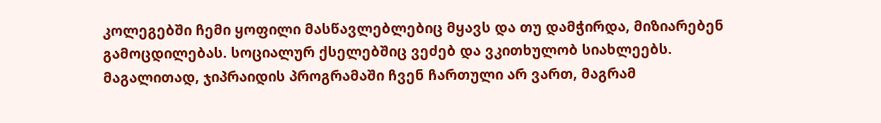კოლეგებში ჩემი ყოფილი მასწავლებლებიც მყავს და თუ დამჭირდა, მიზიარებენ გამოცდილებას. სოციალურ ქსელებშიც ვეძებ და ვკითხულობ სიახლეებს. მაგალითად, ჯიპრაიდის პროგრამაში ჩვენ ჩართული არ ვართ, მაგრამ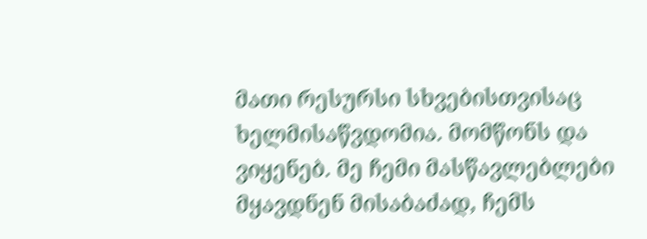მათი რესურსი სხვებისთვისაც ხელმისაწვდომია. მომწონს და ვიყენებ. მე ჩემი მასწავლებლები მყავდნენ მისაბაძად, ჩემს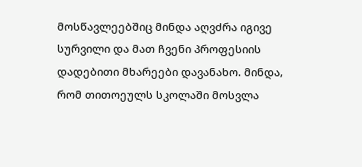მოსწავლეებშიც მინდა აღვძრა იგივე სურვილი და მათ ჩვენი პროფესიის დადებითი მხარეები დავანახო. მინდა, რომ თითოეულს სკოლაში მოსვლა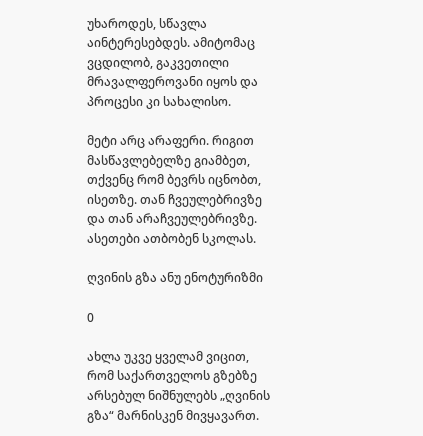უხაროდეს, სწავლა აინტერესებდეს. ამიტომაც ვცდილობ, გაკვეთილი მრავალფეროვანი იყოს და პროცესი კი სახალისო.

მეტი არც არაფერი. რიგით მასწავლებელზე გიამბეთ, თქვენც რომ ბევრს იცნობთ, ისეთზე. თან ჩვეულებრივზე და თან არაჩვეულებრივზე. ასეთები ათბობენ სკოლას.

ღვინის გზა ანუ ენოტურიზმი

0

ახლა უკვე ყველამ ვიცით, რომ საქართველოს გზებზე არსებულ ნიშნულებს „ღვინის გზა“ მარნისკენ მივყავართ.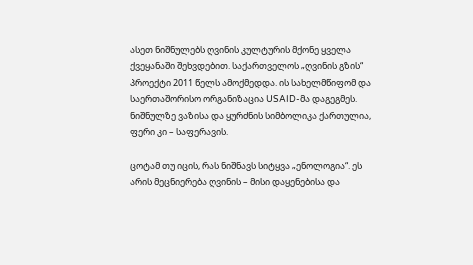ასეთ ნიშნულებს ღვინის კულტურის მქონე ყველა ქვეყანაში შეხვდებით. საქართველოს „ღვინის გზის“ პროექტი 2011 წელს ამოქმედდა. ის სახელმწიფომ და საერთაშორისო ორგანიზაცია USAID-მა დაგეგმეს. ნიშნულზე ვაზისა და ყურძნის სიმბოლიკა ქართულია, ფერი კი – საფერავის.

ცოტამ თუ იცის, რას ნიშნავს სიტყვა „ენოლოგია“. ეს არის მეცნიერება ღვინის – მისი დაყენებისა და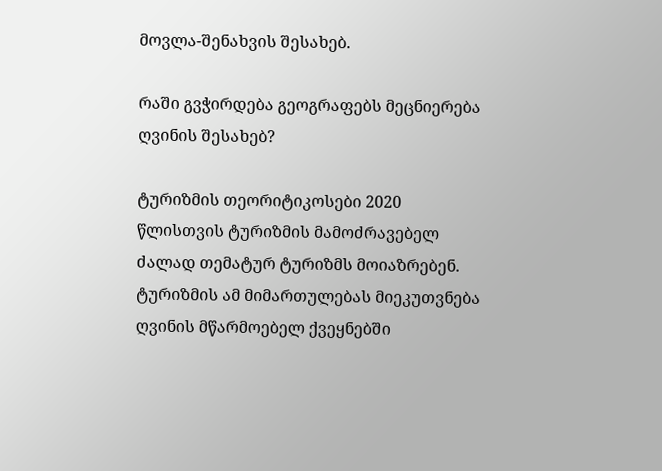მოვლა-შენახვის შესახებ.

რაში გვჭირდება გეოგრაფებს მეცნიერება ღვინის შესახებ?

ტურიზმის თეორიტიკოსები 2020 წლისთვის ტურიზმის მამოძრავებელ ძალად თემატურ ტურიზმს მოიაზრებენ. ტურიზმის ამ მიმართულებას მიეკუთვნება ღვინის მწარმოებელ ქვეყნებში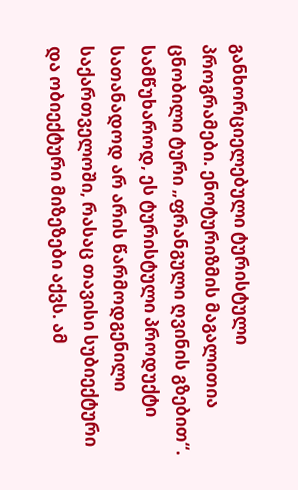განხორციელებული ტურისტული პროგრამები. ენოტურიზმის მაგალითია ცნობილი ტური „ფრანგული ღვინის გზებით“. სამწუხაროდ, ეს ტურისტული პროდუქტი სათანადოდ არ არის წარმოდგენილი საქართველოში, რასაც თავისი სუბიექტური და ობიექტური მიზეზები აქვს. ამ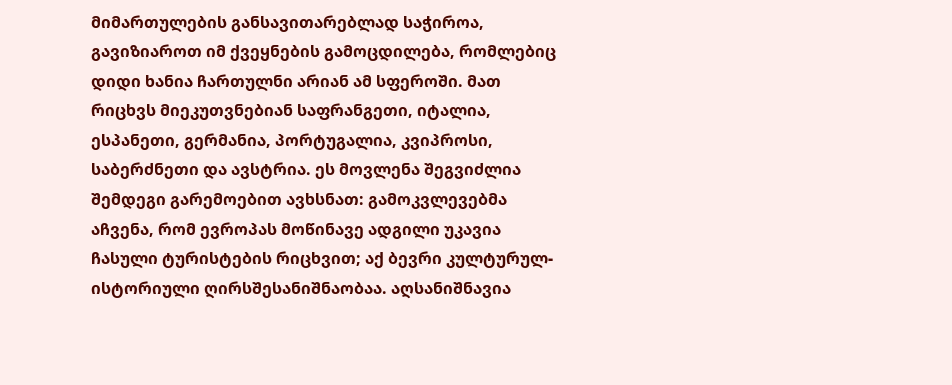მიმართულების განსავითარებლად საჭიროა, გავიზიაროთ იმ ქვეყნების გამოცდილება, რომლებიც დიდი ხანია ჩართულნი არიან ამ სფეროში. მათ რიცხვს მიეკუთვნებიან საფრანგეთი, იტალია, ესპანეთი, გერმანია, პორტუგალია, კვიპროსი, საბერძნეთი და ავსტრია. ეს მოვლენა შეგვიძლია შემდეგი გარემოებით ავხსნათ: გამოკვლევებმა აჩვენა, რომ ევროპას მოწინავე ადგილი უკავია ჩასული ტურისტების რიცხვით; აქ ბევრი კულტურულ-ისტორიული ღირსშესანიშნაობაა. აღსანიშნავია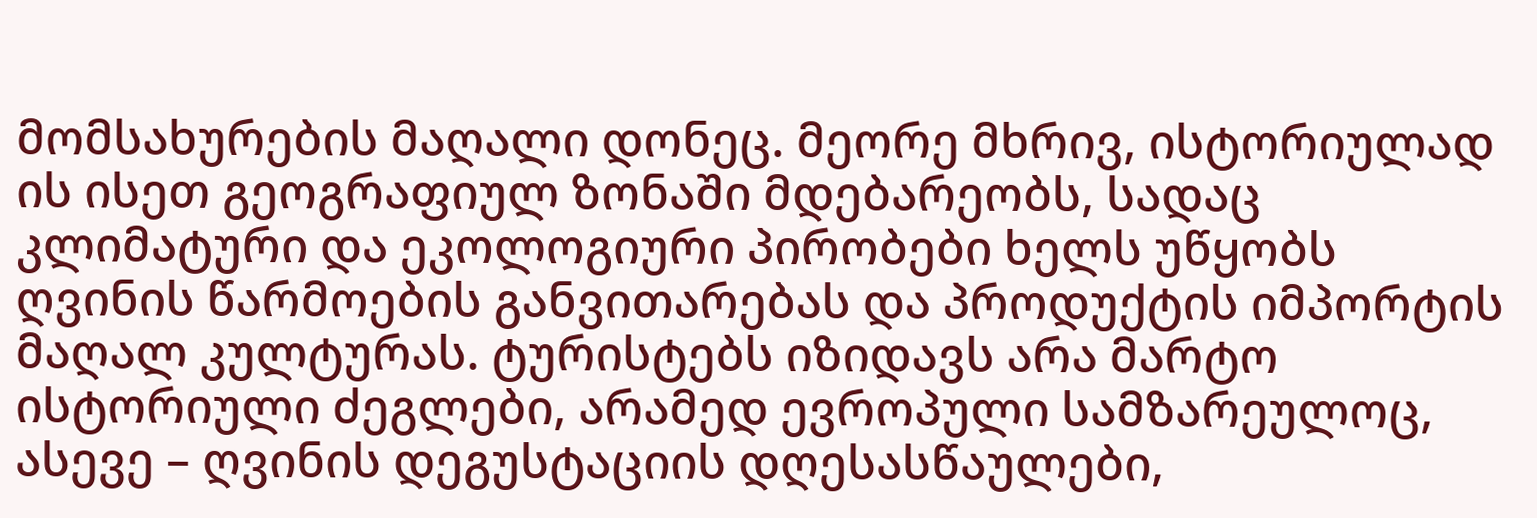მომსახურების მაღალი დონეც. მეორე მხრივ, ისტორიულად ის ისეთ გეოგრაფიულ ზონაში მდებარეობს, სადაც კლიმატური და ეკოლოგიური პირობები ხელს უწყობს ღვინის წარმოების განვითარებას და პროდუქტის იმპორტის მაღალ კულტურას. ტურისტებს იზიდავს არა მარტო ისტორიული ძეგლები, არამედ ევროპული სამზარეულოც, ასევე – ღვინის დეგუსტაციის დღესასწაულები,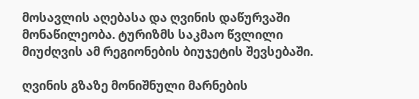მოსავლის აღებასა და ღვინის დაწურვაში მონაწილეობა. ტურიზმს საკმაო წვლილი მიუძღვის ამ რეგიონების ბიუჯეტის შევსებაში.

ღვინის გზაზე მონიშნული მარნების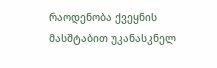რაოდენობა ქვეყნის მასშტაბით უკანასკნელ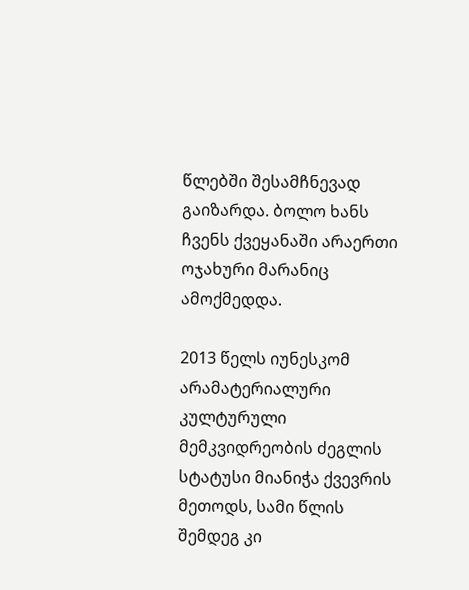წლებში შესამჩნევად გაიზარდა. ბოლო ხანს ჩვენს ქვეყანაში არაერთი ოჯახური მარანიც ამოქმედდა.

2013 წელს იუნესკომ არამატერიალური კულტურული მემკვიდრეობის ძეგლის სტატუსი მიანიჭა ქვევრის მეთოდს, სამი წლის შემდეგ კი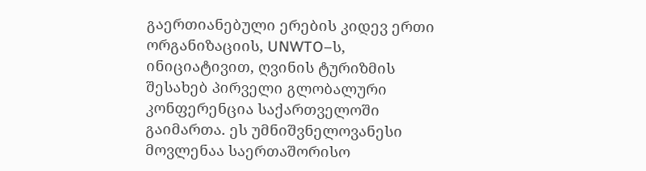გაერთიანებული ერების კიდევ ერთი ორგანიზაციის, UNWTO–ს, ინიციატივით, ღვინის ტურიზმის შესახებ პირველი გლობალური კონფერენცია საქართველოში გაიმართა. ეს უმნიშვნელოვანესი მოვლენაა საერთაშორისო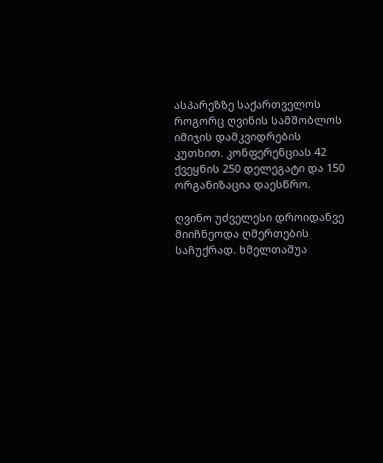ასპარეზზე საქართველოს როგორც ღვინის სამშობლოს იმიჯის დამკვიდრების კუთხით. კონფერენციას 42 ქვეყნის 250 დელეგატი და 150 ორგანიზაცია დაესწრო.

ღვინო უძველესი დროიდანვე მიიჩნეოდა ღმერთების საჩუქრად. ხმელთაშუა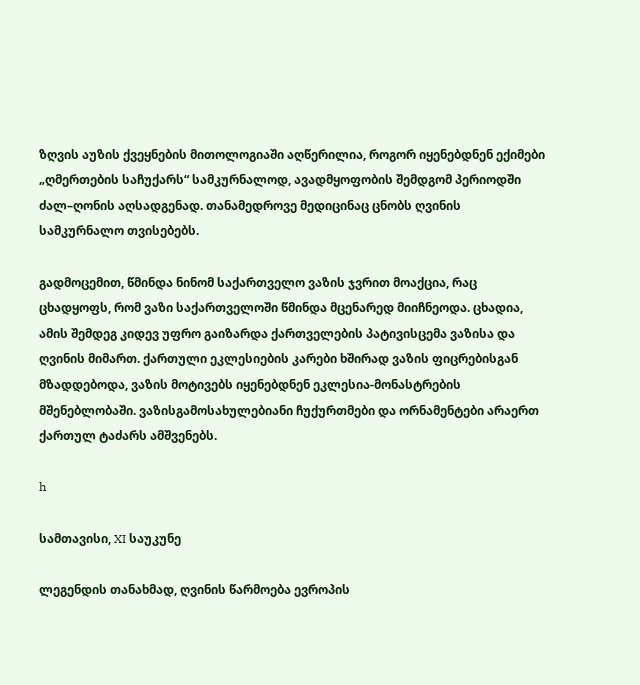ზღვის აუზის ქვეყნების მითოლოგიაში აღწერილია, როგორ იყენებდნენ ექიმები „ღმერთების საჩუქარს“ სამკურნალოდ, ავადმყოფობის შემდგომ პერიოდში ძალ–ღონის აღსადგენად. თანამედროვე მედიცინაც ცნობს ღვინის სამკურნალო თვისებებს.

გადმოცემით, წმინდა ნინომ საქართველო ვაზის ჯვრით მოაქცია, რაც ცხადყოფს, რომ ვაზი საქართველოში წმინდა მცენარედ მიიჩნეოდა. ცხადია, ამის შემდეგ კიდევ უფრო გაიზარდა ქართველების პატივისცემა ვაზისა და ღვინის მიმართ. ქართული ეკლესიების კარები ხშირად ვაზის ფიცრებისგან მზადდებოდა, ვაზის მოტივებს იყენებდნენ ეკლესია-მონასტრების მშენებლობაში. ვაზისგამოსახულებიანი ჩუქურთმები და ორნამენტები არაერთ ქართულ ტაძარს ამშვენებს.

h

სამთავისი, XI საუკუნე

ლეგენდის თანახმად, ღვინის წარმოება ევროპის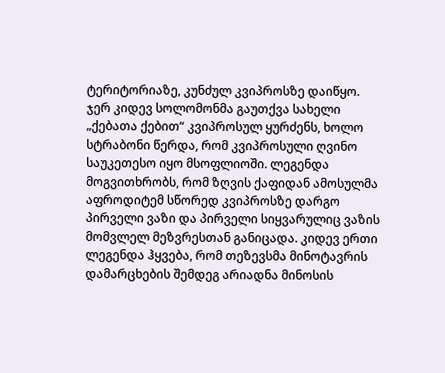ტერიტორიაზე, კუნძულ კვიპროსზე დაიწყო. ჯერ კიდევ სოლომონმა გაუთქვა სახელი „ქებათა ქებით“ კვიპროსულ ყურძენს, ხოლო სტრაბონი წერდა, რომ კვიპროსული ღვინო საუკეთესო იყო მსოფლიოში. ლეგენდა მოგვითხრობს, რომ ზღვის ქაფიდან ამოსულმა აფროდიტემ სწორედ კვიპროსზე დარგო პირველი ვაზი და პირველი სიყვარულიც ვაზის მომვლელ მეზვრესთან განიცადა. კიდევ ერთი ლეგენდა ჰყვება, რომ თეზევსმა მინოტავრის დამარცხების შემდეგ არიადნა მინოსის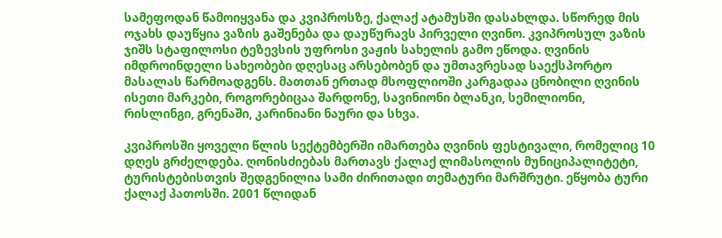სამეფოდან წამოიყვანა და კვიპროსზე, ქალაქ ატამუსში დასახლდა. სწორედ მის ოჯახს დაუწყია ვაზის გაშენება და დაუწურავს პირველი ღვინო. კვიპროსულ ვაზის ჯიშს სტაფილოსი ტეზევსის უფროსი ვაჟის სახელის გამო ეწოდა. ღვინის იმდროინდელი სახეობები დღესაც არსებობენ და უმთავრესად საექსპორტო მასალას წარმოადგენს. მათთან ერთად მსოფლიოში კარგადაა ცნობილი ღვინის ისეთი მარკები, როგორებიცაა შარდონე, სავინიონი ბლანკი, სემილიონი, რისლინგი, გრენაში, კარინიანი ნაური და სხვა.

კვიპროსში ყოველი წლის სექტემბერში იმართება ღვინის ფესტივალი, რომელიც 10 დღეს გრძელდება. ღონისძიებას მართავს ქალაქ ლიმასოლის მუნიციპალიტეტი, ტურისტებისთვის შედგენილია სამი ძირითადი თემატური მარშრუტი. ეწყობა ტური ქალაქ პათოსში. 2001 წლიდან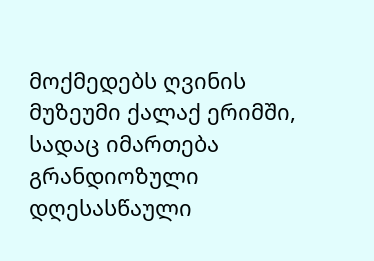მოქმედებს ღვინის მუზეუმი ქალაქ ერიმში, სადაც იმართება გრანდიოზული დღესასწაული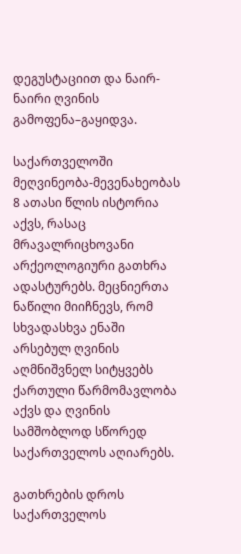დეგუსტაციით და ნაირ-ნაირი ღვინის გამოფენა–გაყიდვა.

საქართველოში მეღვინეობა-მევენახეობას 8 ათასი წლის ისტორია აქვს, რასაც მრავალრიცხოვანი არქეოლოგიური გათხრა ადასტურებს. მეცნიერთა ნაწილი მიიჩნევს, რომ სხვადასხვა ენაში არსებულ ღვინის აღმნიშვნელ სიტყვებს ქართული წარმომავლობა აქვს და ღვინის სამშობლოდ სწორედ საქართველოს აღიარებს.

გათხრების დროს საქართველოს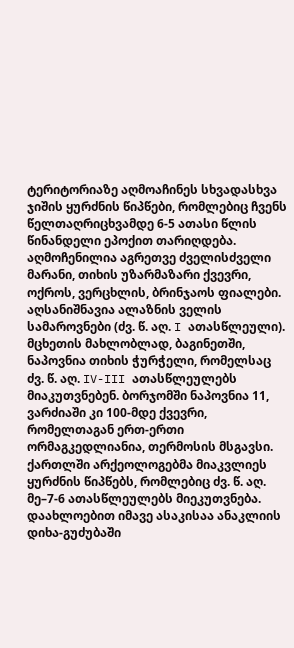ტერიტორიაზე აღმოაჩინეს სხვადასხვა ჯიშის ყურძნის წიპწები, რომლებიც ჩვენს წელთაღრიცხვამდე 6-5 ათასი წლის წინანდელი ეპოქით თარიღდება. აღმოჩენილია აგრეთვე ძველისძველი მარანი, თიხის უზარმაზარი ქვევრი, ოქროს, ვერცხლის, ბრინჯაოს ფიალები. აღსანიშნავია ალაზნის ველის სამაროვნები (ძვ. წ. აღ. I ათასწლეული). მცხეთის მახლობლად, ბაგინეთში, ნაპოვნია თიხის ჭურჭელი, რომელსაც ძვ. წ. აღ. IV-III ათასწლეულებს მიაკუთვნებენ. ბორჯომში ნაპოვნია 11, ვარძიაში კი 100-მდე ქვევრი, რომელთაგან ერთ-ერთი ორმაგკედლიანია, თერმოსის მსგავსი. ქართლში არქეოლოგებმა მიაკვლიეს ყურძნის წიპწებს, რომლებიც ძვ. წ. აღ. მე–7-6 ათასწლეულებს მიეკუთვნება. დაახლოებით იმავე ასაკისაა ანაკლიის დიხა-გუძუბაში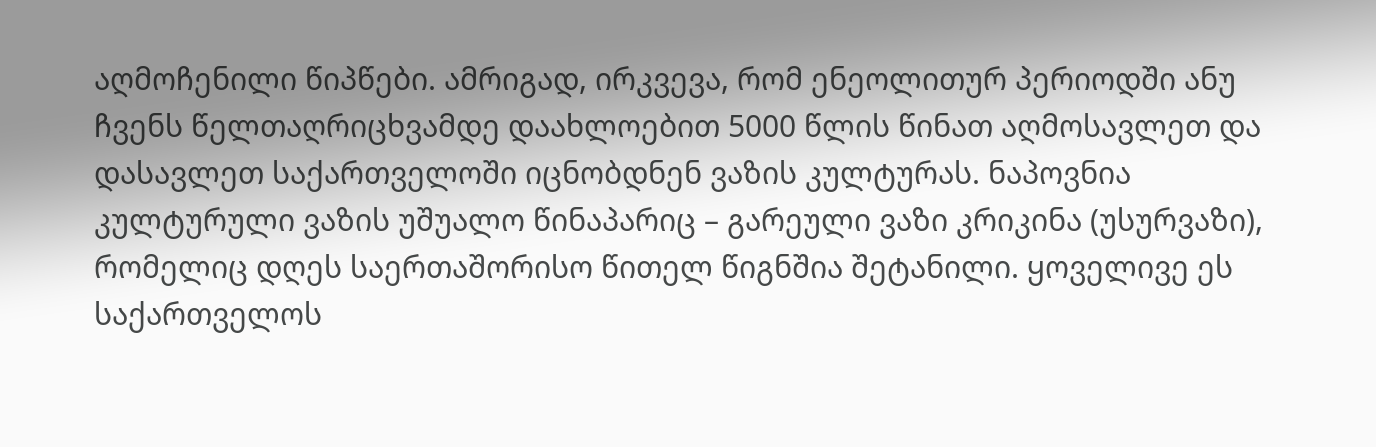აღმოჩენილი წიპწები. ამრიგად, ირკვევა, რომ ენეოლითურ პერიოდში ანუ ჩვენს წელთაღრიცხვამდე დაახლოებით 5000 წლის წინათ აღმოსავლეთ და დასავლეთ საქართველოში იცნობდნენ ვაზის კულტურას. ნაპოვნია კულტურული ვაზის უშუალო წინაპარიც – გარეული ვაზი კრიკინა (უსურვაზი), რომელიც დღეს საერთაშორისო წითელ წიგნშია შეტანილი. ყოველივე ეს საქართველოს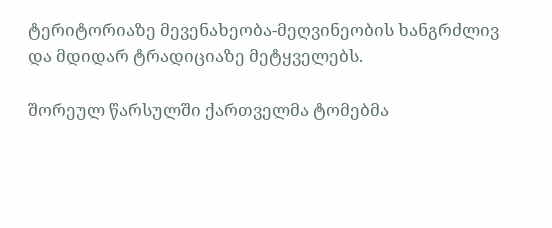ტერიტორიაზე მევენახეობა-მეღვინეობის ხანგრძლივ და მდიდარ ტრადიციაზე მეტყველებს.

შორეულ წარსულში ქართველმა ტომებმა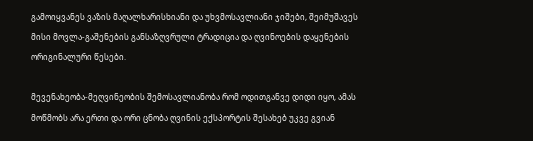გამოიყვანეს ვაზის მაღალხარისხიანი და უხვმოსავლიანი ჯიშები, შეიმუშავეს მისი მოვლა-გაშენების განსაზღვრული ტრადიცია და ღვინოების დაყენების ორიგინალური წესები.

მევენახეობა-მეღვინეობის შემოსავლიანობა რომ ოდითგანვე დიდი იყო, ამას მოწმობს არა ერთი და ორი ცნობა ღვინის ექსპორტის შესახებ უკვე გვიან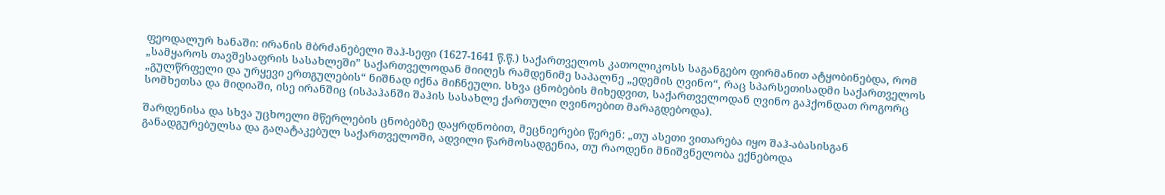ფეოდალურ ხანაში: ირანის მბრძანებელი შაჰ-სეფი (1627-1641 წ.წ.) საქართველოს კათოლიკოსს საგანგებო ფირმანით ატყობინებდა, რომ „სამყაროს თავშესაფრის სასახლეში” საქართველოდან მიიღეს რამდენიმე საპალნე „ედემის ღვინო“, რაც სპარსეთისადმი საქართველოს „გულწრფელი და ურყევი ერთგულების“ ნიშნად იქნა მიჩნეული. სხვა ცნობების მიხედვით, საქართველოდან ღვინო გაჰქონდათ როგორც სომხეთსა და მიდიაში, ისე ირანშიც (ისპაჰანში შაჰის სასახლე ქართული ღვინოებით მარაგდებოდა).

შარდენისა და სხვა უცხოელი მწერლების ცნობებზე დაყრდნობით, მეცნიერები წერენ: „თუ ასეთი ვითარება იყო შაჰ-აბასისგან განადგურებულსა და გაღატაკებულ საქართველოში, ადვილი წარმოსადგენია, თუ რაოდენი მნიშვნელობა ექნებოდა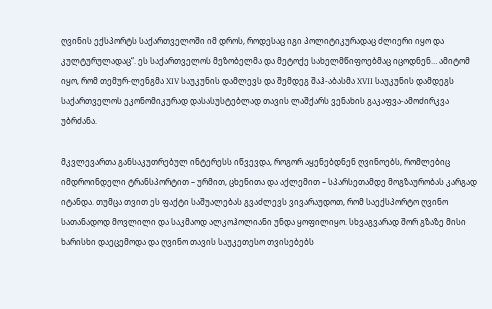ღვინის ექსპორტს საქართველოში იმ დროს, როდესაც იგი პოლიტიკურადაც ძლიერი იყო და კულტურულადაც“. ეს საქართველოს მეზობელმა და მეტოქე სახელმწიფოებმაც იცოდნენ… ამიტომ იყო, რომ თემურ-ლენგმა XIV საუკუნის დამლევს და შემდეგ შაჰ-აბასმა XVII საუკუნის დამდეგს საქართველოს ეკონომიკურად დასასუსტებლად თავის ლაშქარს ვენახის გაკაფვა-ამოძირკვა უბრძანა.

მკვლევართა განსაკუთრებულ ინტერესს იწვევდა, როგორ აყენებდნენ ღვინოებს, რომლებიც იმდროინდელი ტრანსპორტით – ურმით, ცხენითა და აქლემით – სპარსეთამდე მოგზაურობას კარგად იტანდა. თუმცა თვით ეს ფაქტი საშუალებას გვაძლევს ვივარაუდოთ, რომ საექსპორტო ღვინო სათანადოდ მოვლილი და საკმაოდ ალკოჰოლიანი უნდა ყოფილიყო. სხვაგვარად შორ გზაზე მისი ხარისხი დაეცემოდა და ღვინო თავის საუკეთესო თვისებებს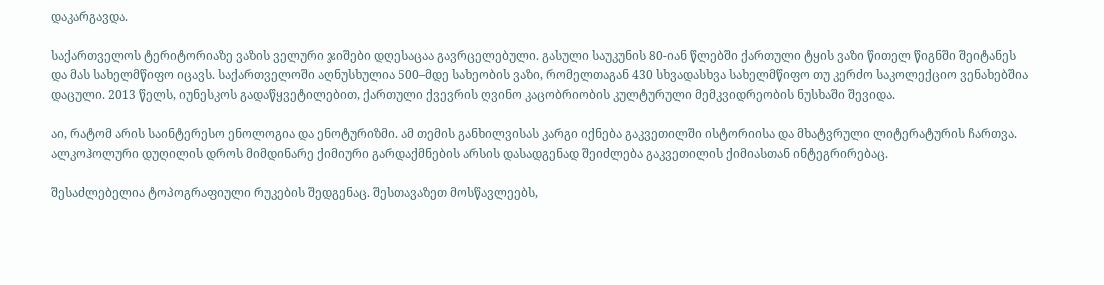დაკარგავდა.

საქართველოს ტერიტორიაზე ვაზის ველური ჯიშები დღესაცაა გავრცელებული. გასული საუკუნის 80-იან წლებში ქართული ტყის ვაზი წითელ წიგნში შეიტანეს და მას სახელმწიფო იცავს. საქართველოში აღნუსხულია 500–მდე სახეობის ვაზი, რომელთაგან 430 სხვადასხვა სახელმწიფო თუ კერძო საკოლექციო ვენახებშია დაცული. 2013 წელს, იუნესკოს გადაწყვეტილებით, ქართული ქვევრის ღვინო კაცობრიობის კულტურული მემკვიდრეობის ნუსხაში შევიდა.

აი, რატომ არის საინტერესო ენოლოგია და ენოტურიზმი. ამ თემის განხილვისას კარგი იქნება გაკვეთილში ისტორიისა და მხატვრული ლიტერატურის ჩართვა. ალკოჰოლური დუღილის დროს მიმდინარე ქიმიური გარდაქმნების არსის დასადგენად შეიძლება გაკვეთილის ქიმიასთან ინტეგრირებაც.

შესაძლებელია ტოპოგრაფიული რუკების შედგენაც. შესთავაზეთ მოსწავლეებს,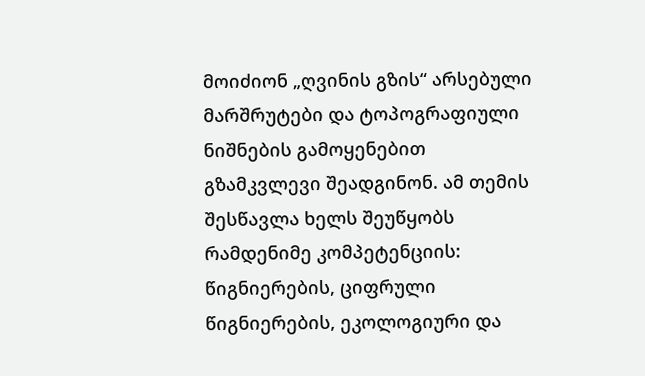მოიძიონ „ღვინის გზის“ არსებული მარშრუტები და ტოპოგრაფიული ნიშნების გამოყენებით გზამკვლევი შეადგინონ. ამ თემის შესწავლა ხელს შეუწყობს რამდენიმე კომპეტენციის: წიგნიერების, ციფრული წიგნიერების, ეკოლოგიური და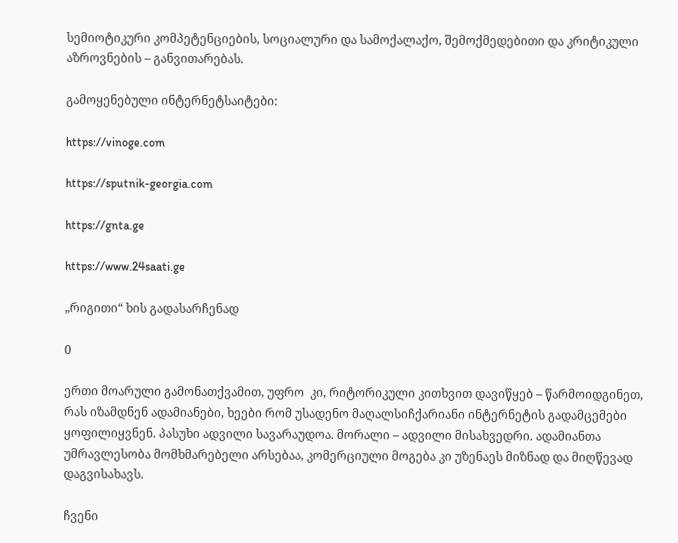სემიოტიკური კომპეტენციების, სოციალური და სამოქალაქო, შემოქმედებითი და კრიტიკული აზროვნების – განვითარებას.

გამოყენებული ინტერნეტსაიტები:

https://vinoge.com

https://sputnik-georgia.com

https://gnta.ge

https://www.24saati.ge

„რიგითი“ ხის გადასარჩენად

0

ერთი მოარული გამონათქვამით, უფრო  კი, რიტორიკული კითხვით დავიწყებ – წარმოიდგინეთ, რას იზამდნენ ადამიანები, ხეები რომ უსადენო მაღალსიჩქარიანი ინტერნეტის გადამცემები ყოფილიყვნენ. პასუხი ადვილი სავარაუდოა. მორალი – ადვილი მისახვედრი. ადამიანთა უმრავლესობა მომხმარებელი არსებაა, კომერციული მოგება კი უზენაეს მიზნად და მიღწევად დაგვისახავს.

ჩვენი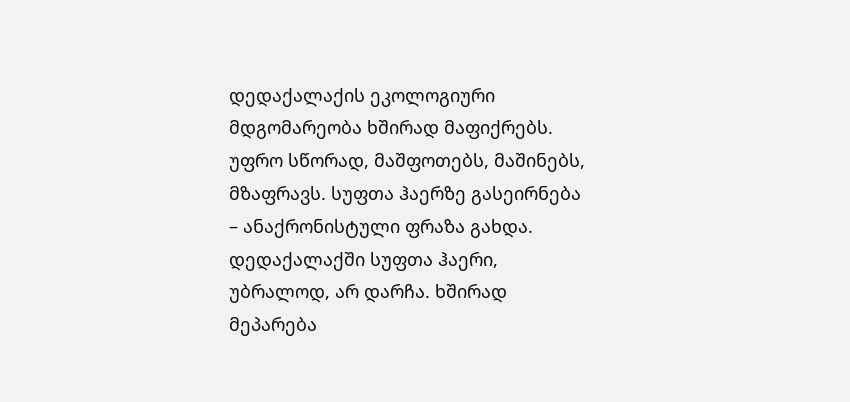დედაქალაქის ეკოლოგიური მდგომარეობა ხშირად მაფიქრებს. უფრო სწორად, მაშფოთებს, მაშინებს, მზაფრავს. სუფთა ჰაერზე გასეირნება – ანაქრონისტული ფრაზა გახდა. დედაქალაქში სუფთა ჰაერი, უბრალოდ, არ დარჩა. ხშირად მეპარება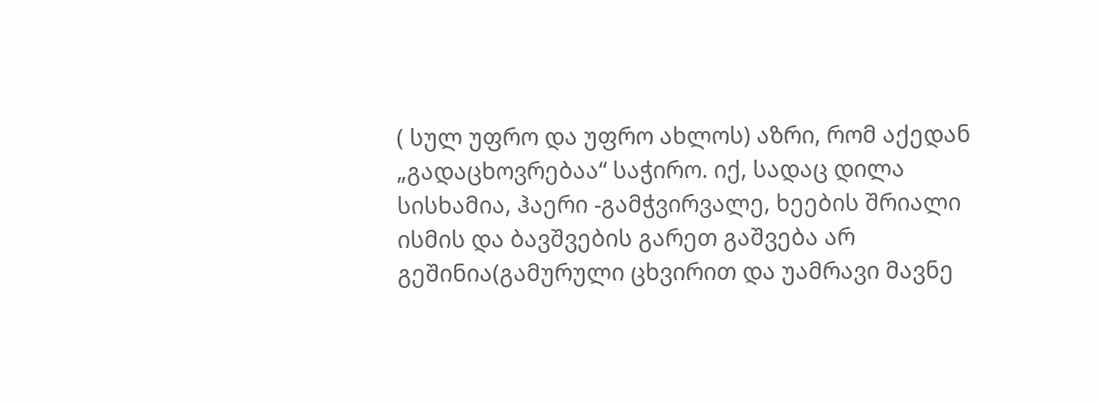( სულ უფრო და უფრო ახლოს) აზრი, რომ აქედან „გადაცხოვრებაა“ საჭირო. იქ, სადაც დილა სისხამია, ჰაერი -გამჭვირვალე, ხეების შრიალი ისმის და ბავშვების გარეთ გაშვება არ გეშინია(გამურული ცხვირით და უამრავი მავნე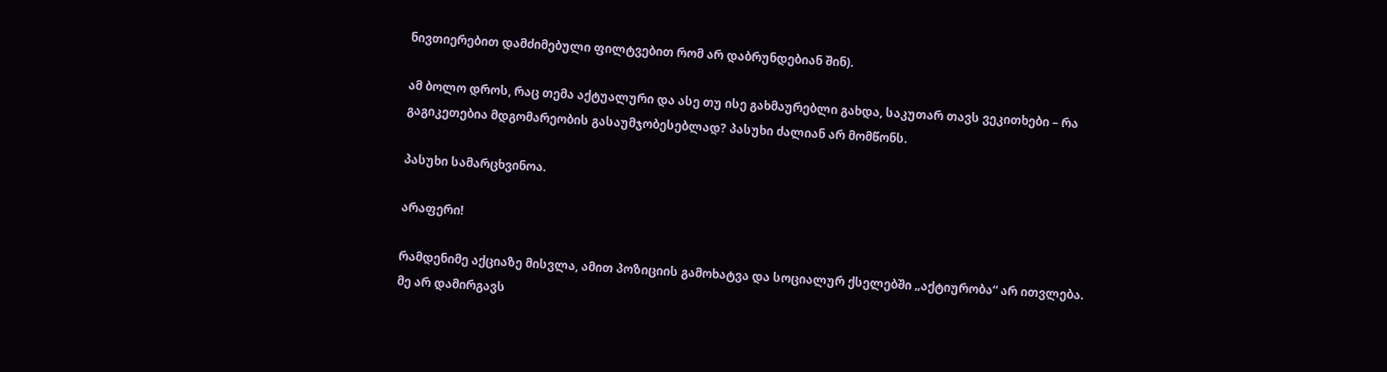ნივთიერებით დამძიმებული ფილტვებით რომ არ დაბრუნდებიან შინ).

ამ ბოლო დროს, რაც თემა აქტუალური და ასე თუ ისე გახმაურებლი გახდა, საკუთარ თავს ვეკითხები – რა გაგიკეთებია მდგომარეობის გასაუმჯობესებლად? პასუხი ძალიან არ მომწონს.

პასუხი სამარცხვინოა.

არაფერი!

რამდენიმე აქციაზე მისვლა, ამით პოზიციის გამოხატვა და სოციალურ ქსელებში „აქტიურობა“ არ ითვლება. მე არ დამირგავს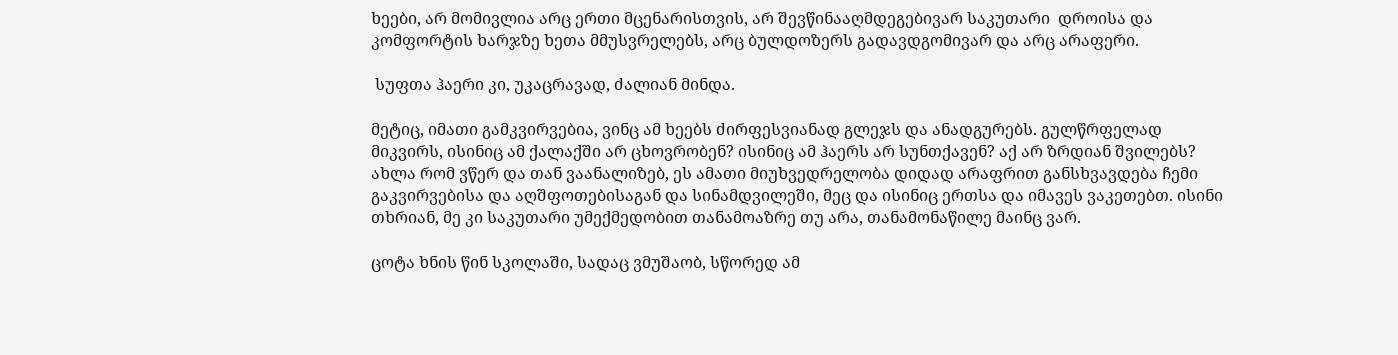ხეები, არ მომივლია არც ერთი მცენარისთვის, არ შევწინააღმდეგებივარ საკუთარი  დროისა და კომფორტის ხარჯზე ხეთა მმუსვრელებს, არც ბულდოზერს გადავდგომივარ და არც არაფერი.

 სუფთა ჰაერი კი, უკაცრავად, ძალიან მინდა.

მეტიც, იმათი გამკვირვებია, ვინც ამ ხეებს ძირფესვიანად გლეჯს და ანადგურებს. გულწრფელად მიკვირს, ისინიც ამ ქალაქში არ ცხოვრობენ? ისინიც ამ ჰაერს არ სუნთქავენ? აქ არ ზრდიან შვილებს? ახლა რომ ვწერ და თან ვაანალიზებ, ეს ამათი მიუხვედრელობა დიდად არაფრით განსხვავდება ჩემი გაკვირვებისა და აღშფოთებისაგან და სინამდვილეში, მეც და ისინიც ერთსა და იმავეს ვაკეთებთ. ისინი თხრიან, მე კი საკუთარი უმექმედობით თანამოაზრე თუ არა, თანამონაწილე მაინც ვარ.

ცოტა ხნის წინ სკოლაში, სადაც ვმუშაობ, სწორედ ამ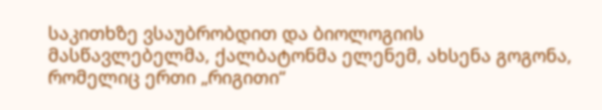საკითხზე ვსაუბრობდით და ბიოლოგიის მასწავლებელმა, ქალბატონმა ელენემ, ახსენა გოგონა, რომელიც ერთი „რიგითი“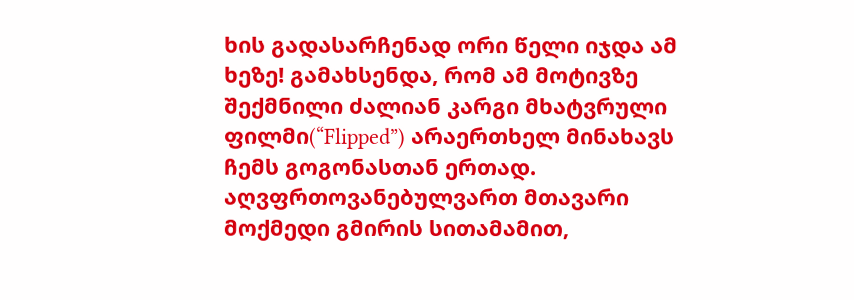ხის გადასარჩენად ორი წელი იჯდა ამ ხეზე! გამახსენდა, რომ ამ მოტივზე შექმნილი ძალიან კარგი მხატვრული ფილმი(“Flipped”) არაერთხელ მინახავს ჩემს გოგონასთან ერთად. აღვფრთოვანებულვართ მთავარი მოქმედი გმირის სითამამით,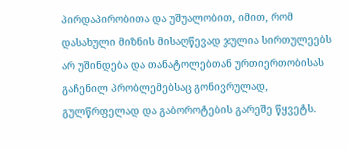პირდაპირობითა და უშუალობით, იმით, რომ დასახული მიზნის მისაღწევად ჯულია სირთულეებს არ უშინდება და თანატოლებთან ურთიერთობისას გაჩენილ პრობლემებსაც გონივრულად, გულწრფელად და გაბოროტების გარეშე წყვეტს.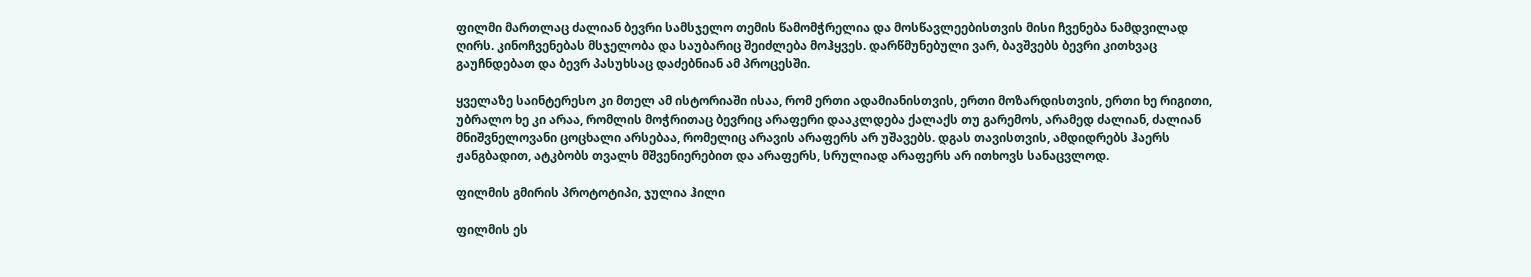ფილმი მართლაც ძალიან ბევრი სამსჯელო თემის წამომჭრელია და მოსწავლეებისთვის მისი ჩვენება ნამდვილად ღირს. კინოჩვენებას მსჯელობა და საუბარიც შეიძლება მოჰყვეს. დარწმუნებული ვარ, ბავშვებს ბევრი კითხვაც გაუჩნდებათ და ბევრ პასუხსაც დაძებნიან ამ პროცესში.

ყველაზე საინტერესო კი მთელ ამ ისტორიაში ისაა, რომ ერთი ადამიანისთვის, ერთი მოზარდისთვის, ერთი ხე რიგითი, უბრალო ხე კი არაა, რომლის მოჭრითაც ბევრიც არაფერი დააკლდება ქალაქს თუ გარემოს, არამედ ძალიან, ძალიან მნიშვნელოვანი ცოცხალი არსებაა, რომელიც არავის არაფერს არ უშავებს. დგას თავისთვის, ამდიდრებს ჰაერს ჟანგბადით, ატკბობს თვალს მშვენიერებით და არაფერს, სრულიად არაფერს არ ითხოვს სანაცვლოდ.

ფილმის გმირის პროტოტიპი, ჯულია ჰილი

ფილმის ეს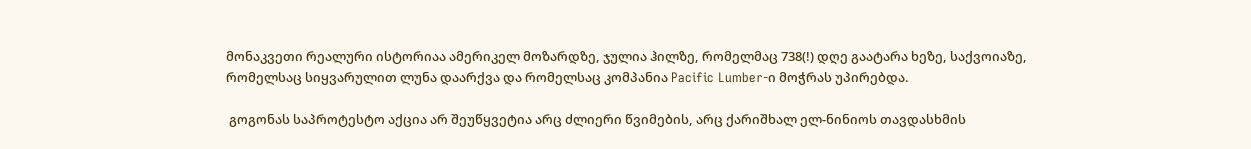მონაკვეთი რეალური ისტორიაა ამერიკელ მოზარდზე, ჯულია ჰილზე, რომელმაც 738(!) დღე გაატარა ხეზე, საქვოიაზე, რომელსაც სიყვარულით ლუნა დაარქვა და რომელსაც კომპანია Pacific Lumber-ი მოჭრას უპირებდა.

 გოგონას საპროტესტო აქცია არ შეუწყვეტია არც ძლიერი წვიმების, არც ქარიშხალ ელ-ნინიოს თავდასხმის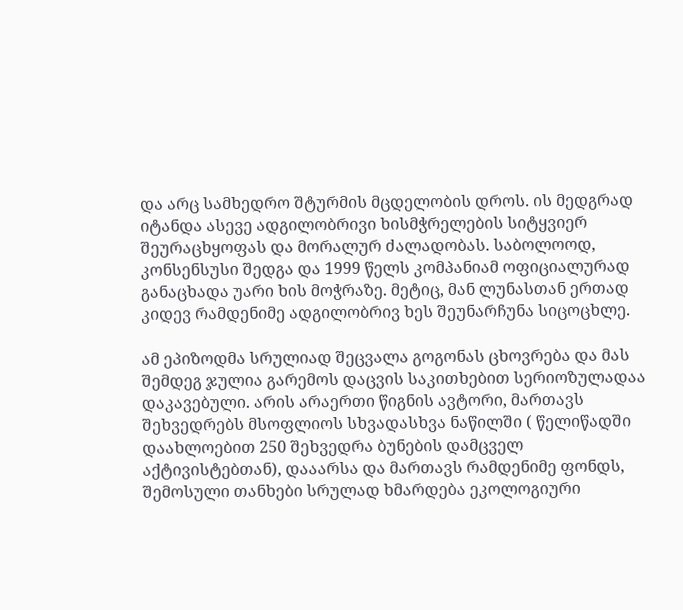და არც სამხედრო შტურმის მცდელობის დროს. ის მედგრად იტანდა ასევე ადგილობრივი ხისმჭრელების სიტყვიერ შეურაცხყოფას და მორალურ ძალადობას. საბოლოოდ, კონსენსუსი შედგა და 1999 წელს კომპანიამ ოფიციალურად განაცხადა უარი ხის მოჭრაზე. მეტიც, მან ლუნასთან ერთად კიდევ რამდენიმე ადგილობრივ ხეს შეუნარჩუნა სიცოცხლე.

ამ ეპიზოდმა სრულიად შეცვალა გოგონას ცხოვრება და მას შემდეგ ჯულია გარემოს დაცვის საკითხებით სერიოზულადაა დაკავებული. არის არაერთი წიგნის ავტორი, მართავს შეხვედრებს მსოფლიოს სხვადასხვა ნაწილში ( წელიწადში დაახლოებით 250 შეხვედრა ბუნების დამცველ აქტივისტებთან), დააარსა და მართავს რამდენიმე ფონდს, შემოსული თანხები სრულად ხმარდება ეკოლოგიური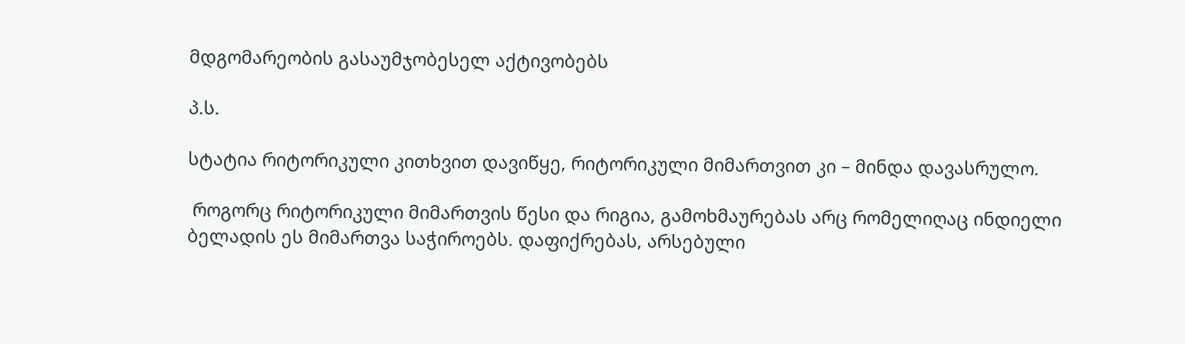მდგომარეობის გასაუმჯობესელ აქტივობებს

პ.ს.

სტატია რიტორიკული კითხვით დავიწყე, რიტორიკული მიმართვით კი – მინდა დავასრულო.

 როგორც რიტორიკული მიმართვის წესი და რიგია, გამოხმაურებას არც რომელიღაც ინდიელი ბელადის ეს მიმართვა საჭიროებს. დაფიქრებას, არსებული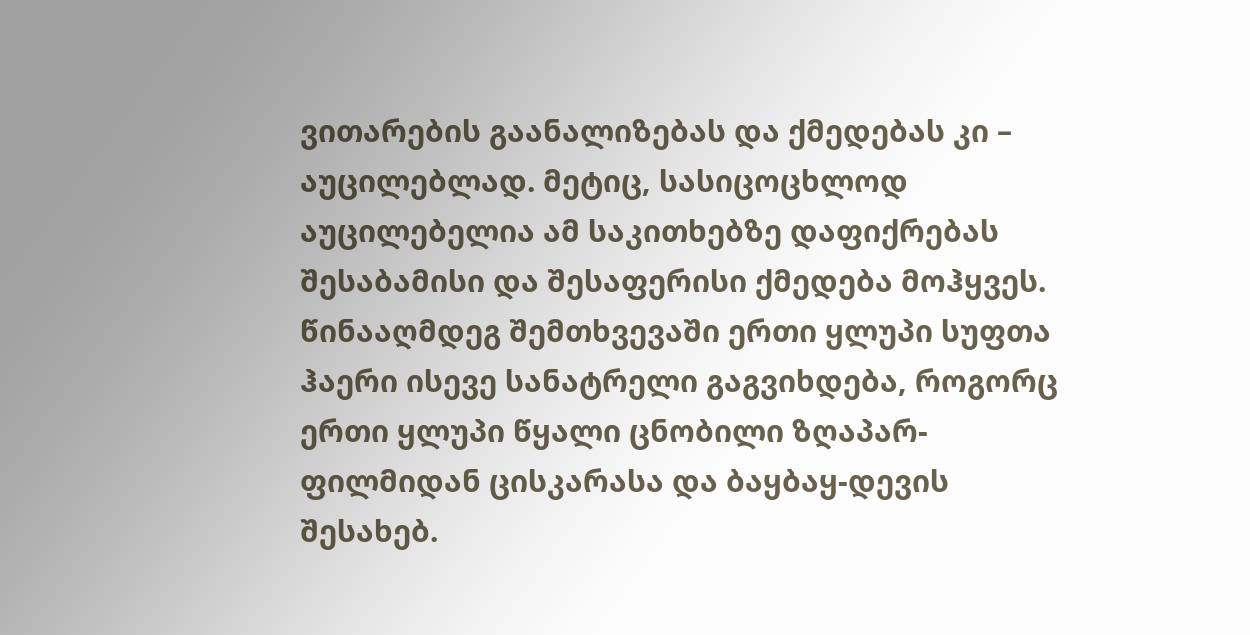ვითარების გაანალიზებას და ქმედებას კი – აუცილებლად. მეტიც, სასიცოცხლოდ აუცილებელია ამ საკითხებზე დაფიქრებას შესაბამისი და შესაფერისი ქმედება მოჰყვეს. წინააღმდეგ შემთხვევაში ერთი ყლუპი სუფთა ჰაერი ისევე სანატრელი გაგვიხდება, როგორც ერთი ყლუპი წყალი ცნობილი ზღაპარ-ფილმიდან ცისკარასა და ბაყბაყ-დევის შესახებ.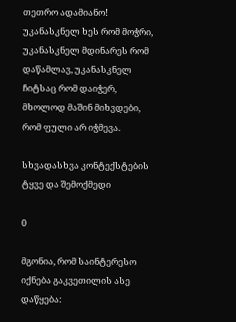თეთრო ადამიანო! უკანასკნელ ხეს რომ მოჭრი, უკანასკნელ მდინარეს რომ დაწამლავ, უკანასკნელ ჩიტსაც რომ დაიჭერ, მხოლოდ მაშინ მიხვდები, რომ ფული არ იჭმევა.

სხვადასხვა კონტექსტების ტყვე და შემოქმედი

0

მგონია, რომ საინტერესო იქნება გაკვეთილის ასე დაწყება: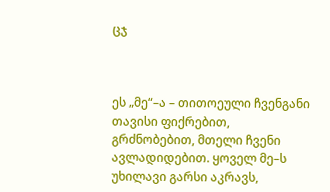ცჯ



ეს „მე“–ა – თითოეული ჩვენგანი თავისი ფიქრებით, გრძნობებით, მთელი ჩვენი ავლადიდებით. ყოველ მე–ს უხილავი გარსი აკრავს,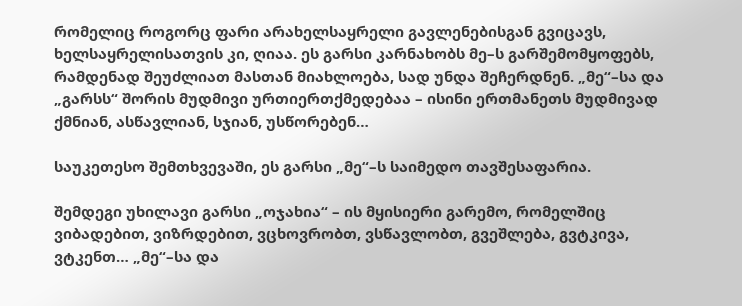რომელიც როგორც ფარი არახელსაყრელი გავლენებისგან გვიცავს, ხელსაყრელისათვის კი, ღიაა. ეს გარსი კარნახობს მე–ს გარშემომყოფებს, რამდენად შეუძლიათ მასთან მიახლოება, სად უნდა შეჩერდნენ. „მე“–სა და „გარსს“ შორის მუდმივი ურთიერთქმედებაა – ისინი ერთმანეთს მუდმივად ქმნიან, ასწავლიან, სჯიან, უსწორებენ…

საუკეთესო შემთხვევაში, ეს გარსი „მე“–ს საიმედო თავშესაფარია.

შემდეგი უხილავი გარსი „ოჯახია“ – ის მყისიერი გარემო, რომელშიც ვიბადებით, ვიზრდებით, ვცხოვრობთ, ვსწავლობთ, გვეშლება, გვტკივა, ვტკენთ… „მე“–სა და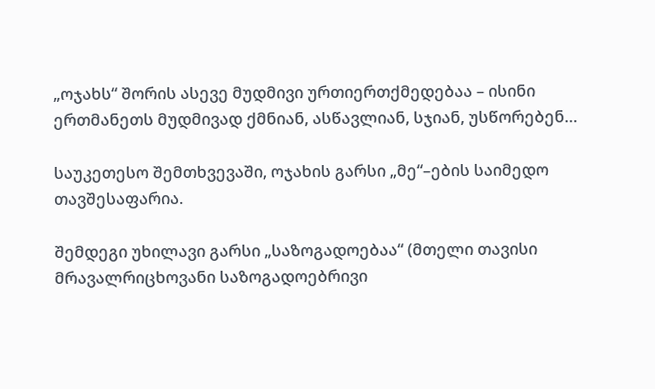„ოჯახს“ შორის ასევე მუდმივი ურთიერთქმედებაა – ისინი ერთმანეთს მუდმივად ქმნიან, ასწავლიან, სჯიან, უსწორებენ…

საუკეთესო შემთხვევაში, ოჯახის გარსი „მე“–ების საიმედო თავშესაფარია.

შემდეგი უხილავი გარსი „საზოგადოებაა“ (მთელი თავისი მრავალრიცხოვანი საზოგადოებრივი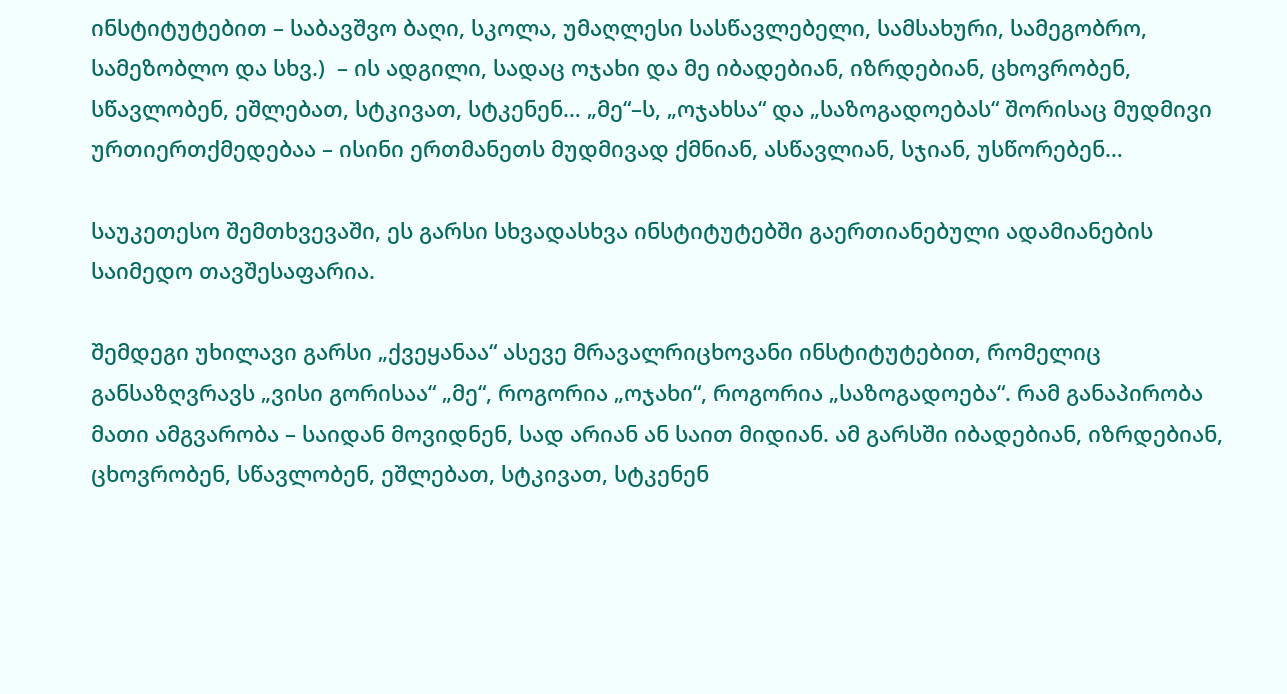ინსტიტუტებით – საბავშვო ბაღი, სკოლა, უმაღლესი სასწავლებელი, სამსახური, სამეგობრო, სამეზობლო და სხვ.)  – ის ადგილი, სადაც ოჯახი და მე იბადებიან, იზრდებიან, ცხოვრობენ, სწავლობენ, ეშლებათ, სტკივათ, სტკენენ… „მე“–ს, „ოჯახსა“ და „საზოგადოებას“ შორისაც მუდმივი ურთიერთქმედებაა – ისინი ერთმანეთს მუდმივად ქმნიან, ასწავლიან, სჯიან, უსწორებენ…

საუკეთესო შემთხვევაში, ეს გარსი სხვადასხვა ინსტიტუტებში გაერთიანებული ადამიანების საიმედო თავშესაფარია.

შემდეგი უხილავი გარსი „ქვეყანაა“ ასევე მრავალრიცხოვანი ინსტიტუტებით, რომელიც განსაზღვრავს „ვისი გორისაა“ „მე“, როგორია „ოჯახი“, როგორია „საზოგადოება“. რამ განაპირობა მათი ამგვარობა – საიდან მოვიდნენ, სად არიან ან საით მიდიან. ამ გარსში იბადებიან, იზრდებიან, ცხოვრობენ, სწავლობენ, ეშლებათ, სტკივათ, სტკენენ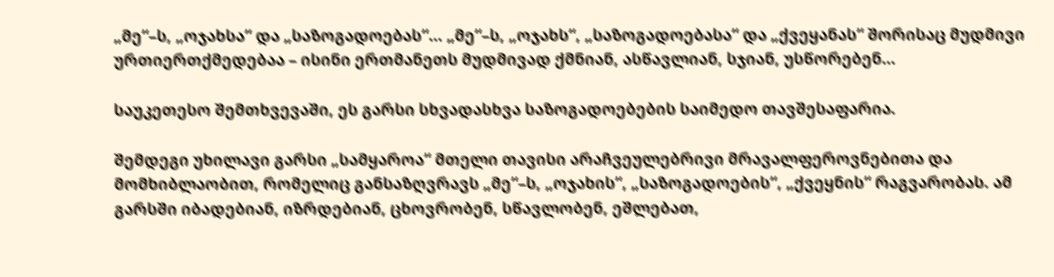„მე“–ს, „ოჯახსა“ და „საზოგადოებას“… „მე“–ს, „ოჯახს“, „საზოგადოებასა“ და „ქვეყანას“ შორისაც მუდმივი ურთიერთქმედებაა – ისინი ერთმანეთს მუდმივად ქმნიან, ასწავლიან, სჯიან, უსწორებენ…

საუკეთესო შემთხვევაში, ეს გარსი სხვადასხვა საზოგადოებების საიმედო თავშესაფარია.

შემდეგი უხილავი გარსი „სამყაროა“ მთელი თავისი არაჩვეულებრივი მრავალფეროვნებითა და მომხიბლაობით, რომელიც განსაზღვრავს „მე“–ს, „ოჯახის“, „საზოგადოების“, „ქვეყნის“ რაგვარობას. ამ გარსში იბადებიან, იზრდებიან, ცხოვრობენ, სწავლობენ, ეშლებათ,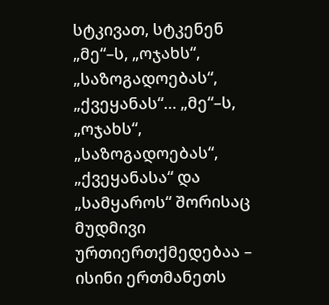სტკივათ, სტკენენ „მე“–ს, „ოჯახს“, „საზოგადოებას“, „ქვეყანას“… „მე“–ს, „ოჯახს“, „საზოგადოებას“, „ქვეყანასა“ და „სამყაროს“ შორისაც მუდმივი ურთიერთქმედებაა – ისინი ერთმანეთს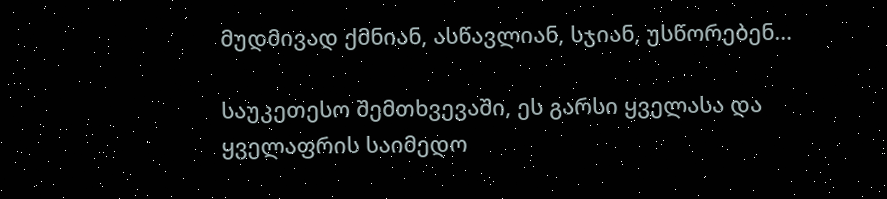მუდმივად ქმნიან, ასწავლიან, სჯიან, უსწორებენ…

საუკეთესო შემთხვევაში, ეს გარსი ყველასა და ყველაფრის საიმედო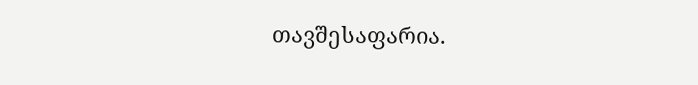თავშესაფარია.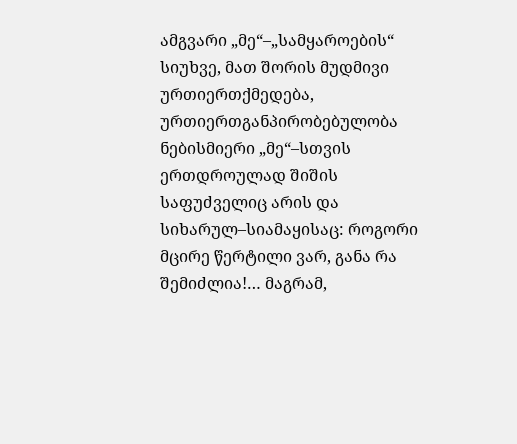ამგვარი „მე“–„სამყაროების“ სიუხვე, მათ შორის მუდმივი ურთიერთქმედება, ურთიერთგანპირობებულობა ნებისმიერი „მე“–სთვის ერთდროულად შიშის საფუძველიც არის და სიხარულ–სიამაყისაც: როგორი მცირე წერტილი ვარ, განა რა შემიძლია!… მაგრამ,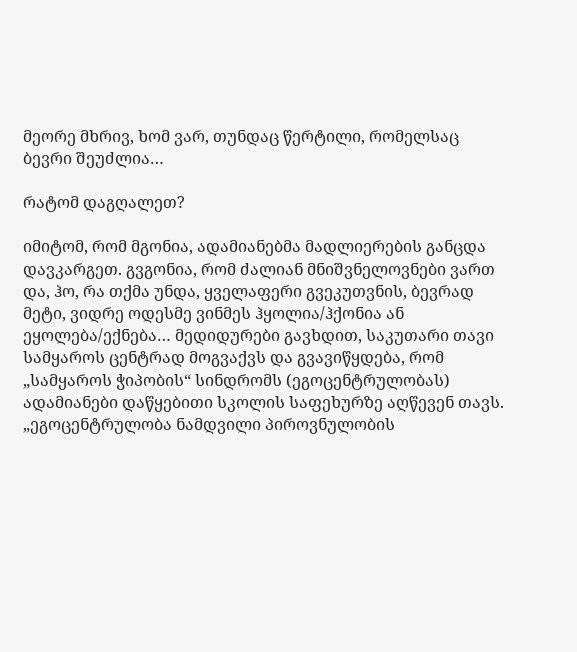მეორე მხრივ, ხომ ვარ, თუნდაც წერტილი, რომელსაც ბევრი შეუძლია…

რატომ დაგღალეთ?

იმიტომ, რომ მგონია, ადამიანებმა მადლიერების განცდა დავკარგეთ. გვგონია, რომ ძალიან მნიშვნელოვნები ვართ და, ჰო, რა თქმა უნდა, ყველაფერი გვეკუთვნის, ბევრად მეტი, ვიდრე ოდესმე ვინმეს ჰყოლია/ჰქონია ან ეყოლება/ექნება… მედიდურები გავხდით, საკუთარი თავი სამყაროს ცენტრად მოგვაქვს და გვავიწყდება, რომ „სამყაროს ჭიპობის“ სინდრომს (ეგოცენტრულობას) ადამიანები დაწყებითი სკოლის საფეხურზე აღწევენ თავს. „ეგოცენტრულობა ნამდვილი პიროვნულობის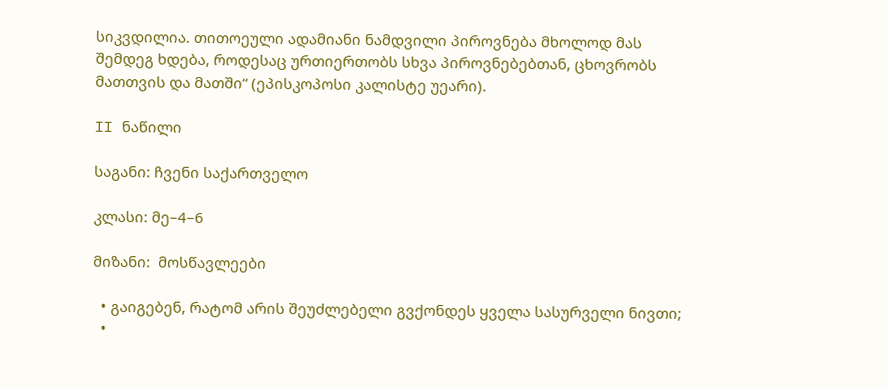სიკვდილია. თითოეული ადამიანი ნამდვილი პიროვნება მხოლოდ მას შემდეგ ხდება, როდესაც ურთიერთობს სხვა პიროვნებებთან, ცხოვრობს მათთვის და მათში“ (ეპისკოპოსი კალისტე უეარი).

II ნაწილი

საგანი: ჩვენი საქართველო

კლასი: მე–4–6

მიზანი:  მოსწავლეები

  • გაიგებენ, რატომ არის შეუძლებელი გვქონდეს ყველა სასურველი ნივთი;
  •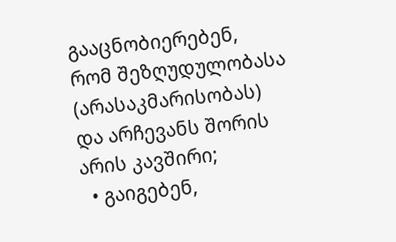გააცნობიერებენ, რომ შეზღუდულობასა (არასაკმარისობას) და არჩევანს შორის არის კავშირი;
  • გაიგებენ,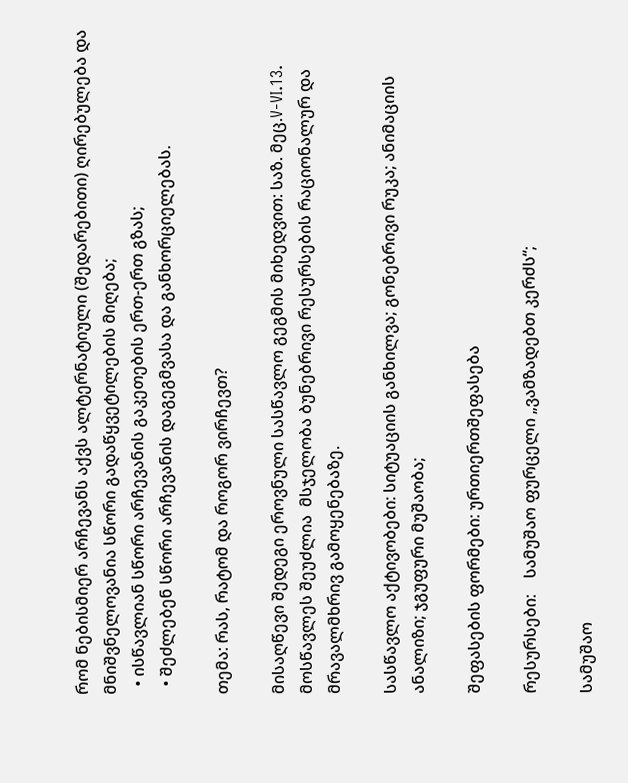რომ ნებისმიერ არჩევანს აქვს ალტერნატიული (შედარებითი) ღირებულება და მნიშვნელოვანია სწორი გადაწყვეტილების მიღება;
  • ისწავლიან სწორი არჩევანის გაკეთების ერთ-ერთ გზას;
  • შეძლებენ სწორი არჩევანის დაგეგმვასა და განხორციელებას.

თემა: რას, რატომ და როგორ ვირჩევთ?

მისაღწევი შედეგი ეროვნული სასწავლო გეგმის მიხედვით: საზ. მეც.V-VI.13. მოსწავლეს შეუძლია  მსჯელობა ბუნებრივი რესურსების რაციონალურ და მრავალმხრივ გამოყენებაზე.

სასწავლო აქტივობები: სიტუაციის განხილვა; გონებრივი რუკა; ანიმაციის ანალიზი; ჯგუფური მუშაობა;

შეფასების ფორმები: ურთიერთშეფასება

რესურსები:    სამუშაო ფურცელი „ვამზადებთ კერძს“;

სამუშაო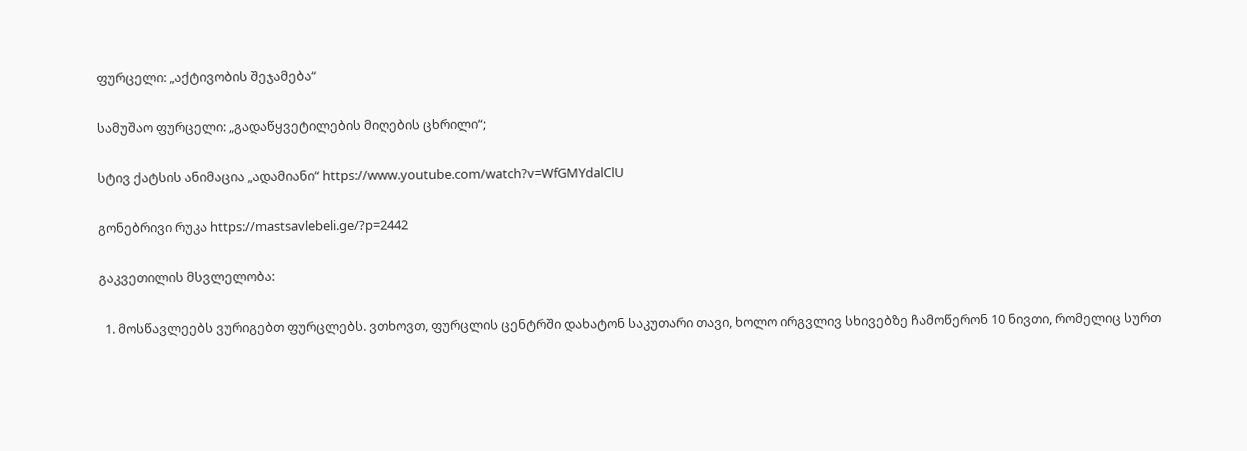ფურცელი: „აქტივობის შეჯამება“

სამუშაო ფურცელი: „გადაწყვეტილების მიღების ცხრილი“;

სტივ ქატსის ანიმაცია „ადამიანი“ https://www.youtube.com/watch?v=WfGMYdalClU

გონებრივი რუკა https://mastsavlebeli.ge/?p=2442

გაკვეთილის მსვლელობა:

  1. მოსწავლეებს ვურიგებთ ფურცლებს. ვთხოვთ, ფურცლის ცენტრში დახატონ საკუთარი თავი, ხოლო ირგვლივ სხივებზე ჩამოწერონ 10 ნივთი, რომელიც სურთ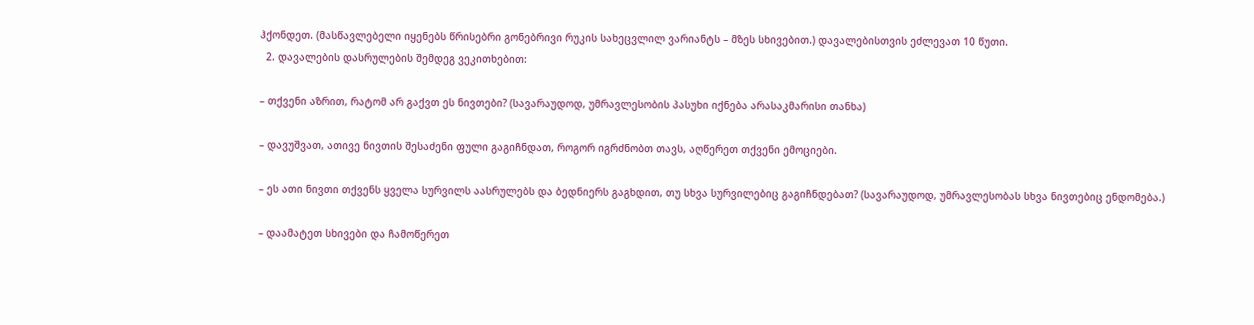ჰქონდეთ. (მასწავლებელი იყენებს წრისებრი გონებრივი რუკის სახეცვლილ ვარიანტს – მზეს სხივებით.) დავალებისთვის ეძლევათ 10 წუთი.
  2. დავალების დასრულების შემდეგ ვეკითხებით:

– თქვენი აზრით, რატომ არ გაქვთ ეს ნივთები? (სავარაუდოდ, უმრავლესობის პასუხი იქნება არასაკმარისი თანხა)

– დავუშვათ, ათივე ნივთის შესაძენი ფული გაგიჩნდათ, როგორ იგრძნობთ თავს, აღწერეთ თქვენი ემოციები.

– ეს ათი ნივთი თქვენს ყველა სურვილს აასრულებს და ბედნიერს გაგხდით, თუ სხვა სურვილებიც გაგიჩნდებათ? (სავარაუდოდ, უმრავლესობას სხვა ნივთებიც ენდომება.)

– დაამატეთ სხივები და ჩამოწერეთ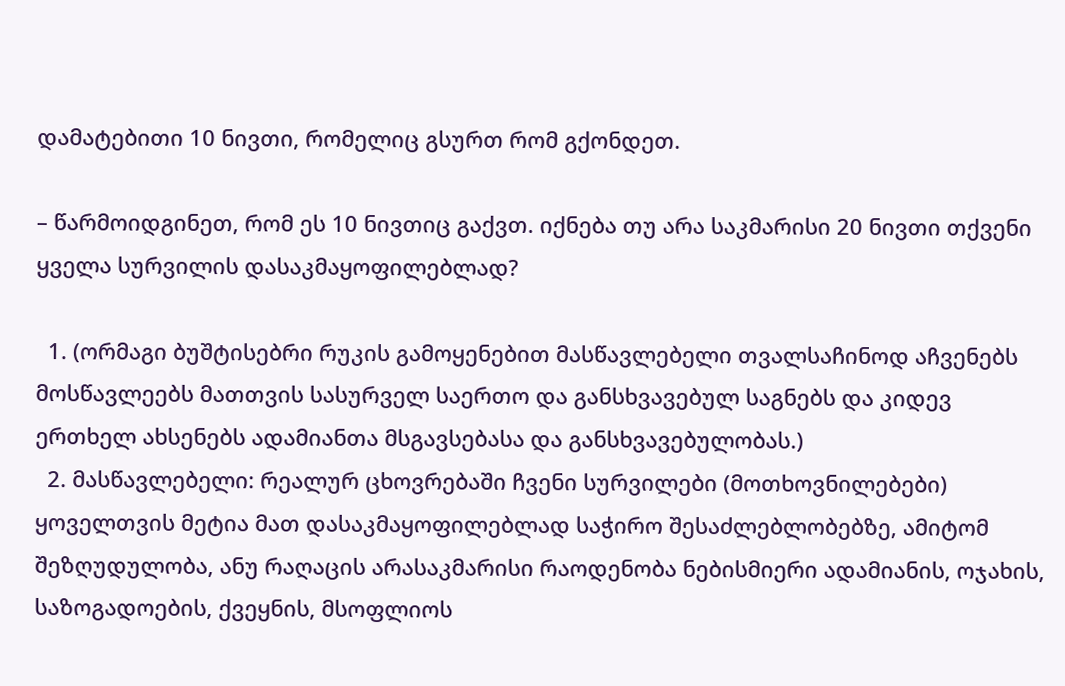დამატებითი 10 ნივთი, რომელიც გსურთ რომ გქონდეთ.

– წარმოიდგინეთ, რომ ეს 10 ნივთიც გაქვთ. იქნება თუ არა საკმარისი 20 ნივთი თქვენი ყველა სურვილის დასაკმაყოფილებლად?

  1. (ორმაგი ბუშტისებრი რუკის გამოყენებით მასწავლებელი თვალსაჩინოდ აჩვენებს მოსწავლეებს მათთვის სასურველ საერთო და განსხვავებულ საგნებს და კიდევ ერთხელ ახსენებს ადამიანთა მსგავსებასა და განსხვავებულობას.)
  2. მასწავლებელი: რეალურ ცხოვრებაში ჩვენი სურვილები (მოთხოვნილებები) ყოველთვის მეტია მათ დასაკმაყოფილებლად საჭირო შესაძლებლობებზე, ამიტომ შეზღუდულობა, ანუ რაღაცის არასაკმარისი რაოდენობა ნებისმიერი ადამიანის, ოჯახის, საზოგადოების, ქვეყნის, მსოფლიოს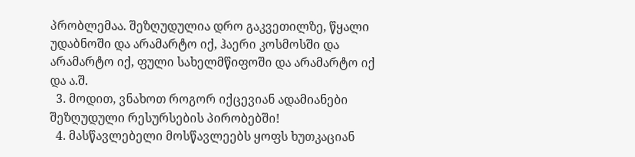პრობლემაა. შეზღუდულია დრო გაკვეთილზე, წყალი უდაბნოში და არამარტო იქ, ჰაერი კოსმოსში და არამარტო იქ, ფული სახელმწიფოში და არამარტო იქ და ა.შ.
  3. მოდით, ვნახოთ როგორ იქცევიან ადამიანები შეზღუდული რესურსების პირობებში!
  4. მასწავლებელი მოსწავლეებს ყოფს ხუთკაციან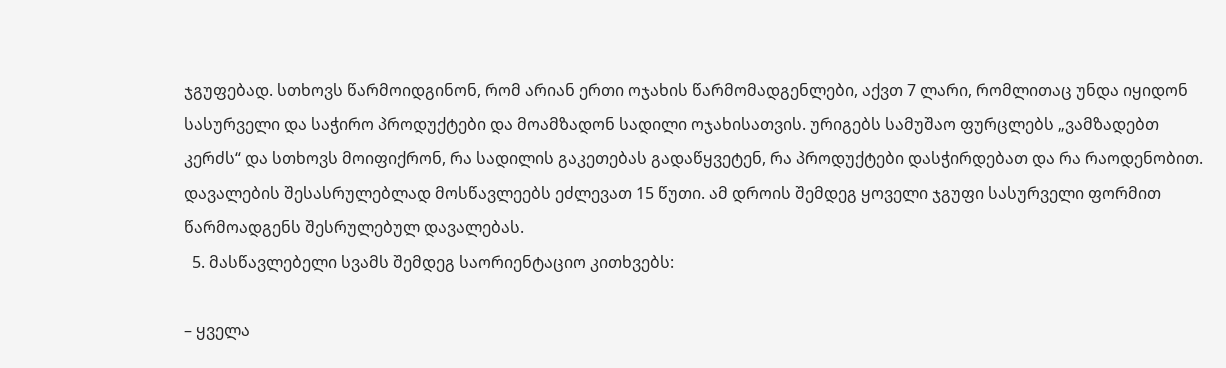ჯგუფებად. სთხოვს წარმოიდგინონ, რომ არიან ერთი ოჯახის წარმომადგენლები, აქვთ 7 ლარი, რომლითაც უნდა იყიდონ სასურველი და საჭირო პროდუქტები და მოამზადონ სადილი ოჯახისათვის. ურიგებს სამუშაო ფურცლებს „ვამზადებთ კერძს“ და სთხოვს მოიფიქრონ, რა სადილის გაკეთებას გადაწყვეტენ, რა პროდუქტები დასჭირდებათ და რა რაოდენობით. დავალების შესასრულებლად მოსწავლეებს ეძლევათ 15 წუთი. ამ დროის შემდეგ ყოველი ჯგუფი სასურველი ფორმით წარმოადგენს შესრულებულ დავალებას.
  5. მასწავლებელი სვამს შემდეგ საორიენტაციო კითხვებს:

– ყველა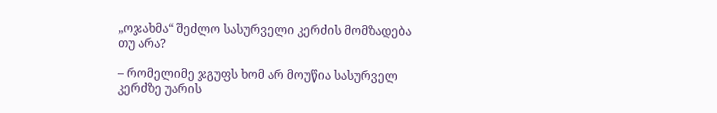„ოჯახმა“ შეძლო სასურველი კერძის მომზადება თუ არა?

– რომელიმე ჯგუფს ხომ არ მოუწია სასურველ კერძზე უარის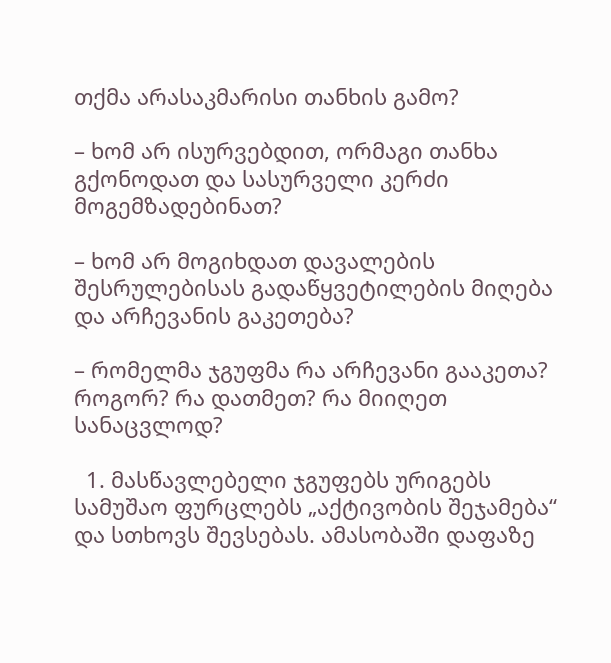თქმა არასაკმარისი თანხის გამო?

– ხომ არ ისურვებდით, ორმაგი თანხა გქონოდათ და სასურველი კერძი მოგემზადებინათ?

– ხომ არ მოგიხდათ დავალების შესრულებისას გადაწყვეტილების მიღება და არჩევანის გაკეთება?

– რომელმა ჯგუფმა რა არჩევანი გააკეთა? როგორ? რა დათმეთ? რა მიიღეთ სანაცვლოდ?

  1. მასწავლებელი ჯგუფებს ურიგებს სამუშაო ფურცლებს „აქტივობის შეჯამება“ და სთხოვს შევსებას. ამასობაში დაფაზე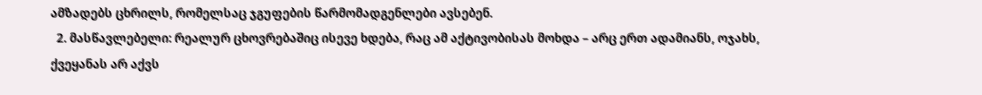ამზადებს ცხრილს, რომელსაც ჯგუფების წარმომადგენლები ავსებენ.
  2. მასწავლებელი: რეალურ ცხოვრებაშიც ისევე ხდება, რაც ამ აქტივობისას მოხდა – არც ერთ ადამიანს, ოჯახს, ქვეყანას არ აქვს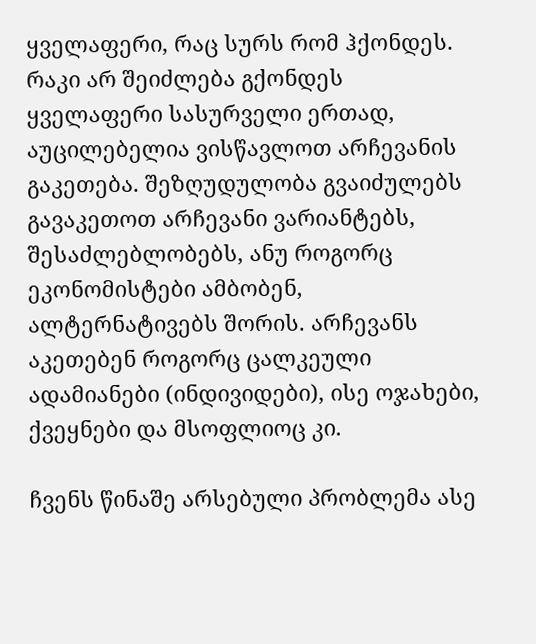ყველაფერი, რაც სურს რომ ჰქონდეს. რაკი არ შეიძლება გქონდეს ყველაფერი სასურველი ერთად, აუცილებელია ვისწავლოთ არჩევანის გაკეთება. შეზღუდულობა გვაიძულებს გავაკეთოთ არჩევანი ვარიანტებს, შესაძლებლობებს, ანუ როგორც ეკონომისტები ამბობენ, ალტერნატივებს შორის. არჩევანს აკეთებენ როგორც ცალკეული ადამიანები (ინდივიდები), ისე ოჯახები, ქვეყნები და მსოფლიოც კი.

ჩვენს წინაშე არსებული პრობლემა ასე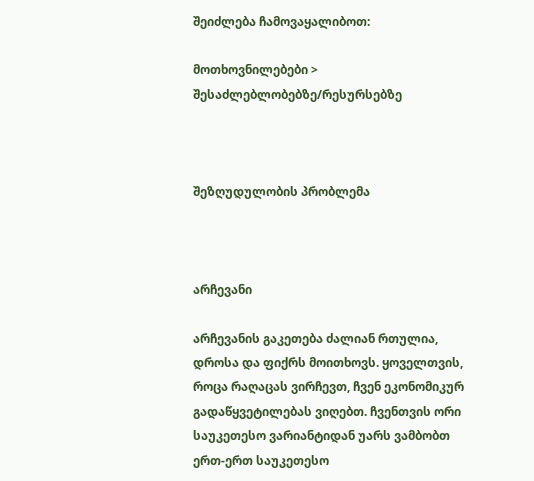შეიძლება ჩამოვაყალიბოთ:

მოთხოვნილებები > შესაძლებლობებზე/რესურსებზე



შეზღუდულობის პრობლემა



არჩევანი

არჩევანის გაკეთება ძალიან რთულია, დროსა და ფიქრს მოითხოვს. ყოველთვის, როცა რაღაცას ვირჩევთ, ჩვენ ეკონომიკურ გადაწყვეტილებას ვიღებთ. ჩვენთვის ორი საუკეთესო ვარიანტიდან უარს ვამბობთ ერთ-ერთ საუკეთესო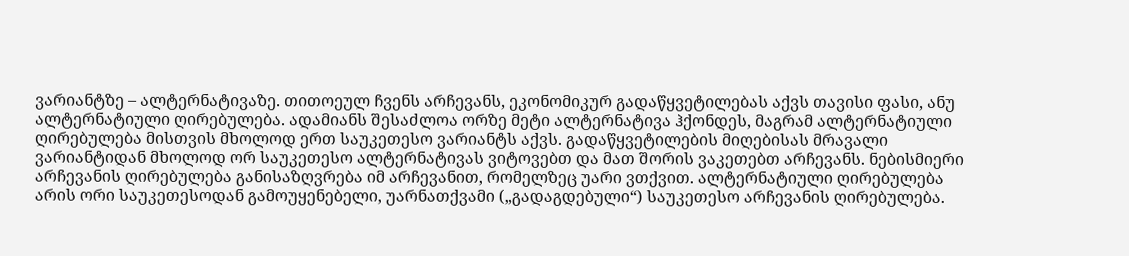ვარიანტზე – ალტერნატივაზე. თითოეულ ჩვენს არჩევანს, ეკონომიკურ გადაწყვეტილებას აქვს თავისი ფასი, ანუ ალტერნატიული ღირებულება. ადამიანს შესაძლოა ორზე მეტი ალტერნატივა ჰქონდეს, მაგრამ ალტერნატიული ღირებულება მისთვის მხოლოდ ერთ საუკეთესო ვარიანტს აქვს. გადაწყვეტილების მიღებისას მრავალი ვარიანტიდან მხოლოდ ორ საუკეთესო ალტერნატივას ვიტოვებთ და მათ შორის ვაკეთებთ არჩევანს. ნებისმიერი არჩევანის ღირებულება განისაზღვრება იმ არჩევანით, რომელზეც უარი ვთქვით. ალტერნატიული ღირებულება არის ორი საუკეთესოდან გამოუყენებელი, უარნათქვამი („გადაგდებული“) საუკეთესო არჩევანის ღირებულება.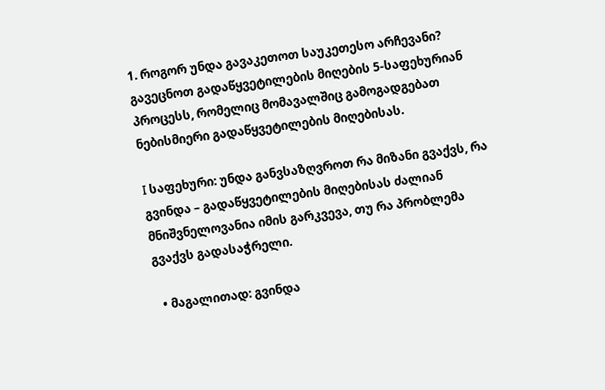1. როგორ უნდა გავაკეთოთ საუკეთესო არჩევანი? გავეცნოთ გადაწყვეტილების მიღების 5-საფეხურიან პროცესს, რომელიც მომავალშიც გამოგადგებათ ნებისმიერი გადაწყვეტილების მიღებისას.

I საფეხური: უნდა განვსაზღვროთ რა მიზანი გვაქვს, რა გვინდა – გადაწყვეტილების მიღებისას ძალიან მნიშვნელოვანია იმის გარკვევა, თუ რა პრობლემა გვაქვს გადასაჭრელი.

  • მაგალითად: გვინდა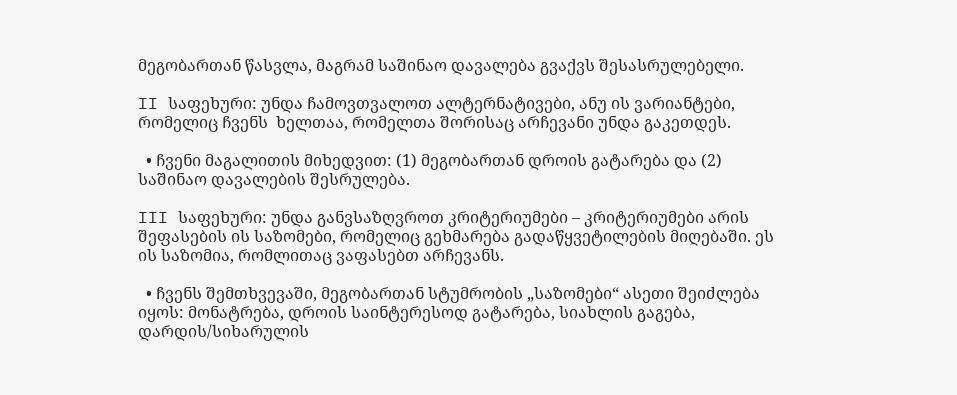მეგობართან წასვლა, მაგრამ საშინაო დავალება გვაქვს შესასრულებელი.

II საფეხური: უნდა ჩამოვთვალოთ ალტერნატივები, ანუ ის ვარიანტები, რომელიც ჩვენს  ხელთაა, რომელთა შორისაც არჩევანი უნდა გაკეთდეს.

  • ჩვენი მაგალითის მიხედვით: (1) მეგობართან დროის გატარება და (2) საშინაო დავალების შესრულება.

III საფეხური: უნდა განვსაზღვროთ კრიტერიუმები – კრიტერიუმები არის შეფასების ის საზომები, რომელიც გეხმარება გადაწყვეტილების მიღებაში. ეს ის საზომია, რომლითაც ვაფასებთ არჩევანს.

  • ჩვენს შემთხვევაში, მეგობართან სტუმრობის „საზომები“ ასეთი შეიძლება იყოს: მონატრება, დროის საინტერესოდ გატარება, სიახლის გაგება, დარდის/სიხარულის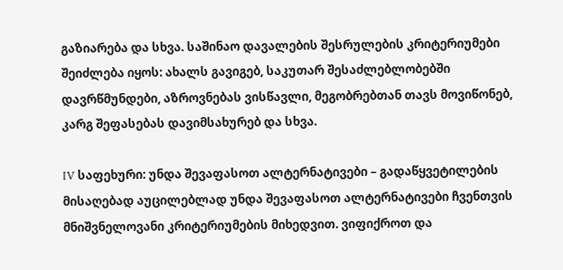გაზიარება და სხვა. საშინაო დავალების შესრულების კრიტერიუმები შეიძლება იყოს: ახალს გავიგებ, საკუთარ შესაძლებლობებში დავრწმუნდები, აზროვნებას ვისწავლი, მეგობრებთან თავს მოვიწონებ, კარგ შეფასებას დავიმსახურებ და სხვა.

IV საფეხური: უნდა შევაფასოთ ალტერნატივები – გადაწყვეტილების მისაღებად აუცილებლად უნდა შევაფასოთ ალტერნატივები ჩვენთვის მნიშვნელოვანი კრიტერიუმების მიხედვით. ვიფიქროთ და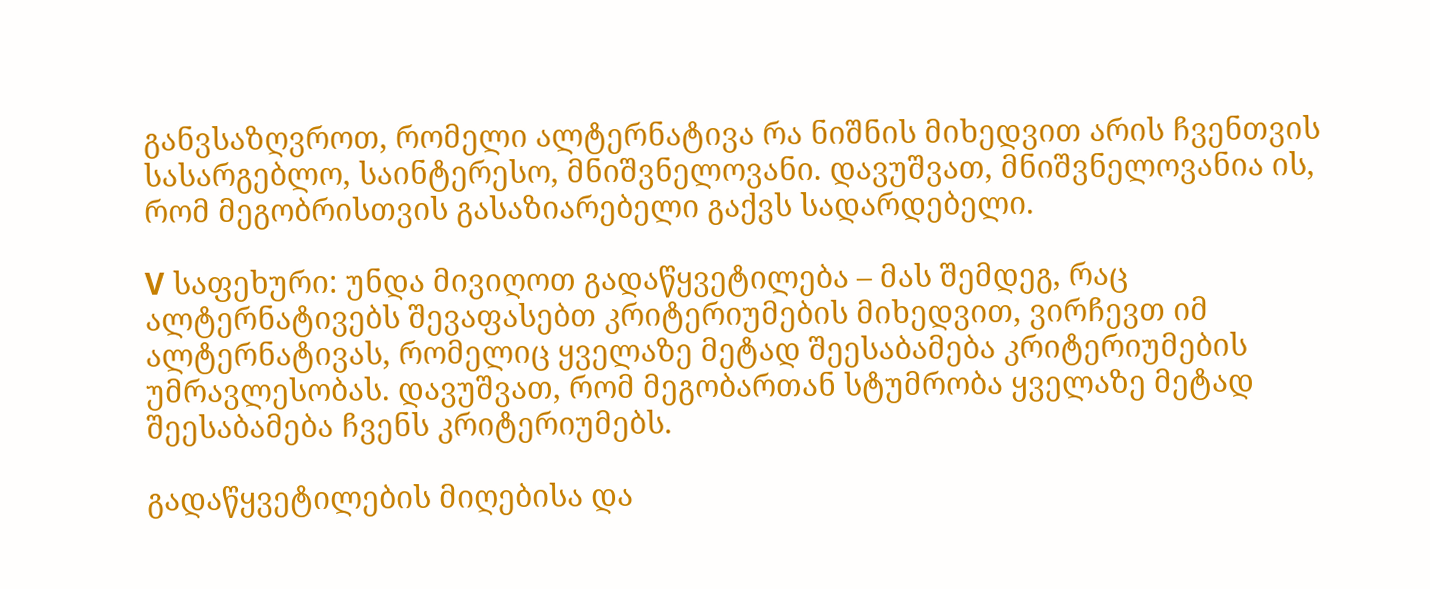განვსაზღვროთ, რომელი ალტერნატივა რა ნიშნის მიხედვით არის ჩვენთვის სასარგებლო, საინტერესო, მნიშვნელოვანი. დავუშვათ, მნიშვნელოვანია ის, რომ მეგობრისთვის გასაზიარებელი გაქვს სადარდებელი.

V საფეხური: უნდა მივიღოთ გადაწყვეტილება – მას შემდეგ, რაც ალტერნატივებს შევაფასებთ კრიტერიუმების მიხედვით, ვირჩევთ იმ ალტერნატივას, რომელიც ყველაზე მეტად შეესაბამება კრიტერიუმების უმრავლესობას. დავუშვათ, რომ მეგობართან სტუმრობა ყველაზე მეტად შეესაბამება ჩვენს კრიტერიუმებს.

გადაწყვეტილების მიღებისა და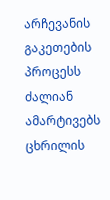არჩევანის გაკეთების პროცესს ძალიან ამარტივებს ცხრილის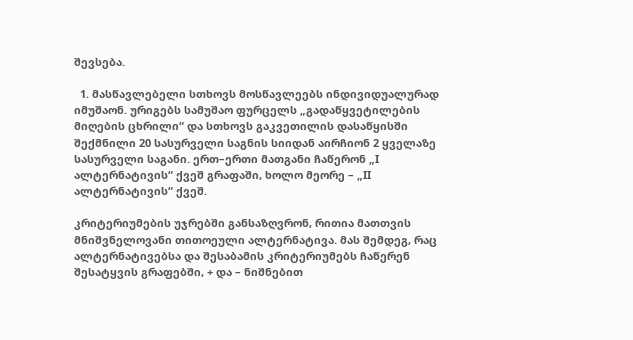შევსება.

  1. მასწავლებელი სთხოვს მოსწავლეებს ინდივიდუალურად იმუშაონ. ურიგებს სამუშაო ფურცელს „გადაწყვეტილების მიღების ცხრილი“ და სთხოვს გაკვეთილის დასაწყისში შექმნილი 20 სასურველი საგნის სიიდან აირჩიონ 2 ყველაზე სასურველი საგანი. ერთ–ერთი მათგანი ჩაწერონ „I ალტერნატივის“ ქვეშ გრაფაში, ხოლო მეორე – „II ალტერნატივის“ ქვეშ.

კრიტერიუმების უჯრებში განსაზღვრონ, რითია მათთვის მნიშვნელოვანი თითოეული ალტერნატივა. მას შემდეგ, რაც ალტერნატივებსა და შესაბამის კრიტერიუმებს ჩაწერენ შესატყვის გრაფებში, + და – ნიშნებით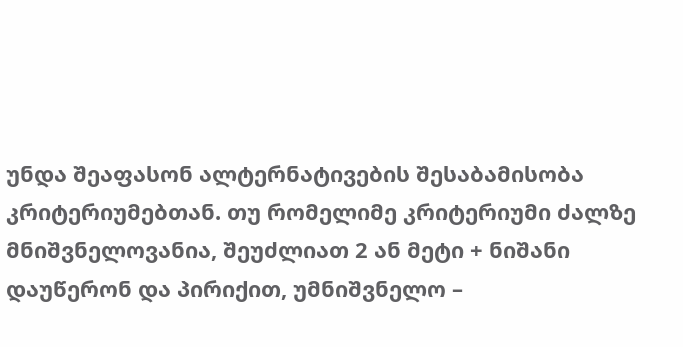უნდა შეაფასონ ალტერნატივების შესაბამისობა კრიტერიუმებთან. თუ რომელიმე კრიტერიუმი ძალზე მნიშვნელოვანია, შეუძლიათ 2 ან მეტი + ნიშანი დაუწერონ და პირიქით, უმნიშვნელო –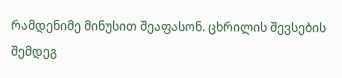რამდენიმე მინუსით შეაფასონ. ცხრილის შევსების შემდეგ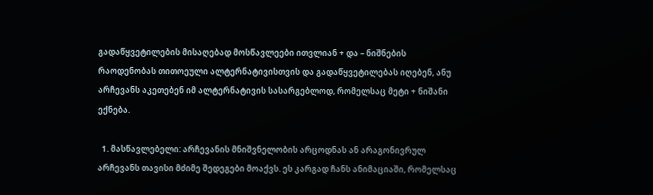გადაწყვეტილების მისაღებად მოსწავლეები ითვლიან + და – ნიშნების რაოდენობას თითოეული ალტერნატივისთვის და გადაწყვეტილებას იღებენ, ანუ არჩევანს აკეთებენ იმ ალტერნატივის სასარგებლოდ, რომელსაც მეტი + ნიშანი ექნება.

  1. მასწავლებელი: არჩევანის მნიშვნელობის არცოდნას ან არაგონივრულ არჩევანს თავისი მძიმე შედეგები მოაქვს. ეს კარგად ჩანს ანიმაციაში, რომელსაც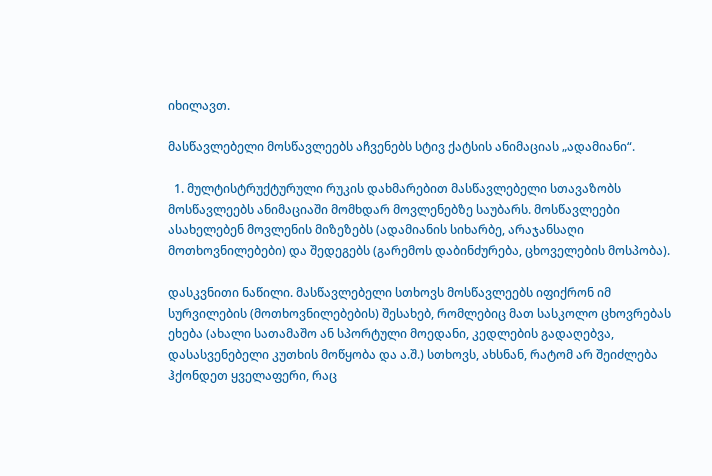იხილავთ.

მასწავლებელი მოსწავლეებს აჩვენებს სტივ ქატსის ანიმაციას „ადამიანი“.

  1. მულტისტრუქტურული რუკის დახმარებით მასწავლებელი სთავაზობს მოსწავლეებს ანიმაციაში მომხდარ მოვლენებზე საუბარს. მოსწავლეები ასახელებენ მოვლენის მიზეზებს (ადამიანის სიხარბე, არაჯანსაღი მოთხოვნილებები) და შედეგებს (გარემოს დაბინძურება, ცხოველების მოსპობა).

დასკვნითი ნაწილი. მასწავლებელი სთხოვს მოსწავლეებს იფიქრონ იმ სურვილების (მოთხოვნილებების) შესახებ, რომლებიც მათ სასკოლო ცხოვრებას ეხება (ახალი სათამაშო ან სპორტული მოედანი, კედლების გადაღებვა, დასასვენებელი კუთხის მოწყობა და ა.შ.) სთხოვს, ახსნან, რატომ არ შეიძლება ჰქონდეთ ყველაფერი, რაც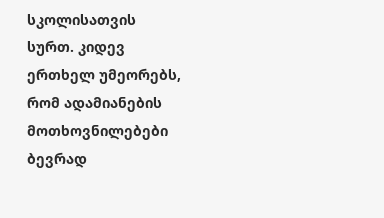სკოლისათვის სურთ. კიდევ ერთხელ უმეორებს, რომ ადამიანების მოთხოვნილებები ბევრად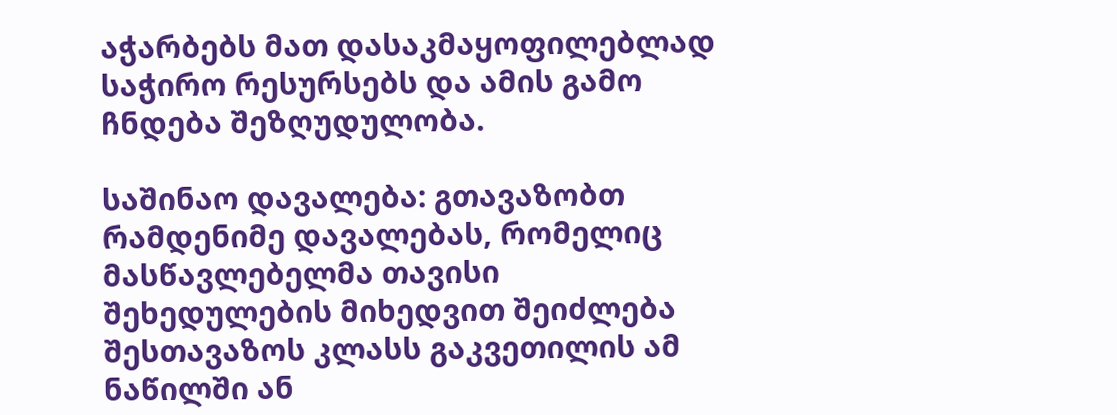აჭარბებს მათ დასაკმაყოფილებლად საჭირო რესურსებს და ამის გამო ჩნდება შეზღუდულობა.

საშინაო დავალება: გთავაზობთ რამდენიმე დავალებას, რომელიც მასწავლებელმა თავისი შეხედულების მიხედვით შეიძლება შესთავაზოს კლასს გაკვეთილის ამ ნაწილში ან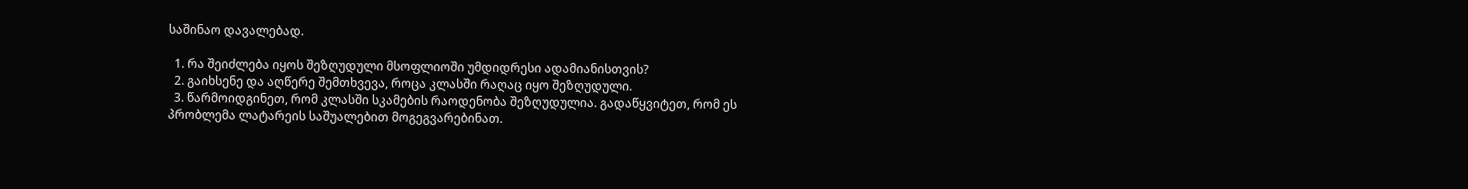საშინაო დავალებად.

  1. რა შეიძლება იყოს შეზღუდული მსოფლიოში უმდიდრესი ადამიანისთვის?
  2. გაიხსენე და აღწერე შემთხვევა, როცა კლასში რაღაც იყო შეზღუდული.
  3. წარმოიდგინეთ, რომ კლასში სკამების რაოდენობა შეზღუდულია. გადაწყვიტეთ, რომ ეს პრობლემა ლატარეის საშუალებით მოგეგვარებინათ.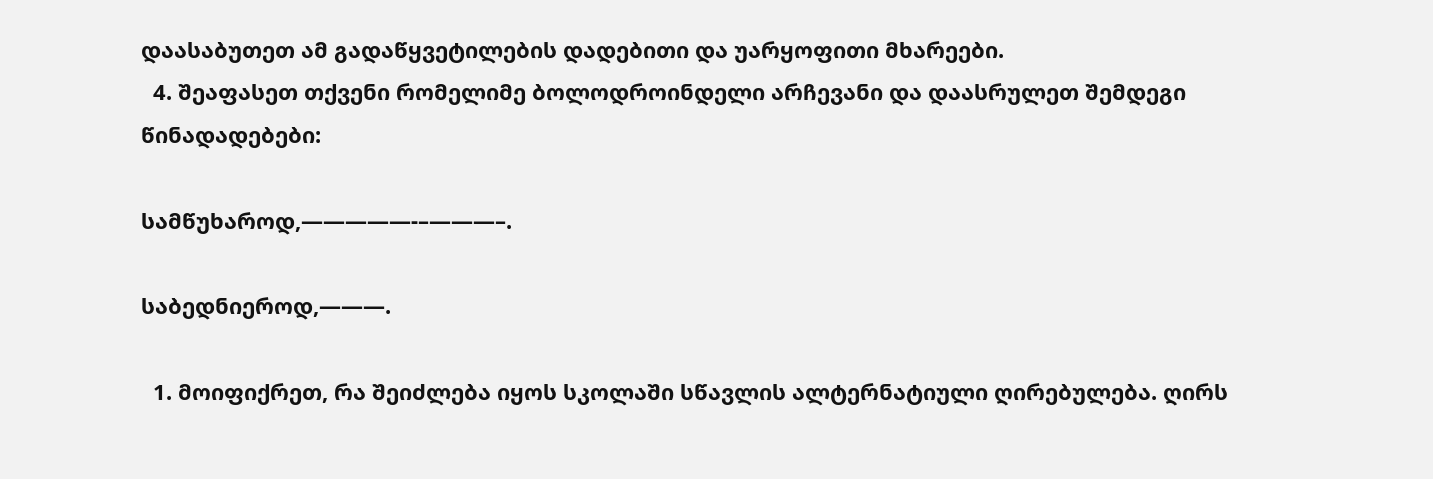დაასაბუთეთ ამ გადაწყვეტილების დადებითი და უარყოფითი მხარეები.
  4. შეაფასეთ თქვენი რომელიმე ბოლოდროინდელი არჩევანი და დაასრულეთ შემდეგი წინადადებები:

სამწუხაროდ,—————-–———–.

საბედნიეროდ,———.

  1. მოიფიქრეთ, რა შეიძლება იყოს სკოლაში სწავლის ალტერნატიული ღირებულება. ღირს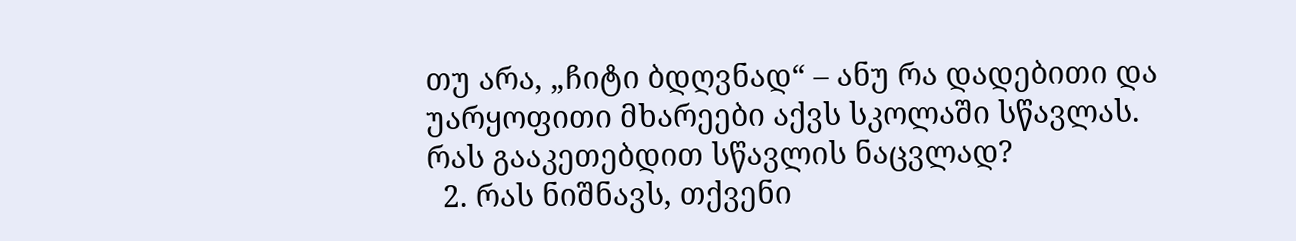თუ არა, „ჩიტი ბდღვნად“ – ანუ რა დადებითი და უარყოფითი მხარეები აქვს სკოლაში სწავლას. რას გააკეთებდით სწავლის ნაცვლად?
  2. რას ნიშნავს, თქვენი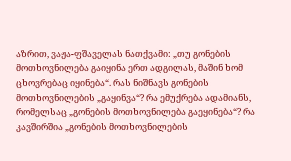აზრით, ვაჟა-ფშაველას ნათქვამი: „თუ გონების მოთხოვნილება გაიყინა ერთ ადგილას, მაშინ ხომ ცხოვრებაც იყინება“. რას ნიშნავს გონების მოთხოვნილების „გაყინვა“? რა ემუქრება ადამიანს, რომელსაც „გონების მოთხოვნილება გაეყინება“? რა კავშირშია „გონების მოთხოვნილების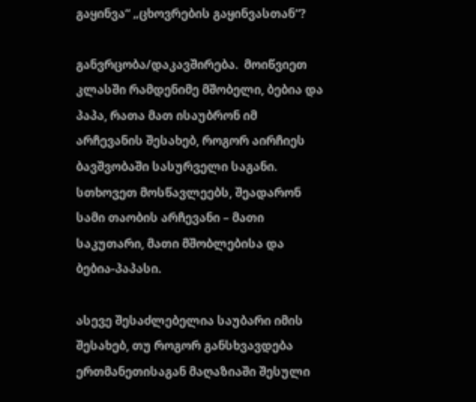გაყინვა“ „ცხოვრების გაყინვასთან“?

განვრცობა/დაკავშირება.  მოიწვიეთ კლასში რამდენიმე მშობელი, ბებია და პაპა, რათა მათ ისაუბრონ იმ არჩევანის შესახებ, როგორ აირჩიეს ბავშვობაში სასურველი საგანი. სთხოვეთ მოსწავლეებს, შეადარონ სამი თაობის არჩევანი – მათი საკუთარი, მათი მშობლებისა და ბებია-პაპასი.

ასევე შესაძლებელია საუბარი იმის შესახებ, თუ როგორ განსხვავდება ერთმანეთისაგან მაღაზიაში შესული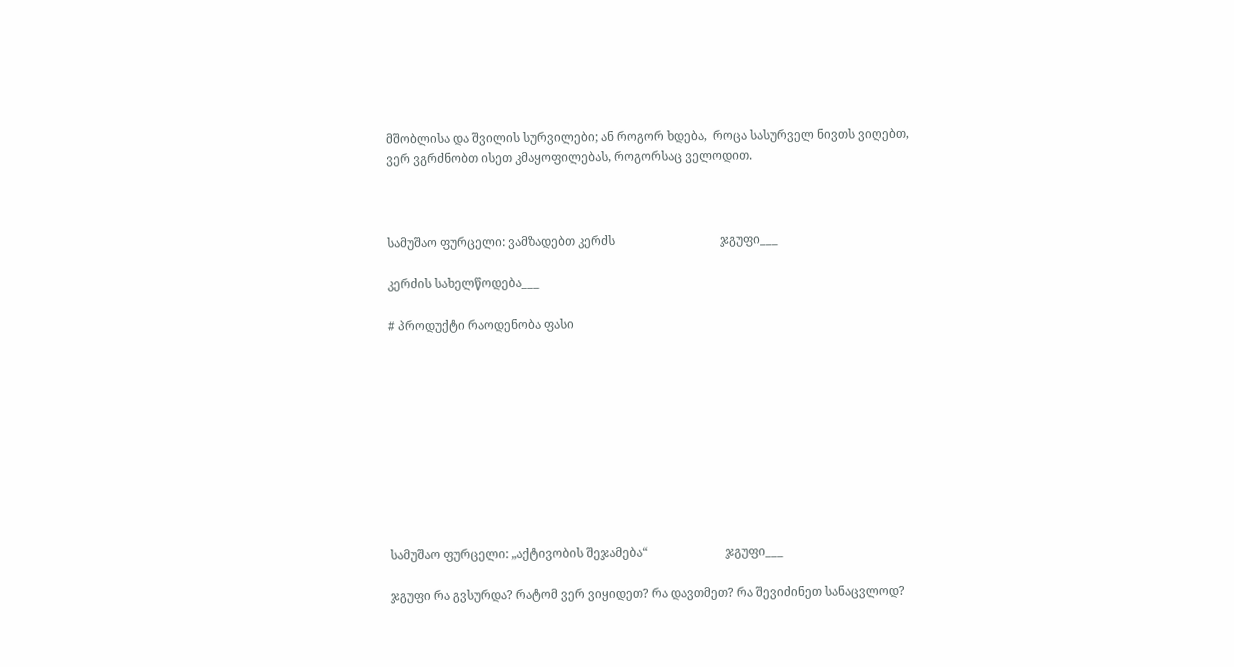მშობლისა და შვილის სურვილები; ან როგორ ხდება,  როცა სასურველ ნივთს ვიღებთ, ვერ ვგრძნობთ ისეთ კმაყოფილებას, როგორსაც ველოდით.



სამუშაო ფურცელი: ვამზადებთ კერძს                                   ჯგუფი___

კერძის სახელწოდება___

# პროდუქტი რაოდენობა ფასი










სამუშაო ფურცელი: „აქტივობის შეჯამება“                          ჯგუფი___

ჯგუფი რა გვსურდა? რატომ ვერ ვიყიდეთ? რა დავთმეთ? რა შევიძინეთ სანაცვლოდ?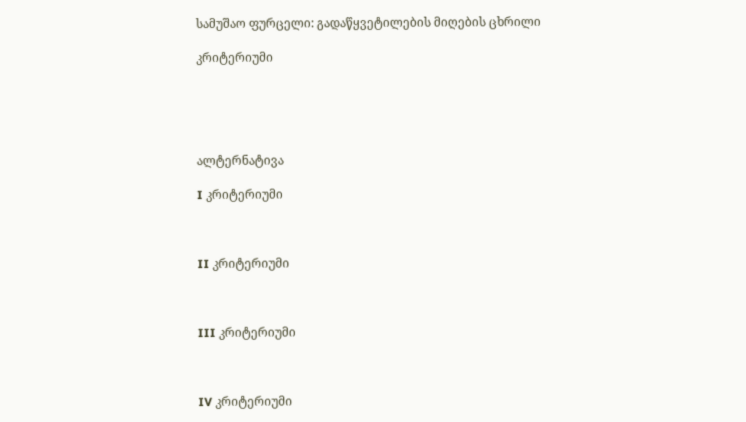სამუშაო ფურცელი: გადაწყვეტილების მიღების ცხრილი

კრიტერიუმი





ალტერნატივა

I კრიტერიუმი



II კრიტერიუმი



III კრიტერიუმი



IV კრიტერიუმი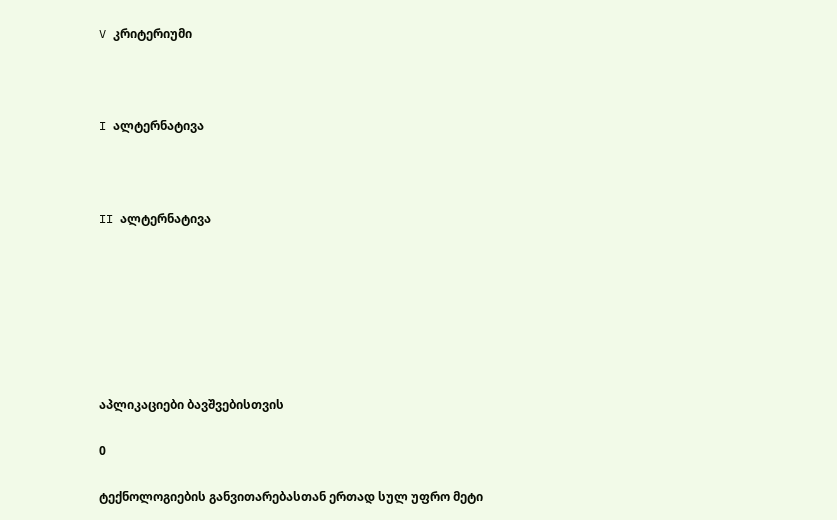V კრიტერიუმი



I ალტერნატივა



II ალტერნატივა







აპლიკაციები ბავშვებისთვის

0

ტექნოლოგიების განვითარებასთან ერთად სულ უფრო მეტი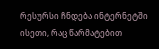რესურსი ჩნდება ინტერნეტში ისეთი, რაც წარმატებით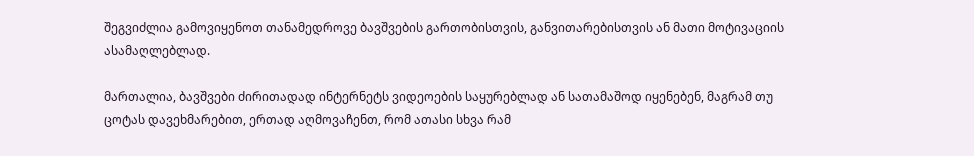შეგვიძლია გამოვიყენოთ თანამედროვე ბავშვების გართობისთვის, განვითარებისთვის ან მათი მოტივაციის ასამაღლებლად.

მართალია, ბავშვები ძირითადად ინტერნეტს ვიდეოების საყურებლად ან სათამაშოდ იყენებენ, მაგრამ თუ ცოტას დავეხმარებით, ერთად აღმოვაჩენთ, რომ ათასი სხვა რამ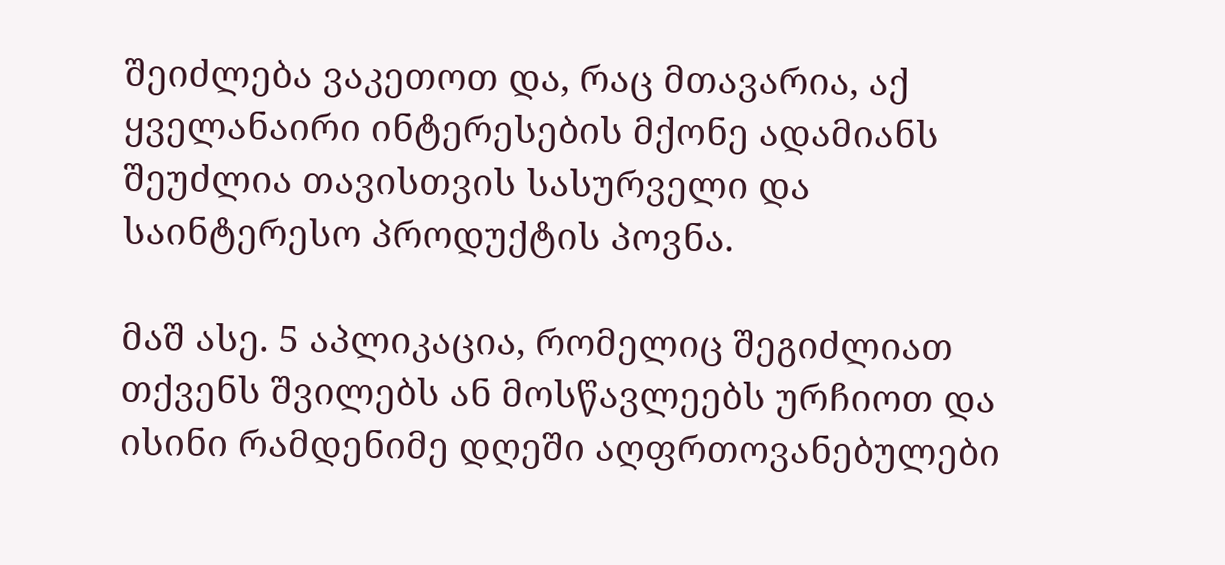შეიძლება ვაკეთოთ და, რაც მთავარია, აქ ყველანაირი ინტერესების მქონე ადამიანს შეუძლია თავისთვის სასურველი და საინტერესო პროდუქტის პოვნა.

მაშ ასე. 5 აპლიკაცია, რომელიც შეგიძლიათ თქვენს შვილებს ან მოსწავლეებს ურჩიოთ და ისინი რამდენიმე დღეში აღფრთოვანებულები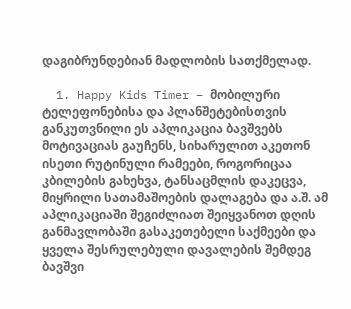დაგიბრუნდებიან მადლობის სათქმელად.

  1. Happy Kids Timer – მობილური ტელეფონებისა და პლანშეტებისთვის განკუთვნილი ეს აპლიკაცია ბავშვებს მოტივაციას გაუჩენს, სიხარულით აკეთონ ისეთი რუტინული რამეები, როგორიცაა კბილების გახეხვა, ტანსაცმლის დაკეცვა, მიყრილი სათამაშოების დალაგება და ა.შ. ამ აპლიკაციაში შეგიძლიათ შეიყვანოთ დღის განმავლობაში გასაკეთებელი საქმეები და ყველა შესრულებული დავალების შემდეგ ბავშვი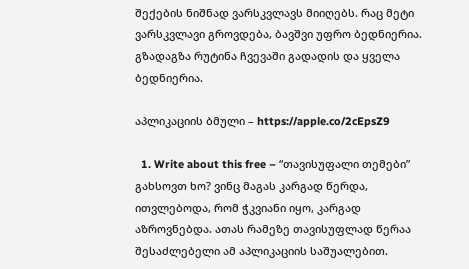შექების ნიშნად ვარსკვლავს მიიღებს. რაც მეტი ვარსკვლავი გროვდება, ბავშვი უფრო ბედნიერია. გზადაგზა რუტინა ჩვევაში გადადის და ყველა ბედნიერია.

აპლიკაციის ბმული – https://apple.co/2cEpsZ9

  1. Write about this free – “თავისუფალი თემები” გახსოვთ ხო? ვინც მაგას კარგად წერდა, ითვლებოდა, რომ ჭკვიანი იყო, კარგად აზროვნებდა. ათას რამეზე თავისუფლად წერაა შესაძლებელი ამ აპლიკაციის საშუალებით.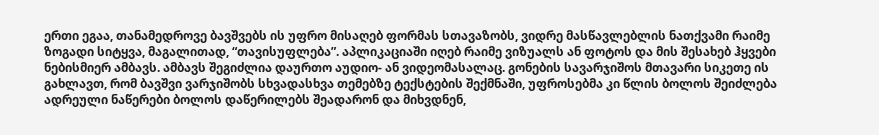ერთი ეგაა, თანამედროვე ბავშვებს ის უფრო მისაღებ ფორმას სთავაზობს, ვიდრე მასწავლებლის ნათქვამი რაიმე ზოგადი სიტყვა, მაგალითად, “თავისუფლება”. აპლიკაციაში იღებ რაიმე ვიზუალს ან ფოტოს და მის შესახებ ჰყვები ნებისმიერ ამბავს. ამბავს შეგიძლია დაურთო აუდიო- ან ვიდეომასალაც. გონების სავარჯიშოს მთავარი სიკეთე ის გახლავთ, რომ ბავშვი ვარჯიშობს სხვადასხვა თემებზე ტექსტების შექმნაში, უფროსებმა კი წლის ბოლოს შეიძლება ადრეული ნაწერები ბოლოს დაწერილებს შეადარონ და მიხვდნენ,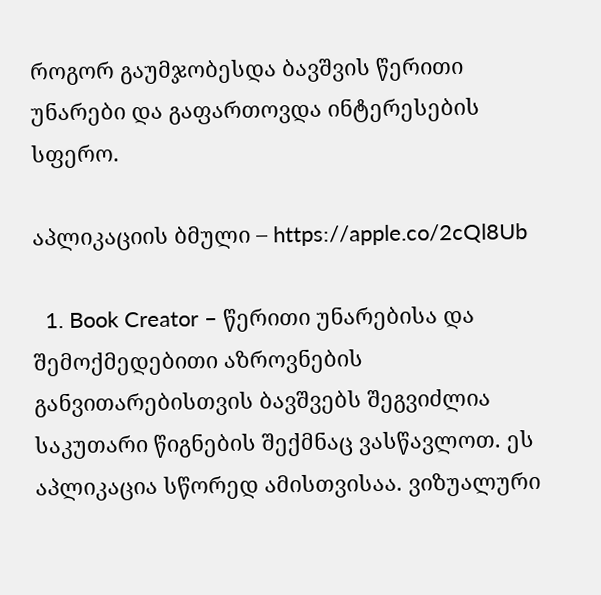როგორ გაუმჯობესდა ბავშვის წერითი უნარები და გაფართოვდა ინტერესების სფერო.

აპლიკაციის ბმული – https://apple.co/2cQl8Ub

  1. Book Creator – წერითი უნარებისა და შემოქმედებითი აზროვნების განვითარებისთვის ბავშვებს შეგვიძლია საკუთარი წიგნების შექმნაც ვასწავლოთ. ეს აპლიკაცია სწორედ ამისთვისაა. ვიზუალური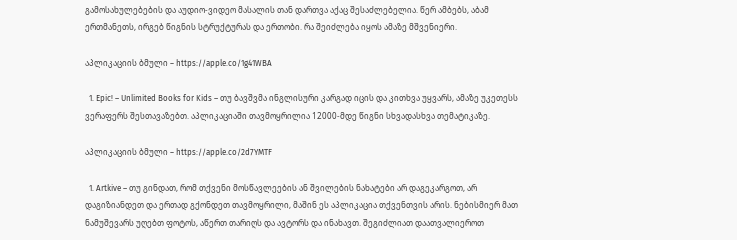გამოსახულებების და აუდიო-ვიდეო მასალის თან დართვა აქაც შესაძლებელია. წერ ამბებს, აბამ ერთმანეთს, ირგებ წიგნის სტრუქტურას და ერთობი. რა შეიძლება იყოს ამაზე მშვენიერი.

აპლიკაციის ბმული – https://apple.co/1g41WBA

  1. Epic! – Unlimited Books for Kids – თუ ბავშვმა ინგლისური კარგად იცის და კითხვა უყვარს, ამაზე უკეთესს ვერაფერს შესთავაზებთ. აპლიკაციაში თავმოყრილია 12000-მდე წიგნი სხვადასხვა თემატიკაზე.

აპლიკაციის ბმული – https://apple.co/2d7YMTF

  1. Artkive – თუ გინდათ, რომ თქვენი მოსწავლეების ან შვილების ნახატები არ დაგეკარგოთ, არ დაგიზიანდეთ და ერთად გქონდეთ თავმოყრილი, მაშინ ეს აპლიკაცია თქვენთვის არის. ნებისმიერ მათ ნამუშევარს უღებთ ფოტოს, აწერთ თარიღს და ავტორს და ინახავთ. შეგიძლიათ დაათვალიეროთ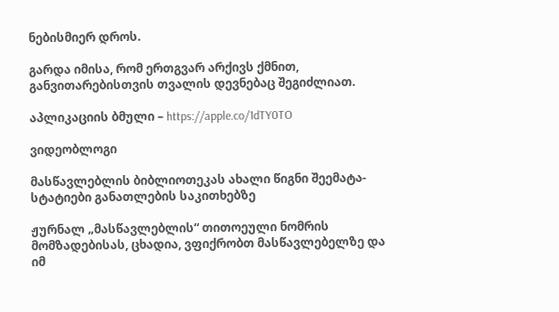ნებისმიერ დროს.

გარდა იმისა, რომ ერთგვარ არქივს ქმნით, განვითარებისთვის თვალის დევნებაც შეგიძლიათ.

აპლიკაციის ბმული – https://apple.co/1dTY0TO

ვიდეობლოგი

მასწავლებლის ბიბლიოთეკას ახალი წიგნი შეემატა- სტატიები განათლების საკითხებზე

ჟურნალ „მასწავლებლის“ თითოეული ნომრის მომზადებისას, ცხადია, ვფიქრობთ მასწავლებელზე და იმ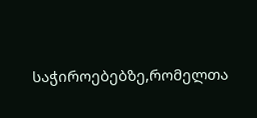საჭიროებებზე,რომელთა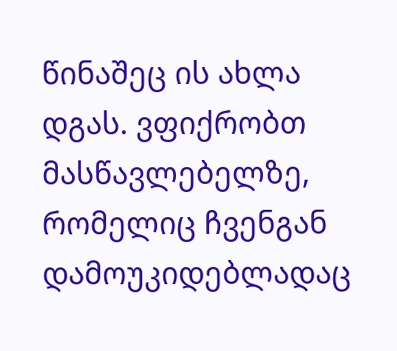წინაშეც ის ახლა დგას. ვფიქრობთ მასწავლებელზე, რომელიც ჩვენგან დამოუკიდებლადაც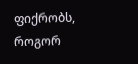ფიქრობს, როგორ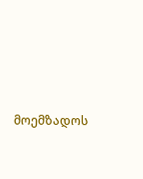მოემზადოს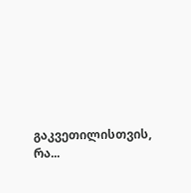გაკვეთილისთვის, რა...